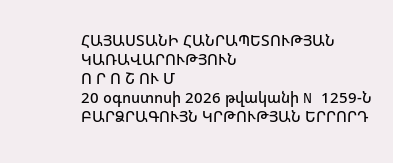ՀԱՅԱՍՏԱՆԻ ՀԱՆՐԱՊԵՏՈՒԹՅԱՆ ԿԱՌԱՎԱՐՈՒԹՅՈՒՆ
Ո Ր Ո Շ ՈՒ Մ
20 օգոստոսի 2026 թվականի N 1259-Ն
ԲԱՐՁՐԱԳՈՒՅՆ ԿՐԹՈՒԹՅԱՆ ԵՐՐՈՐԴ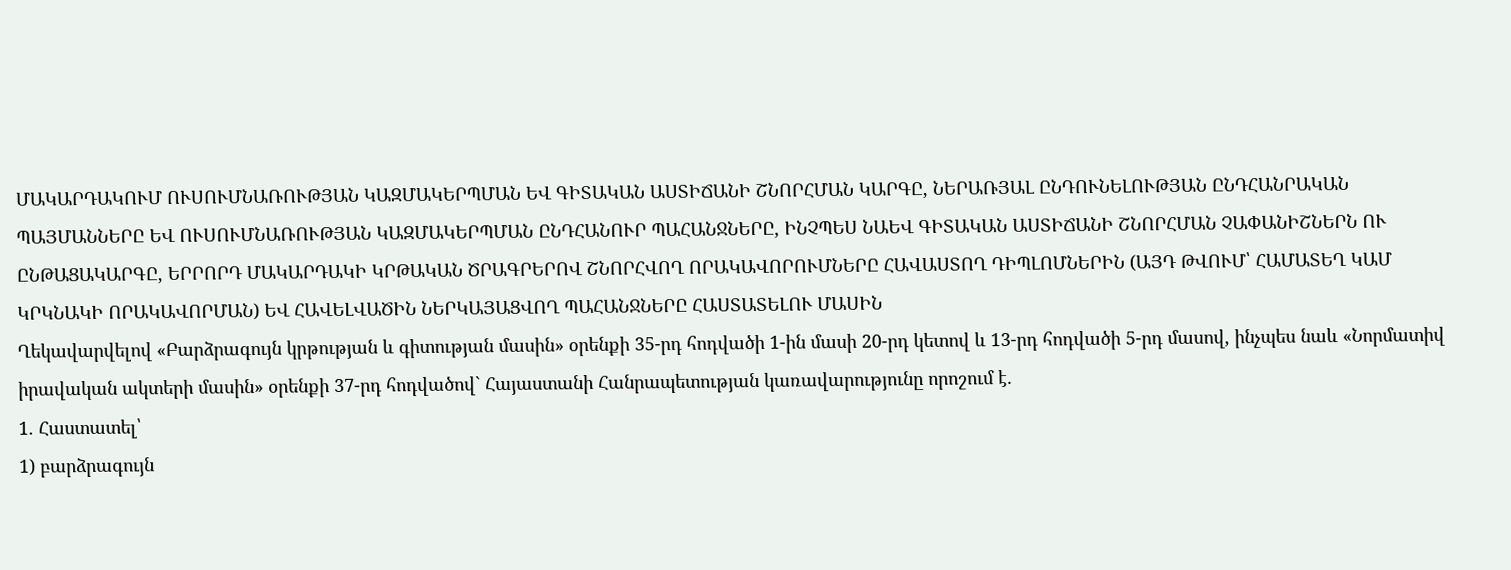ՄԱԿԱՐԴԱԿՈՒՄ ՈՒՍՈՒՄՆԱՌՈՒԹՅԱՆ ԿԱԶՄԱԿԵՐՊՄԱՆ ԵՎ ԳԻՏԱԿԱՆ ԱՍՏԻՃԱՆԻ ՇՆՈՐՀՄԱՆ ԿԱՐԳԸ, ՆԵՐԱՌՅԱԼ ԸՆԴՈՒՆԵԼՈՒԹՅԱՆ ԸՆԴՀԱՆՐԱԿԱՆ ՊԱՅՄԱՆՆԵՐԸ ԵՎ ՈՒՍՈՒՄՆԱՌՈՒԹՅԱՆ ԿԱԶՄԱԿԵՐՊՄԱՆ ԸՆԴՀԱՆՈՒՐ ՊԱՀԱՆՋՆԵՐԸ, ԻՆՉՊԵՍ ՆԱԵՎ ԳԻՏԱԿԱՆ ԱՍՏԻՃԱՆԻ ՇՆՈՐՀՄԱՆ ՉԱՓԱՆԻՇՆԵՐՆ ՈՒ ԸՆԹԱՑԱԿԱՐԳԸ, ԵՐՐՈՐԴ ՄԱԿԱՐԴԱԿԻ ԿՐԹԱԿԱՆ ԾՐԱԳՐԵՐՈՎ ՇՆՈՐՀՎՈՂ ՈՐԱԿԱՎՈՐՈՒՄՆԵՐԸ ՀԱՎԱՍՏՈՂ ԴԻՊԼՈՄՆԵՐԻՆ (ԱՅԴ ԹՎՈՒՄ՝ ՀԱՄԱՏԵՂ ԿԱՄ ԿՐԿՆԱԿԻ ՈՐԱԿԱՎՈՐՄԱՆ) ԵՎ ՀԱՎԵԼՎԱԾԻՆ ՆԵՐԿԱՅԱՑՎՈՂ ՊԱՀԱՆՋՆԵՐԸ ՀԱՍՏԱՏԵԼՈՒ ՄԱՍԻՆ
Ղեկավարվելով «Բարձրագույն կրթության և գիտության մասին» օրենքի 35-րդ հոդվածի 1-ին մասի 20-րդ կետով և 13-րդ հոդվածի 5-րդ մասով, ինչպես նաև «Նորմատիվ իրավական ակտերի մասին» օրենքի 37-րդ հոդվածով` Հայաստանի Հանրապետության կառավարությունը որոշում է.
1. Հաստատել՝
1) բարձրագույն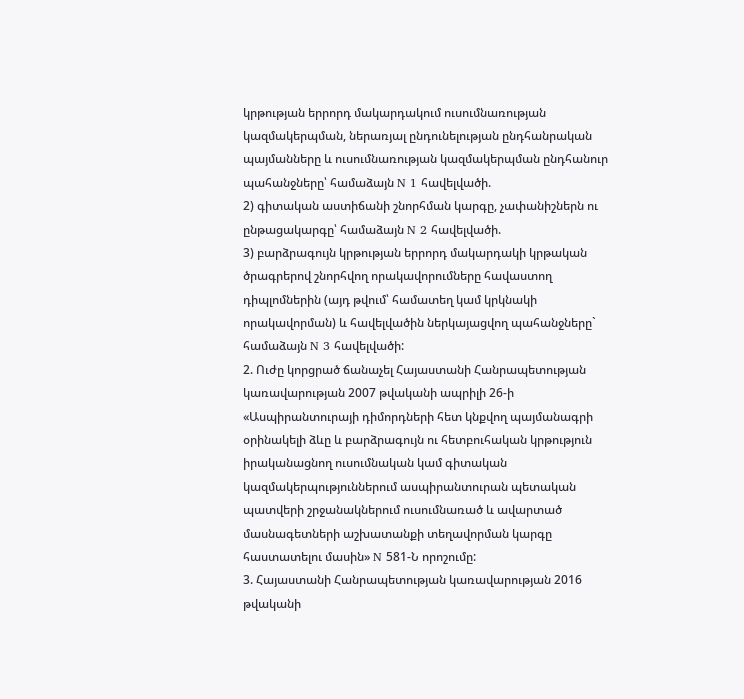կրթության երրորդ մակարդակում ուսումնառության կազմակերպման, ներառյալ ընդունելության ընդհանրական պայմանները և ուսումնառության կազմակերպման ընդհանուր պահանջները՝ համաձայն N 1 հավելվածի.
2) գիտական աստիճանի շնորհման կարգը, չափանիշներն ու ընթացակարգը՝ համաձայն N 2 հավելվածի.
3) բարձրագույն կրթության երրորդ մակարդակի կրթական ծրագրերով շնորհվող որակավորումները հավաստող դիպլոմներին (այդ թվում՝ համատեղ կամ կրկնակի որակավորման) և հավելվածին ներկայացվող պահանջները` համաձայն N 3 հավելվածի:
2. Ուժը կորցրած ճանաչել Հայաստանի Հանրապետության կառավարության 2007 թվականի ապրիլի 26-ի «Ասպիրանտուրայի դիմորդների հետ կնքվող պայմանագրի օրինակելի ձևը և բարձրագույն ու հետբուհական կրթություն իրականացնող ուսումնական կամ գիտական կազմակերպություններում ասպիրանտուրան պետական պատվերի շրջանակներում ուսումնառած և ավարտած մասնագետների աշխատանքի տեղավորման կարգը հաստատելու մասին» N 581-Ն որոշումը:
3. Հայաստանի Հանրապետության կառավարության 2016 թվականի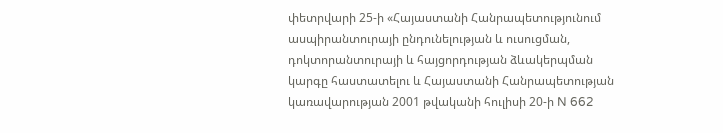փետրվարի 25-ի «Հայաստանի Հանրապետությունում ասպիրանտուրայի ընդունելության և ուսուցման, դոկտորանտուրայի և հայցորդության ձևակերպման կարգը հաստատելու և Հայաստանի Հանրապետության կառավարության 2001 թվականի հուլիսի 20-ի N 662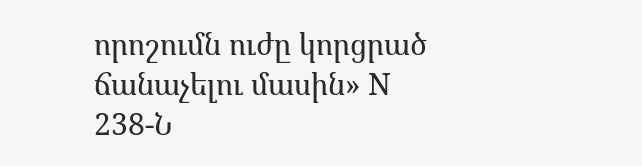որոշումն ուժը կորցրած ճանաչելու մասին» N 238-Ն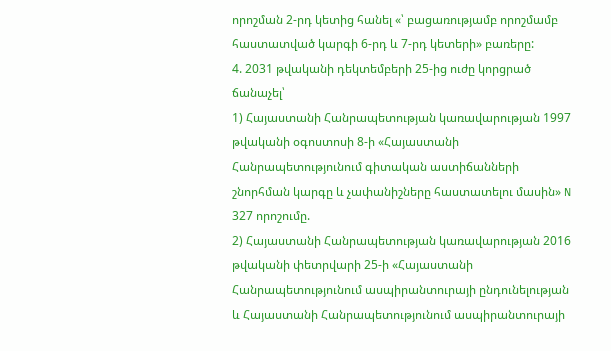որոշման 2-րդ կետից հանել «՝ բացառությամբ որոշմամբ հաստատված կարգի 6-րդ և 7-րդ կետերի» բառերը:
4. 2031 թվականի դեկտեմբերի 25-ից ուժը կորցրած ճանաչել՝
1) Հայաստանի Հանրապետության կառավարության 1997 թվականի օգոստոսի 8-ի «Հայաստանի Հանրապետությունում գիտական աստիճանների շնորհման կարգը և չափանիշները հաստատելու մասին» N 327 որոշումը.
2) Հայաստանի Հանրապետության կառավարության 2016 թվականի փետրվարի 25-ի «Հայաստանի Հանրապետությունում ասպիրանտուրայի ընդունելության և Հայաստանի Հանրապետությունում ասպիրանտուրայի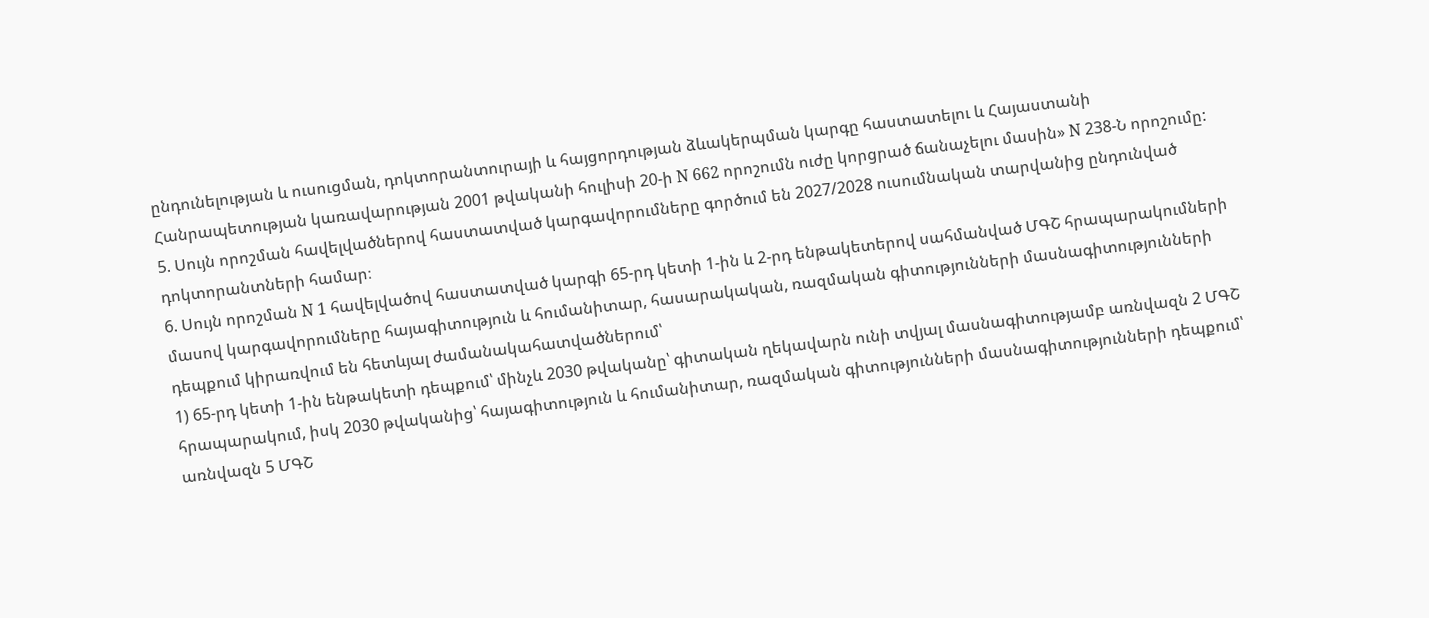ընդունելության և ուսուցման, դոկտորանտուրայի և հայցորդության ձևակերպման կարգը հաստատելու և Հայաստանի Հանրապետության կառավարության 2001 թվականի հուլիսի 20-ի N 662 որոշումն ուժը կորցրած ճանաչելու մասին» N 238-Ն որոշումը:
5. Սույն որոշման հավելվածներով հաստատված կարգավորումները գործում են 2027/2028 ուսումնական տարվանից ընդունված դոկտորանտների համար։
6. Սույն որոշման N 1 հավելվածով հաստատված կարգի 65-րդ կետի 1-ին և 2-րդ ենթակետերով սահմանված ՄԳՇ հրապարակումների մասով կարգավորումները հայագիտություն և հումանիտար, հասարակական, ռազմական գիտությունների մասնագիտությունների դեպքում կիրառվում են հետևյալ ժամանակահատվածներում՝
1) 65-րդ կետի 1-ին ենթակետի դեպքում՝ մինչև 2030 թվականը՝ գիտական ղեկավարն ունի տվյալ մասնագիտությամբ առնվազն 2 ՄԳՇ հրապարակում, իսկ 2030 թվականից՝ հայագիտություն և հումանիտար, ռազմական գիտությունների մասնագիտությունների դեպքում՝ առնվազն 5 ՄԳՇ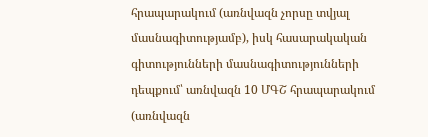հրապարակում (առնվազն չորսը տվյալ մասնագիտությամբ), իսկ հասարակական գիտությունների մասնագիտությունների դեպքում՝ առնվազն 10 ՄԳՇ հրապարակում (առնվազն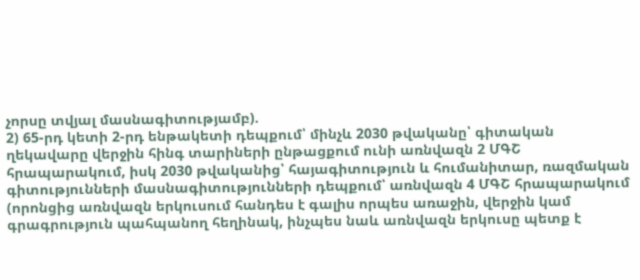չորսը տվյալ մասնագիտությամբ).
2) 65-րդ կետի 2-րդ ենթակետի դեպքում՝ մինչև 2030 թվականը՝ գիտական ղեկավարը վերջին հինգ տարիների ընթացքում ունի առնվազն 2 ՄԳՇ հրապարակում, իսկ 2030 թվականից՝ հայագիտություն և հումանիտար, ռազմական գիտությունների մասնագիտությունների դեպքում՝ առնվազն 4 ՄԳՇ հրապարակում (որոնցից առնվազն երկուսում հանդես է գալիս որպես առաջին, վերջին կամ գրագրություն պահպանող հեղինակ, ինչպես նաև առնվազն երկուսը պետք է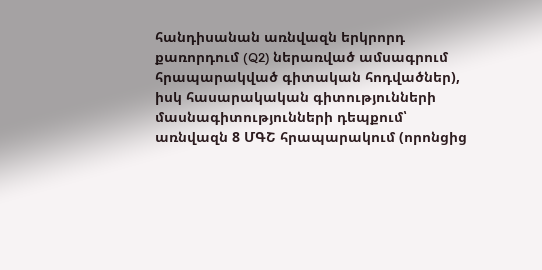հանդիսանան առնվազն երկրորդ քառորդում (Q2) ներառված ամսագրում հրապարակված գիտական հոդվածներ), իսկ հասարակական գիտությունների մասնագիտությունների դեպքում՝ առնվազն 8 ՄԳՇ հրապարակում (որոնցից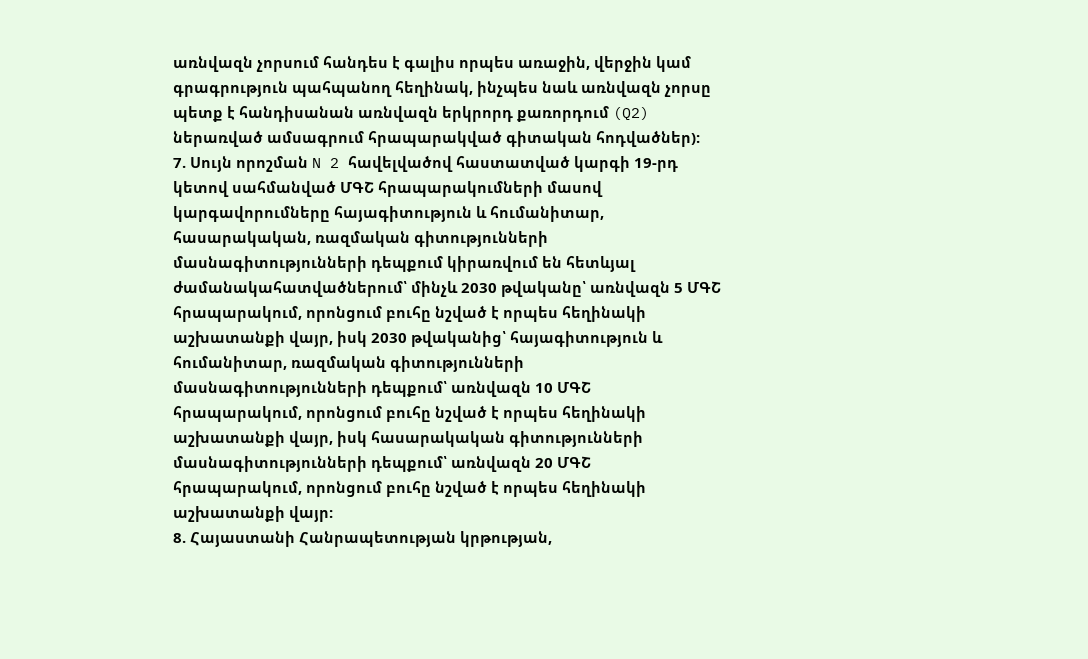առնվազն չորսում հանդես է գալիս որպես առաջին, վերջին կամ գրագրություն պահպանող հեղինակ, ինչպես նաև առնվազն չորսը պետք է հանդիսանան առնվազն երկրորդ քառորդում (Q2) ներառված ամսագրում հրապարակված գիտական հոդվածներ):
7. Սույն որոշման N 2 հավելվածով հաստատված կարգի 19-րդ կետով սահմանված ՄԳՇ հրապարակումների մասով կարգավորումները հայագիտություն և հումանիտար, հասարակական, ռազմական գիտությունների մասնագիտությունների դեպքում կիրառվում են հետևյալ ժամանակահատվածներում՝ մինչև 2030 թվականը՝ առնվազն 5 ՄԳՇ հրապարակում, որոնցում բուհը նշված է որպես հեղինակի աշխատանքի վայր, իսկ 2030 թվականից՝ հայագիտություն և հումանիտար, ռազմական գիտությունների մասնագիտությունների դեպքում՝ առնվազն 10 ՄԳՇ հրապարակում, որոնցում բուհը նշված է որպես հեղինակի աշխատանքի վայր, իսկ հասարակական գիտությունների մասնագիտությունների դեպքում՝ առնվազն 20 ՄԳՇ հրապարակում, որոնցում բուհը նշված է որպես հեղինակի աշխատանքի վայր:
8. Հայաստանի Հանրապետության կրթության,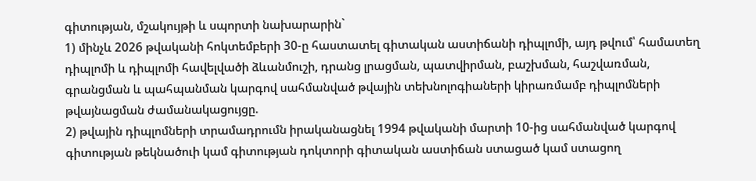գիտության, մշակույթի և սպորտի նախարարին`
1) մինչև 2026 թվականի հոկտեմբերի 30-ը հաստատել գիտական աստիճանի դիպլոմի, այդ թվում՝ համատեղ դիպլոմի և դիպլոմի հավելվածի ձևանմուշի, դրանց լրացման, պատվիրման, բաշխման, հաշվառման, գրանցման և պահպանման կարգով սահմանված թվային տեխնոլոգիաների կիրառմամբ դիպլոմների թվայնացման ժամանակացույցը.
2) թվային դիպլոմների տրամադրումն իրականացնել 1994 թվականի մարտի 10-ից սահմանված կարգով գիտության թեկնածուի կամ գիտության դոկտորի գիտական աստիճան ստացած կամ ստացող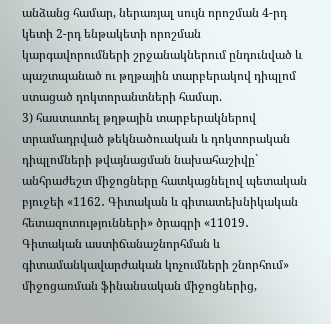անձանց համար, ներառյալ սույն որոշման 4-րդ կետի 2-րդ ենթակետի որոշման կարգավորումների շրջանակներում ընդունված և պաշտպանած ու թղթային տարբերակով դիպլոմ ստացած դոկտորանտների համար.
3) հաստատել թղթային տարբերակներով տրամադրված թեկնածուական և դոկտորական դիպլոմների թվայնացման նախահաշիվը` անհրաժեշտ միջոցները հատկացնելով պետական բյուջեի «1162․ Գիտական և գիտատեխնիկական հետազոտությունների» ծրագրի «11019․ Գիտական աստիճանաշնորհման և գիտամանկավարժական կոչումների շնորհում» միջոցառման ֆինանսական միջոցներից,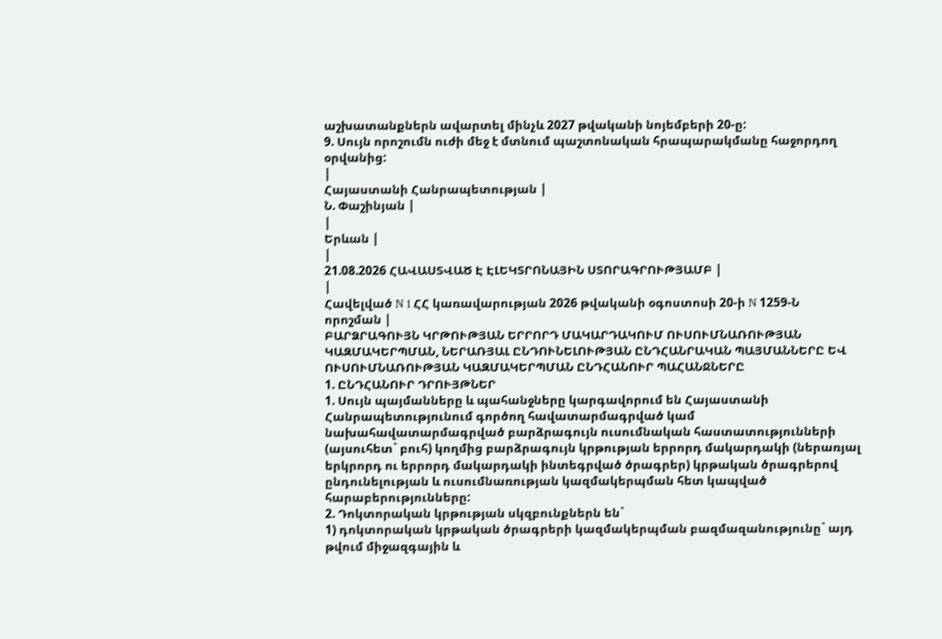աշխատանքներն ավարտել մինչև 2027 թվականի նոյեմբերի 20-ը:
9. Սույն որոշումն ուժի մեջ է մտնում պաշտոնական հրապարակմանը հաջորդող օրվանից:
|
Հայաստանի Հանրապետության |
Ն. Փաշինյան |
|
Երևան |
|
21.08.2026 ՀԱՎԱՍՏՎԱԾ Է ԷԼԵԿՏՐՈՆԱՅԻՆ ՍՏՈՐԱԳՐՈՒԹՅԱՄԲ |
|
Հավելված N 1 ՀՀ կառավարության 2026 թվականի օգոստոսի 20-ի N 1259-Ն որոշման |
ԲԱՐՁՐԱԳՈՒՅՆ ԿՐԹՈՒԹՅԱՆ ԵՐՐՈՐԴ ՄԱԿԱՐԴԱԿՈՒՄ ՈՒՍՈՒՄՆԱՌՈՒԹՅԱՆ ԿԱԶՄԱԿԵՐՊՄԱՆ, ՆԵՐԱՌՅԱԼ ԸՆԴՈՒՆԵԼՈՒԹՅԱՆ ԸՆԴՀԱՆՐԱԿԱՆ ՊԱՅՄԱՆՆԵՐԸ ԵՎ ՈՒՍՈՒՄՆԱՌՈՒԹՅԱՆ ԿԱԶՄԱԿԵՐՊՄԱՆ ԸՆԴՀԱՆՈՒՐ ՊԱՀԱՆՋՆԵՐԸ
1. ԸՆԴՀԱՆՈՒՐ ԴՐՈՒՅԹՆԵՐ
1. Սույն պայմանները և պահանջները կարգավորում են Հայաստանի Հանրապետությունում գործող հավատարմագրված կամ նախահավատարմագրված բարձրագույն ուսումնական հաստատությունների (այսուհետ` բուհ) կողմից բարձրագույն կրթության երրորդ մակարդակի (ներառյալ երկրորդ ու երրորդ մակարդակի ինտեգրված ծրագրեր) կրթական ծրագրերով ընդունելության և ուսումնառության կազմակերպման հետ կապված հարաբերությունները:
2. Դոկտորական կրթության սկզբունքներն են`
1) դոկտորական կրթական ծրագրերի կազմակերպման բազմազանությունը` այդ թվում միջազգային և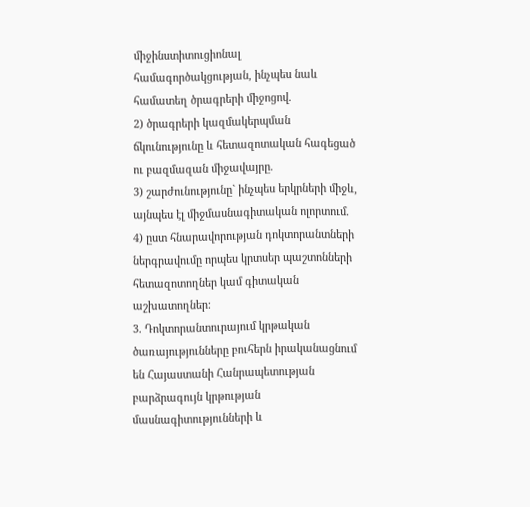միջինստիտուցիոնալ համագործակցության, ինչպես նաև համատեղ ծրագրերի միջոցով.
2) ծրագրերի կազմակերպման ճկունությունը և հետազոտական հագեցած ու բազմազան միջավայրը.
3) շարժունությունը` ինչպես երկրների միջև, այնպես էլ միջմասնագիտական ոլորտում.
4) ըստ հնարավորության դոկտորանտների ներգրավումը որպես կրտսեր պաշտոնների հետազոտողներ կամ գիտական աշխատողներ:
3. Դոկտորանտուրայում կրթական ծառայությունները բուհերն իրականացնում են Հայաստանի Հանրապետության բարձրագույն կրթության մասնագիտությունների և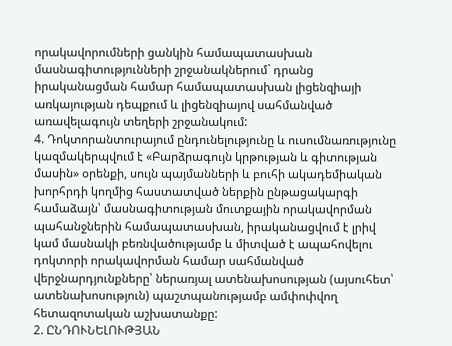որակավորումների ցանկին համապատասխան մասնագիտությունների շրջանակներում` դրանց իրականացման համար համապատասխան լիցենզիայի առկայության դեպքում և լիցենզիայով սահմանված առավելագույն տեղերի շրջանակում:
4. Դոկտորանտուրայում ընդունելությունը և ուսումնառությունը կազմակերպվում է «Բարձրագույն կրթության և գիտության մասին» օրենքի, սույն պայմանների և բուհի ակադեմիական խորհրդի կողմից հաստատված ներքին ընթացակարգի համաձայն՝ մասնագիտության մուտքային որակավորման պահանջներին համապատասխան, իրականացվում է լրիվ կամ մասնակի բեռնվածությամբ և միտված է ապահովելու դոկտորի որակավորման համար սահմանված վերջնարդյունքները՝ ներառյալ ատենախոսության (այսուհետ՝ ատենախոսություն) պաշտպանությամբ ամփոփվող հետազոտական աշխատանքը:
2. ԸՆԴՈՒՆԵԼՈՒԹՅԱՆ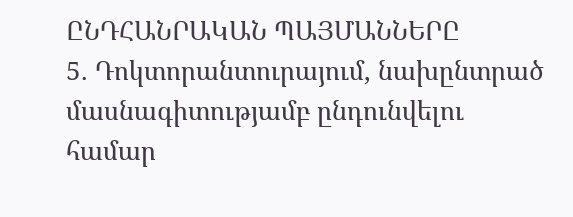ԸՆԴՀԱՆՐԱԿԱՆ ՊԱՅՄԱՆՆԵՐԸ
5. Դոկտորանտուրայում, նախընտրած մասնագիտությամբ ընդունվելու համար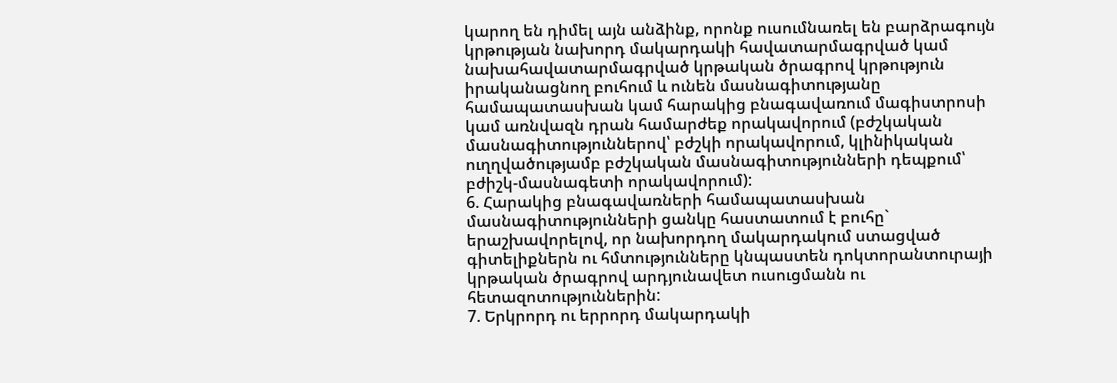կարող են դիմել այն անձինք, որոնք ուսումնառել են բարձրագույն կրթության նախորդ մակարդակի հավատարմագրված կամ նախահավատարմագրված կրթական ծրագրով կրթություն իրականացնող բուհում և ունեն մասնագիտությանը համապատասխան կամ հարակից բնագավառում մագիստրոսի կամ առնվազն դրան համարժեք որակավորում (բժշկական մասնագիտություններով՝ բժշկի որակավորում, կլինիկական ուղղվածությամբ բժշկական մասնագիտությունների դեպքում՝ բժիշկ-մասնագետի որակավորում):
6. Հարակից բնագավառների համապատասխան մասնագիտությունների ցանկը հաստատում է բուհը` երաշխավորելով, որ նախորդող մակարդակում ստացված գիտելիքներն ու հմտությունները կնպաստեն դոկտորանտուրայի կրթական ծրագրով արդյունավետ ուսուցմանն ու հետազոտություններին:
7. Երկրորդ ու երրորդ մակարդակի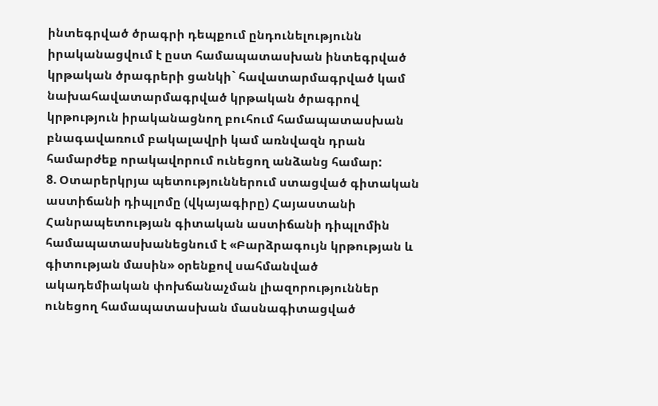ինտեգրված ծրագրի դեպքում ընդունելությունն իրականացվում է ըստ համապատասխան ինտեգրված կրթական ծրագրերի ցանկի` հավատարմագրված կամ նախահավատարմագրված կրթական ծրագրով կրթություն իրականացնող բուհում համապատասխան բնագավառում բակալավրի կամ առնվազն դրան համարժեք որակավորում ունեցող անձանց համար:
8. Օտարերկրյա պետություններում ստացված գիտական աստիճանի դիպլոմը (վկայագիրը) Հայաստանի Հանրապետության գիտական աստիճանի դիպլոմին համապատասխանեցնում է «Բարձրագույն կրթության և գիտության մասին» օրենքով սահմանված ակադեմիական փոխճանաչման լիազորություններ ունեցող համապատասխան մասնագիտացված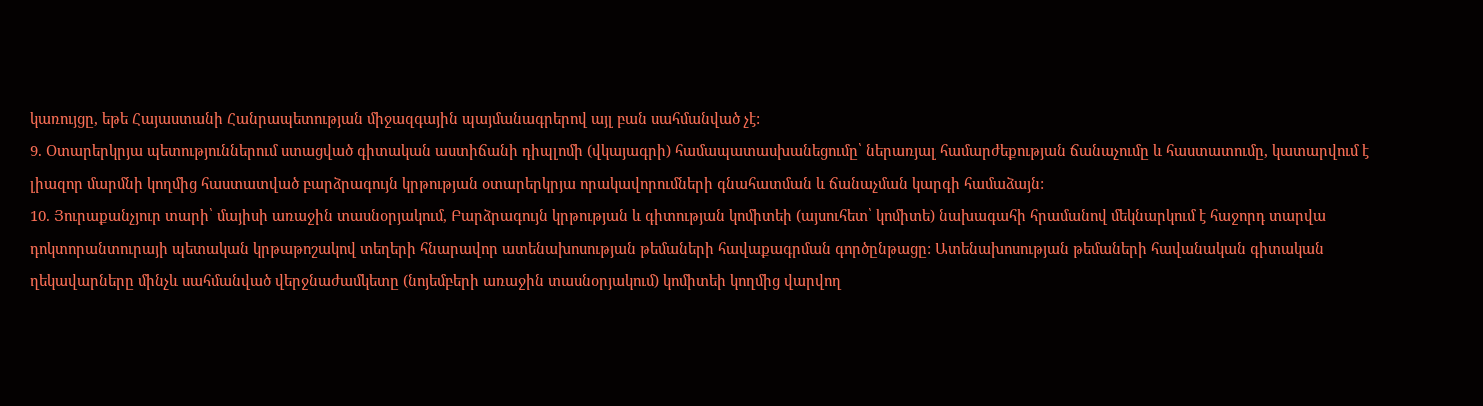կառույցը, եթե Հայաստանի Հանրապետության միջազգային պայմանագրերով այլ բան սահմանված չէ:
9. Օտարերկրյա պետություններում ստացված գիտական աստիճանի դիպլոմի (վկայագրի) համապատասխանեցումը՝ ներառյալ համարժեքության ճանաչումը և հաստատումը, կատարվում է լիազոր մարմնի կողմից հաստատված բարձրագույն կրթության օտարերկրյա որակավորումների գնահատման և ճանաչման կարգի համաձայն:
10. Յուրաքանչյուր տարի՝ մայիսի առաջին տասնօրյակում, Բարձրագույն կրթության և գիտության կոմիտեի (այսուհետ՝ կոմիտե) նախագահի հրամանով մեկնարկում է հաջորդ տարվա դոկտորանտուրայի պետական կրթաթոշակով տեղերի հնարավոր ատենախոսության թեմաների հավաքագրման գործընթացը: Ատենախոսության թեմաների հավանական գիտական ղեկավարները մինչև սահմանված վերջնաժամկետը (նոյեմբերի առաջին տասնօրյակում) կոմիտեի կողմից վարվող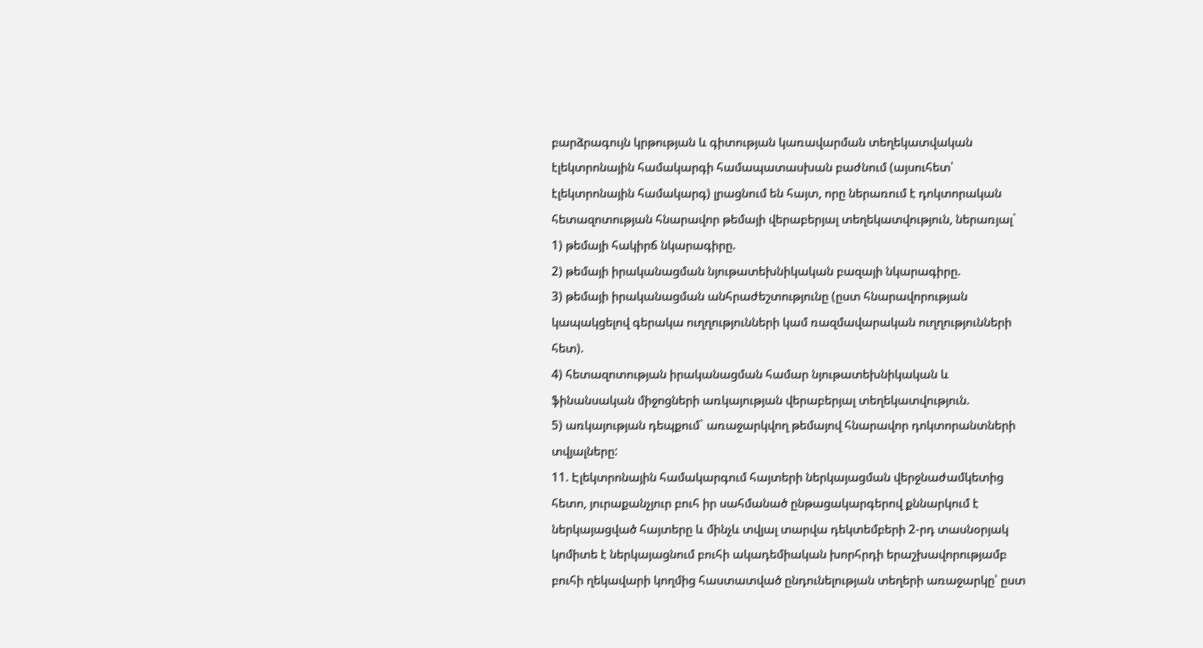բարձրագույն կրթության և գիտության կառավարման տեղեկատվական էլեկտրոնային համակարգի համապատասխան բաժնում (այսուհետ՝ էլեկտրոնային համակարգ) լրացնում են հայտ, որը ներառում է դոկտորական հետազոտության հնարավոր թեմայի վերաբերյալ տեղեկատվություն, ներառյալ`
1) թեմայի հակիրճ նկարագիրը.
2) թեմայի իրականացման նյութատեխնիկական բազայի նկարագիրը.
3) թեմայի իրականացման անհրաժեշտությունը (ըստ հնարավորության կապակցելով գերակա ուղղությունների կամ ռազմավարական ուղղությունների հետ).
4) հետազոտության իրականացման համար նյութատեխնիկական և ֆինանսական միջոցների առկայության վերաբերյալ տեղեկատվություն.
5) առկայության դեպքում` առաջարկվող թեմայով հնարավոր դոկտորանտների տվյալները:
11. Էլեկտրոնային համակարգում հայտերի ներկայացման վերջնաժամկետից հետո, յուրաքանչյուր բուհ իր սահմանած ընթացակարգերով քննարկում է ներկայացված հայտերը և մինչև տվյալ տարվա դեկտեմբերի 2-րդ տասնօրյակ կոմիտե է ներկայացնում բուհի ակադեմիական խորհրդի երաշխավորությամբ բուհի ղեկավարի կողմից հաստատված ընդունելության տեղերի առաջարկը՝ ըստ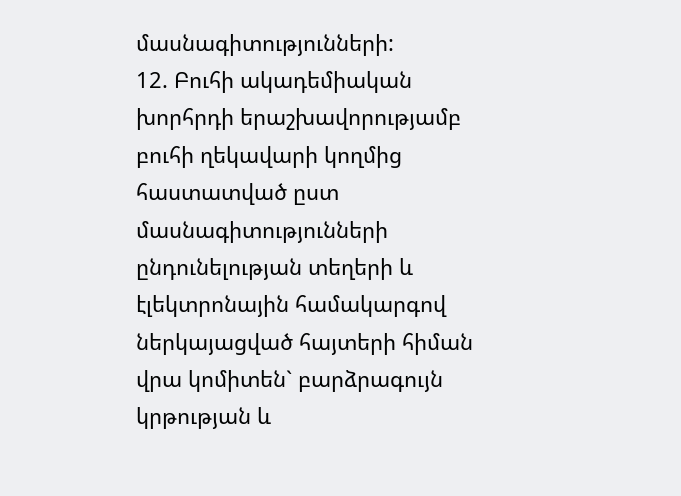մասնագիտությունների:
12. Բուհի ակադեմիական խորհրդի երաշխավորությամբ բուհի ղեկավարի կողմից հաստատված ըստ մասնագիտությունների ընդունելության տեղերի և էլեկտրոնային համակարգով ներկայացված հայտերի հիման վրա կոմիտեն` բարձրագույն կրթության և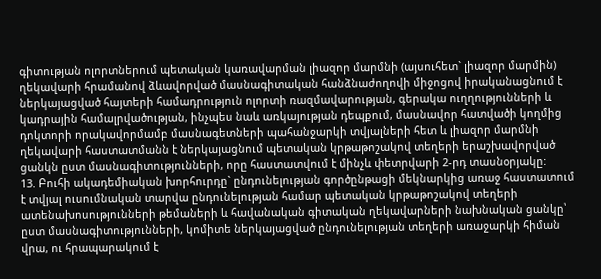գիտության ոլորտներում պետական կառավարման լիազոր մարմնի (այսուհետ` լիազոր մարմին) ղեկավարի հրամանով ձևավորված մասնագիտական հանձնաժողովի միջոցով իրականացնում է ներկայացված հայտերի համադրություն ոլորտի ռազմավարության, գերակա ուղղությունների և կադրային համալրվածության, ինչպես նաև առկայության դեպքում, մասնավոր հատվածի կողմից դոկտորի որակավորմամբ մասնագետների պահանջարկի տվյալների հետ և լիազոր մարմնի ղեկավարի հաստատմանն է ներկայացնում պետական կրթաթոշակով տեղերի երաշխավորված ցանկն ըստ մասնագիտությունների, որը հաստատվում է մինչև փետրվարի 2-րդ տասնօրյակը:
13. Բուհի ակադեմիական խորհուրդը` ընդունելության գործընթացի մեկնարկից առաջ հաստատում է տվյալ ուսումնական տարվա ընդունելության համար պետական կրթաթոշակով տեղերի ատենախոսությունների թեմաների և հավանական գիտական ղեկավարների նախնական ցանկը՝ ըստ մասնագիտությունների, կոմիտե ներկայացված ընդունելության տեղերի առաջարկի հիման վրա, ու հրապարակում է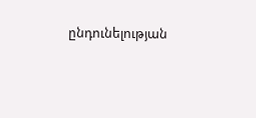ընդունելության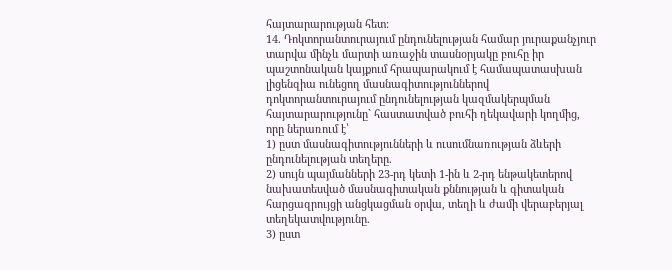հայտարարության հետ:
14. Դոկտորանտուրայում ընդունելության համար յուրաքանչյուր տարվա մինչև մարտի առաջին տասնօրյակը բուհը իր պաշտոնական կայքում հրապարակում է համապատասխան լիցենզիա ունեցող մասնագիտություններով դոկտորանտուրայում ընդունելության կազմակերպման հայտարարությունը` հաստատված բուհի ղեկավարի կողմից, որը ներառում է՝
1) ըստ մասնագիտությունների և ուսումնառության ձևերի ընդունելության տեղերը.
2) սույն պայմանների 23-րդ կետի 1-ին և 2-րդ ենթակետերով նախատեսված մասնագիտական քննության և գիտական հարցազրույցի անցկացման օրվա, տեղի և ժամի վերաբերյալ տեղեկատվությունը.
3) ըստ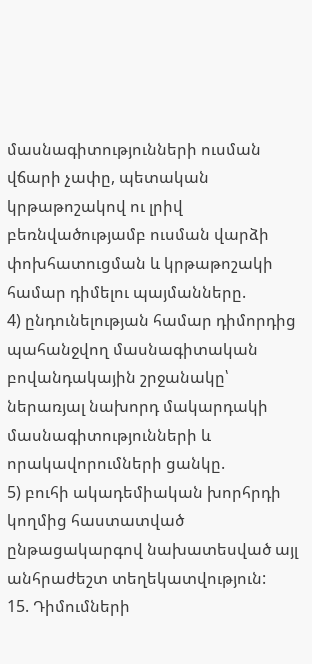մասնագիտությունների ուսման վճարի չափը, պետական կրթաթոշակով ու լրիվ բեռնվածությամբ ուսման վարձի փոխհատուցման և կրթաթոշակի համար դիմելու պայմանները.
4) ընդունելության համար դիմորդից պահանջվող մասնագիտական բովանդակային շրջանակը՝ ներառյալ նախորդ մակարդակի մասնագիտությունների և որակավորումների ցանկը.
5) բուհի ակադեմիական խորհրդի կողմից հաստատված ընթացակարգով նախատեսված այլ անհրաժեշտ տեղեկատվություն:
15. Դիմումների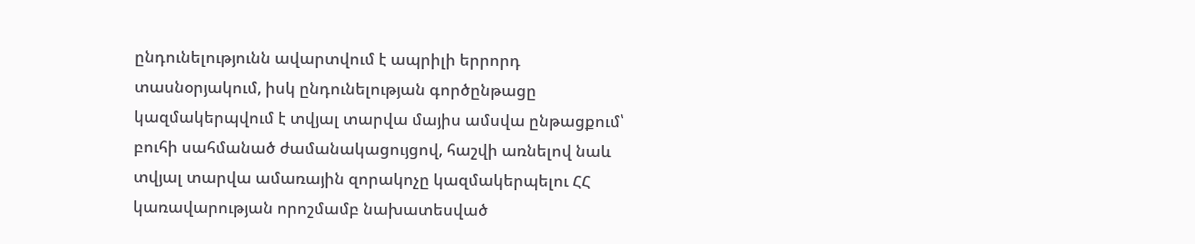ընդունելությունն ավարտվում է ապրիլի երրորդ տասնօրյակում, իսկ ընդունելության գործընթացը կազմակերպվում է տվյալ տարվա մայիս ամսվա ընթացքում՝ բուհի սահմանած ժամանակացույցով, հաշվի առնելով նաև տվյալ տարվա ամառային զորակոչը կազմակերպելու ՀՀ կառավարության որոշմամբ նախատեսված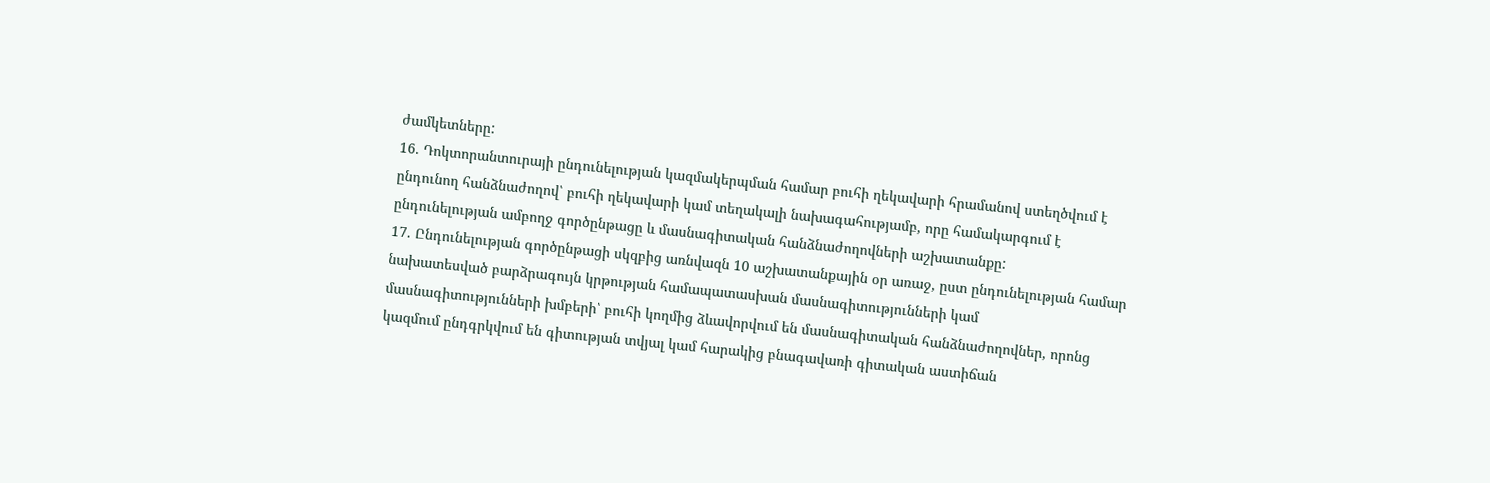ժամկետները:
16. Դոկտորանտուրայի ընդունելության կազմակերպման համար բուհի ղեկավարի հրամանով ստեղծվում է ընդունող հանձնաժողով՝ բուհի ղեկավարի կամ տեղակալի նախագահությամբ, որը համակարգում է ընդունելության ամբողջ գործընթացը և մասնագիտական հանձնաժողովների աշխատանքը:
17. Ընդունելության գործընթացի սկզբից առնվազն 10 աշխատանքային օր առաջ, ըստ ընդունելության համար նախատեսված բարձրագույն կրթության համապատասխան մասնագիտությունների կամ մասնագիտությունների խմբերի՝ բուհի կողմից ձևավորվում են մասնագիտական հանձնաժողովներ, որոնց կազմում ընդգրկվում են գիտության տվյալ կամ հարակից բնագավառի գիտական աստիճան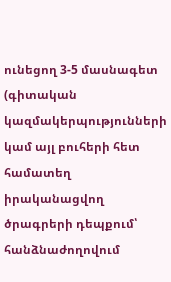ունեցող 3-5 մասնագետ (գիտական կազմակերպությունների կամ այլ բուհերի հետ համատեղ իրականացվող ծրագրերի դեպքում՝ հանձնաժողովում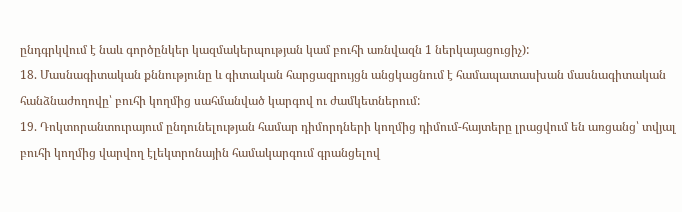ընդգրկվում է նաև գործընկեր կազմակերպության կամ բուհի առնվազն 1 ներկայացուցիչ):
18. Մասնագիտական քննությունը և գիտական հարցազրույցն անցկացնում է համապատասխան մասնագիտական հանձնաժողովը՝ բուհի կողմից սահմանված կարգով ու ժամկետներում:
19. Դոկտորանտուրայում ընդունելության համար դիմորդների կողմից դիմում-հայտերը լրացվում են առցանց՝ տվյալ բուհի կողմից վարվող էլեկտրոնային համակարգում գրանցելով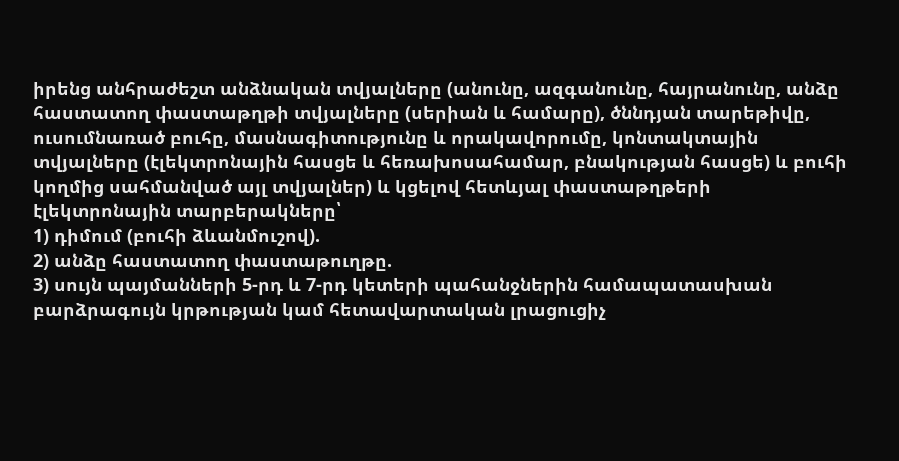իրենց անհրաժեշտ անձնական տվյալները (անունը, ազգանունը, հայրանունը, անձը հաստատող փաստաթղթի տվյալները (սերիան և համարը), ծննդյան տարեթիվը, ուսումնառած բուհը, մասնագիտությունը և որակավորումը, կոնտակտային տվյալները (էլեկտրոնային հասցե և հեռախոսահամար, բնակության հասցե) և բուհի կողմից սահմանված այլ տվյալներ) և կցելով հետևյալ փաստաթղթերի էլեկտրոնային տարբերակները՝
1) դիմում (բուհի ձևանմուշով).
2) անձը հաստատող փաստաթուղթը.
3) սույն պայմանների 5-րդ և 7-րդ կետերի պահանջներին համապատասխան բարձրագույն կրթության կամ հետավարտական լրացուցիչ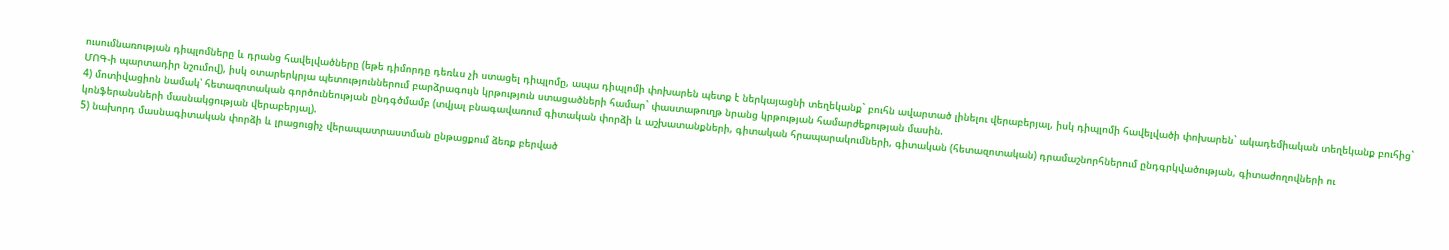ուսումնառության դիպլոմները և դրանց հավելվածները (եթե դիմորդը դեռևս չի ստացել դիպլոմը, ապա դիպլոմի փոխարեն պետք է ներկայացնի տեղեկանք` բուհն ավարտած լինելու վերաբերյալ, իսկ դիպլոմի հավելվածի փոխարեն` ակադեմիական տեղեկանք բուհից` ՄՈԳ-ի պարտադիր նշումով), իսկ օտարերկրյա պետություններում բարձրագույն կրթություն ստացածների համար` փաստաթուղթ նրանց կրթության համարժեքության մասին.
4) մոտիվացիոն նամակ՝ հետազոտական գործունեության ընդգծմամբ (տվյալ բնագավառում գիտական փորձի և աշխատանքների, գիտական հրապարակումների, գիտական (հետազոտական) դրամաշնորհներում ընդգրկվածության, գիտաժողովների ու կոնֆերանսների մասնակցության վերաբերյալ).
5) նախորդ մասնագիտական փորձի և լրացուցիչ վերապատրաստման ընթացքում ձեռք բերված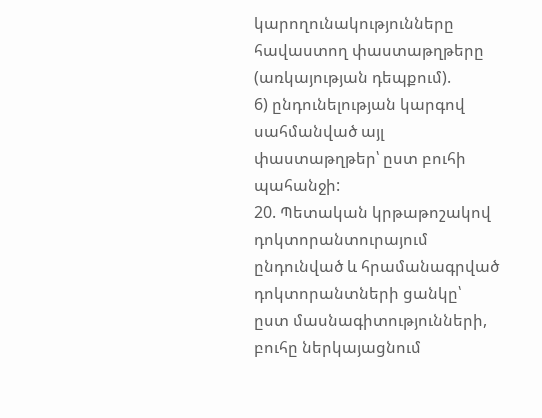կարողունակությունները հավաստող փաստաթղթերը (առկայության դեպքում).
6) ընդունելության կարգով սահմանված այլ փաստաթղթեր՝ ըստ բուհի պահանջի:
20. Պետական կրթաթոշակով դոկտորանտուրայում ընդունված և հրամանագրված դոկտորանտների ցանկը՝ ըստ մասնագիտությունների, բուհը ներկայացնում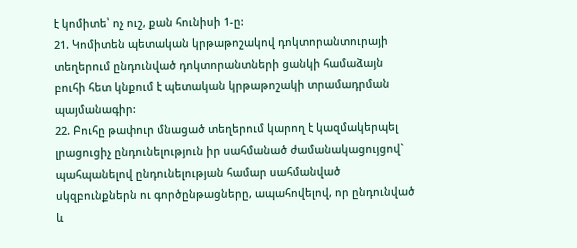է կոմիտե՝ ոչ ուշ, քան հունիսի 1-ը:
21. Կոմիտեն պետական կրթաթոշակով դոկտորանտուրայի տեղերում ընդունված դոկտորանտների ցանկի համաձայն բուհի հետ կնքում է պետական կրթաթոշակի տրամադրման պայմանագիր:
22. Բուհը թափուր մնացած տեղերում կարող է կազմակերպել լրացուցիչ ընդունելություն իր սահմանած ժամանակացույցով` պահպանելով ընդունելության համար սահմանված սկզբունքներն ու գործընթացները, ապահովելով, որ ընդունված և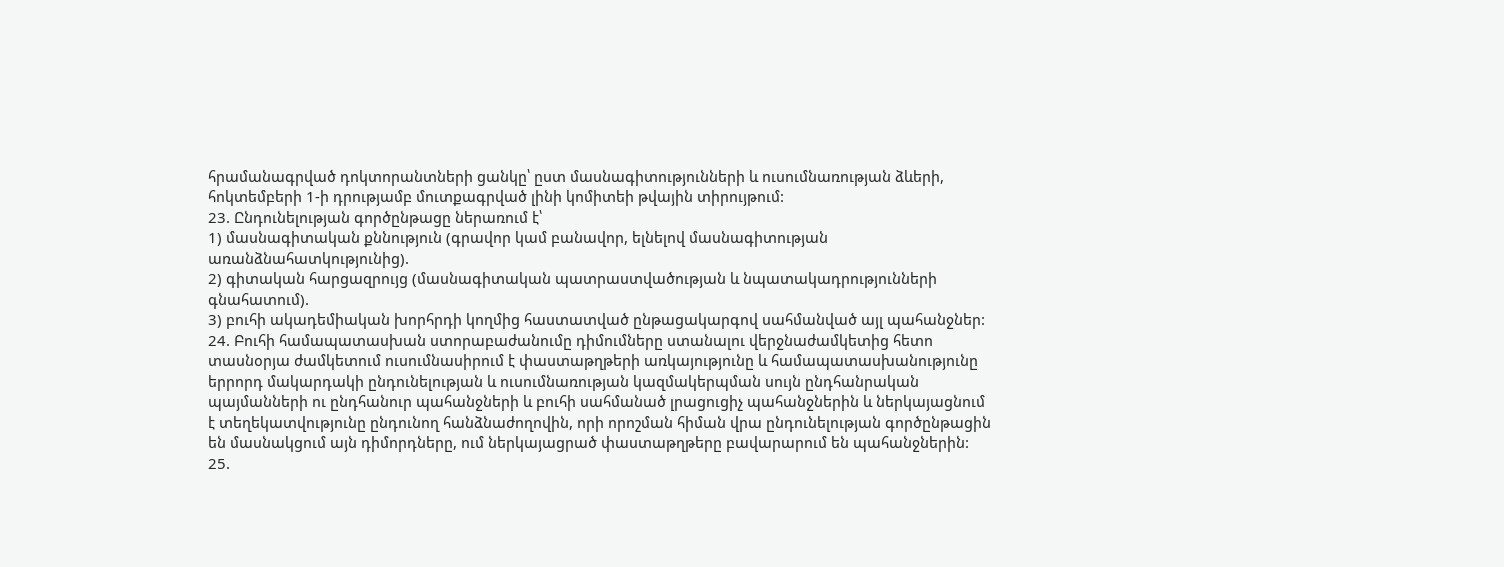հրամանագրված դոկտորանտների ցանկը՝ ըստ մասնագիտությունների և ուսումնառության ձևերի, հոկտեմբերի 1-ի դրությամբ մուտքագրված լինի կոմիտեի թվային տիրույթում:
23. Ընդունելության գործընթացը ներառում է՝
1) մասնագիտական քննություն (գրավոր կամ բանավոր, ելնելով մասնագիտության առանձնահատկությունից).
2) գիտական հարցազրույց (մասնագիտական պատրաստվածության և նպատակադրությունների գնահատում).
3) բուհի ակադեմիական խորհրդի կողմից հաստատված ընթացակարգով սահմանված այլ պահանջներ:
24. Բուհի համապատասխան ստորաբաժանումը դիմումները ստանալու վերջնաժամկետից հետո տասնօրյա ժամկետում ուսումնասիրում է փաստաթղթերի առկայությունը և համապատասխանությունը երրորդ մակարդակի ընդունելության և ուսումնառության կազմակերպման սույն ընդհանրական պայմանների ու ընդհանուր պահանջների և բուհի սահմանած լրացուցիչ պահանջներին և ներկայացնում է տեղեկատվությունը ընդունող հանձնաժողովին, որի որոշման հիման վրա ընդունելության գործընթացին են մասնակցում այն դիմորդները, ում ներկայացրած փաստաթղթերը բավարարում են պահանջներին:
25.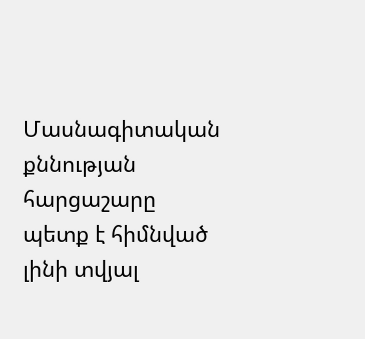Մասնագիտական քննության հարցաշարը պետք է հիմնված լինի տվյալ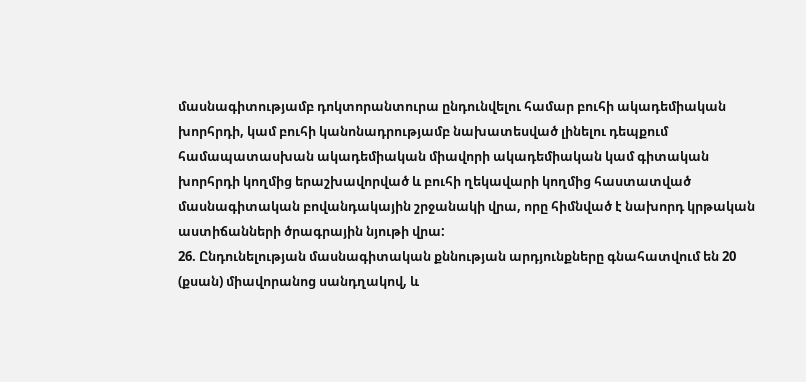մասնագիտությամբ դոկտորանտուրա ընդունվելու համար բուհի ակադեմիական խորհրդի, կամ բուհի կանոնադրությամբ նախատեսված լինելու դեպքում համապատասխան ակադեմիական միավորի ակադեմիական կամ գիտական խորհրդի կողմից երաշխավորված և բուհի ղեկավարի կողմից հաստատված մասնագիտական բովանդակային շրջանակի վրա, որը հիմնված է նախորդ կրթական աստիճանների ծրագրային նյութի վրա:
26. Ընդունելության մասնագիտական քննության արդյունքները գնահատվում են 20 (քսան) միավորանոց սանդղակով, և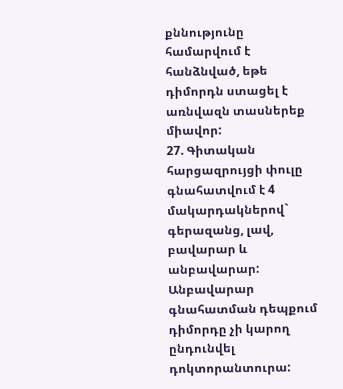քննությունը համարվում է հանձնված, եթե դիմորդն ստացել է առնվազն տասներեք միավոր:
27. Գիտական հարցազրույցի փուլը գնահատվում է 4 մակարդակներով` գերազանց, լավ, բավարար և անբավարար: Անբավարար գնահատման դեպքում դիմորդը չի կարող ընդունվել դոկտորանտուրա: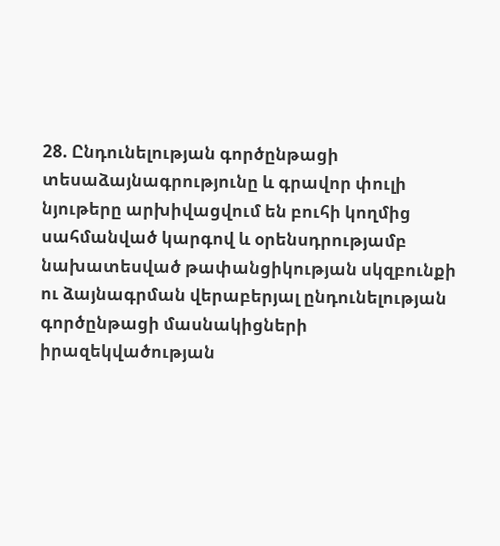28. Ընդունելության գործընթացի տեսաձայնագրությունը և գրավոր փուլի նյութերը արխիվացվում են բուհի կողմից սահմանված կարգով և օրենսդրությամբ նախատեսված թափանցիկության սկզբունքի ու ձայնագրման վերաբերյալ ընդունելության գործընթացի մասնակիցների իրազեկվածության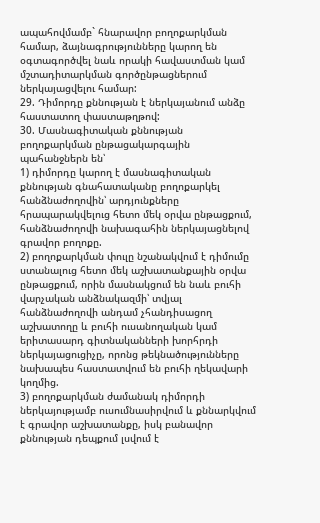ապահովմամբ` հնարավոր բողոքարկման համար, ձայնագրությունները կարող են օգտագործվել նաև որակի հավաստման կամ մշտադիտարկման գործընթացներում ներկայացվելու համար:
29. Դիմորդը քննության է ներկայանում անձը հաստատող փաստաթղթով:
30. Մասնագիտական քննության բողոքարկման ընթացակարգային պահանջներն են՝
1) դիմորդը կարող է մասնագիտական քննության գնահատականը բողոքարկել հանձնաժողովին՝ արդյունքները հրապարակվելուց հետո մեկ օրվա ընթացքում, հանձնաժողովի նախագահին ներկայացնելով գրավոր բողոքը.
2) բողոքարկման փուլը նշանակվում է դիմումը ստանալուց հետո մեկ աշխատանքային օրվա ընթացքում, որին մասնակցում են նաև բուհի վարչական անձնակազմի՝ տվյալ հանձնաժողովի անդամ չհանդիսացող աշխատողը և բուհի ուսանողական կամ երիտասարդ գիտնականների խորհրդի ներկայացուցիչը, որոնց թեկնածությունները նախապես հաստատվում են բուհի ղեկավարի կողմից.
3) բողոքարկման ժամանակ դիմորդի ներկայությամբ ուսումնասիրվում և քննարկվում է գրավոր աշխատանքը, իսկ բանավոր քննության դեպքում լսվում է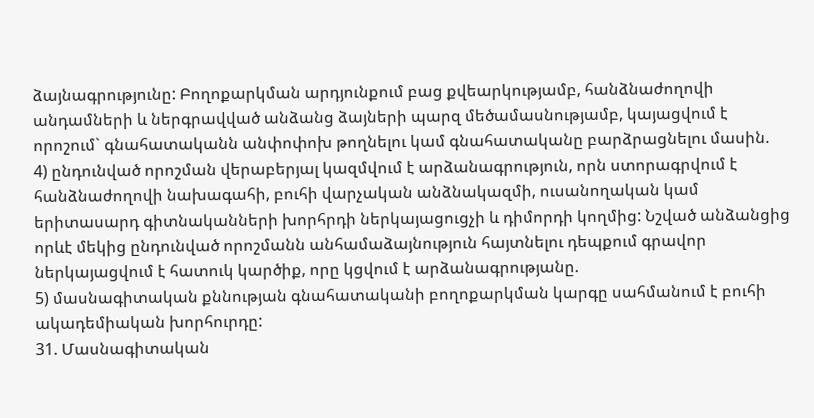ձայնագրությունը: Բողոքարկման արդյունքում բաց քվեարկությամբ, հանձնաժողովի անդամների և ներգրավված անձանց ձայների պարզ մեծամասնությամբ, կայացվում է որոշում` գնահատականն անփոփոխ թողնելու կամ գնահատականը բարձրացնելու մասին.
4) ընդունված որոշման վերաբերյալ կազմվում է արձանագրություն, որն ստորագրվում է հանձնաժողովի նախագահի, բուհի վարչական անձնակազմի, ուսանողական կամ երիտասարդ գիտնականների խորհրդի ներկայացուցչի և դիմորդի կողմից: Նշված անձանցից որևէ մեկից ընդունված որոշմանն անհամաձայնություն հայտնելու դեպքում գրավոր ներկայացվում է հատուկ կարծիք, որը կցվում է արձանագրությանը.
5) մասնագիտական քննության գնահատականի բողոքարկման կարգը սահմանում է բուհի ակադեմիական խորհուրդը:
31. Մասնագիտական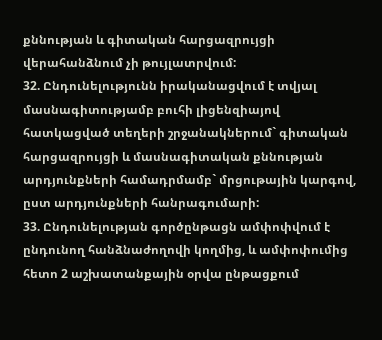քննության և գիտական հարցազրույցի վերահանձնում չի թույլատրվում:
32. Ընդունելությունն իրականացվում է տվյալ մասնագիտությամբ բուհի լիցենզիայով հատկացված տեղերի շրջանակներում` գիտական հարցազրույցի և մասնագիտական քննության արդյունքների համադրմամբ` մրցութային կարգով, ըստ արդյունքների հանրագումարի:
33. Ընդունելության գործընթացն ամփոփվում է ընդունող հանձնաժողովի կողմից, և ամփոփումից հետո 2 աշխատանքային օրվա ընթացքում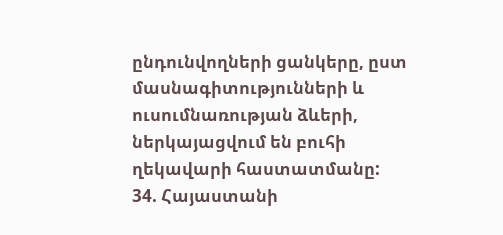ընդունվողների ցանկերը, ըստ մասնագիտությունների և ուսումնառության ձևերի, ներկայացվում են բուհի ղեկավարի հաստատմանը:
34. Հայաստանի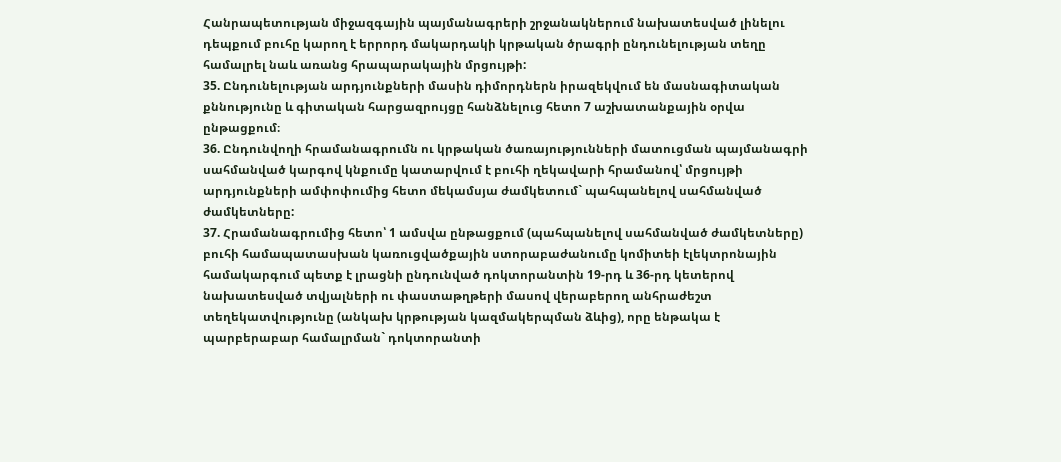Հանրապետության միջազգային պայմանագրերի շրջանակներում նախատեսված լինելու դեպքում բուհը կարող է երրորդ մակարդակի կրթական ծրագրի ընդունելության տեղը համալրել նաև առանց հրապարակային մրցույթի:
35. Ընդունելության արդյունքների մասին դիմորդներն իրազեկվում են մասնագիտական քննությունը և գիտական հարցազրույցը հանձնելուց հետո 7 աշխատանքային օրվա ընթացքում։
36. Ընդունվողի հրամանագրումն ու կրթական ծառայությունների մատուցման պայմանագրի սահմանված կարգով կնքումը կատարվում է բուհի ղեկավարի հրամանով՝ մրցույթի արդյունքների ամփոփումից հետո մեկամսյա ժամկետում` պահպանելով սահմանված ժամկետները:
37. Հրամանագրումից հետո՝ 1 ամսվա ընթացքում (պահպանելով սահմանված ժամկետները) բուհի համապատասխան կառուցվածքային ստորաբաժանումը կոմիտեի էլեկտրոնային համակարգում պետք է լրացնի ընդունված դոկտորանտին 19-րդ և 36-րդ կետերով նախատեսված տվյալների ու փաստաթղթերի մասով վերաբերող անհրաժեշտ տեղեկատվությունը (անկախ կրթության կազմակերպման ձևից), որը ենթակա է պարբերաբար համալրման` դոկտորանտի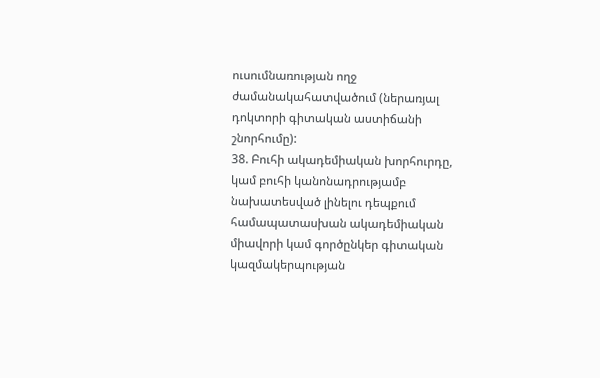ուսումնառության ողջ ժամանակահատվածում (ներառյալ դոկտորի գիտական աստիճանի շնորհումը):
38. Բուհի ակադեմիական խորհուրդը, կամ բուհի կանոնադրությամբ նախատեսված լինելու դեպքում համապատասխան ակադեմիական միավորի կամ գործընկեր գիտական կազմակերպության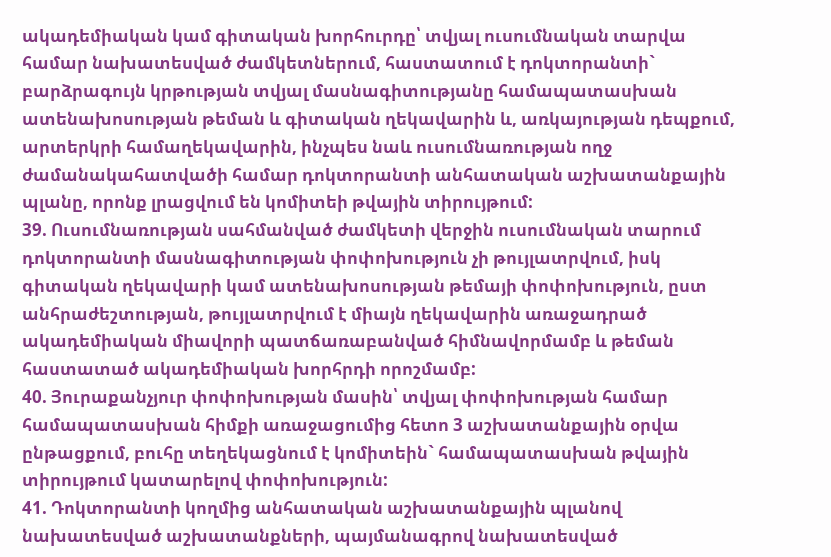ակադեմիական կամ գիտական խորհուրդը՝ տվյալ ուսումնական տարվա համար նախատեսված ժամկետներում, հաստատում է դոկտորանտի` բարձրագույն կրթության տվյալ մասնագիտությանը համապատասխան ատենախոսության թեման և գիտական ղեկավարին և, առկայության դեպքում, արտերկրի համաղեկավարին, ինչպես նաև ուսումնառության ողջ ժամանակահատվածի համար դոկտորանտի անհատական աշխատանքային պլանը, որոնք լրացվում են կոմիտեի թվային տիրույթում:
39. Ուսումնառության սահմանված ժամկետի վերջին ուսումնական տարում դոկտորանտի մասնագիտության փոփոխություն չի թույլատրվում, իսկ գիտական ղեկավարի կամ ատենախոսության թեմայի փոփոխություն, ըստ անհրաժեշտության, թույլատրվում է միայն ղեկավարին առաջադրած ակադեմիական միավորի պատճառաբանված հիմնավորմամբ և թեման հաստատած ակադեմիական խորհրդի որոշմամբ:
40. Յուրաքանչյուր փոփոխության մասին՝ տվյալ փոփոխության համար համապատասխան հիմքի առաջացումից հետո 3 աշխատանքային օրվա ընթացքում, բուհը տեղեկացնում է կոմիտեին` համապատասխան թվային տիրույթում կատարելով փոփոխություն:
41. Դոկտորանտի կողմից անհատական աշխատանքային պլանով նախատեսված աշխատանքների, պայմանագրով նախատեսված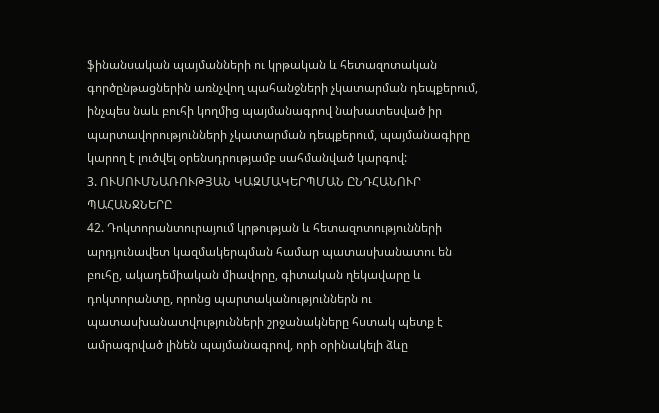ֆինանսական պայմանների ու կրթական և հետազոտական գործընթացներին առնչվող պահանջների չկատարման դեպքերում, ինչպես նաև բուհի կողմից պայմանագրով նախատեսված իր պարտավորությունների չկատարման դեպքերում, պայմանագիրը կարող է լուծվել օրենսդրությամբ սահմանված կարգով:
3. ՈՒՍՈՒՄՆԱՌՈՒԹՅԱՆ ԿԱԶՄԱԿԵՐՊՄԱՆ ԸՆԴՀԱՆՈՒՐ ՊԱՀԱՆՋՆԵՐԸ
42. Դոկտորանտուրայում կրթության և հետազոտությունների արդյունավետ կազմակերպման համար պատասխանատու են բուհը, ակադեմիական միավորը, գիտական ղեկավարը և դոկտորանտը, որոնց պարտականություններն ու պատասխանատվությունների շրջանակները հստակ պետք է ամրագրված լինեն պայմանագրով, որի օրինակելի ձևը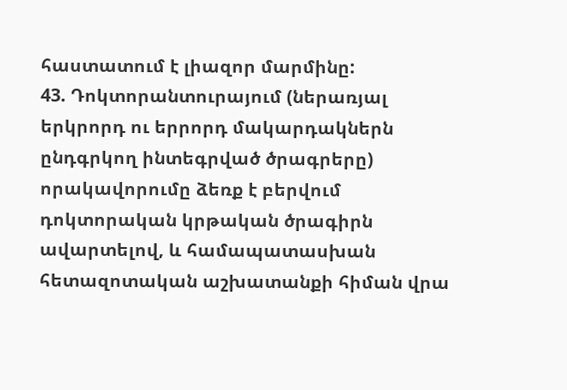հաստատում է լիազոր մարմինը:
43. Դոկտորանտուրայում (ներառյալ երկրորդ ու երրորդ մակարդակներն ընդգրկող ինտեգրված ծրագրերը) որակավորումը ձեռք է բերվում դոկտորական կրթական ծրագիրն ավարտելով, և համապատասխան հետազոտական աշխատանքի հիման վրա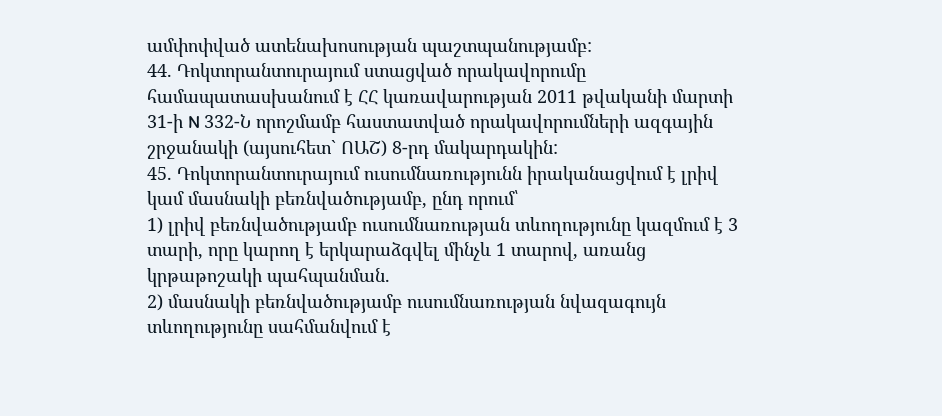ամփոփված ատենախոսության պաշտպանությամբ:
44. Դոկտորանտուրայում ստացված որակավորումը համապատասխանում է ՀՀ կառավարության 2011 թվականի մարտի 31-ի N 332-Ն որոշմամբ հաստատված որակավորումների ազգային շրջանակի (այսուհետ` ՈԱՇ) 8-րդ մակարդակին:
45. Դոկտորանտուրայում ուսումնառությունն իրականացվում է լրիվ կամ մասնակի բեռնվածությամբ, ընդ որում՝
1) լրիվ բեռնվածությամբ ուսումնառության տևողությունը կազմում է 3 տարի, որը կարող է երկարաձգվել մինչև 1 տարով, առանց կրթաթոշակի պահպանման.
2) մասնակի բեռնվածությամբ ուսումնառության նվազագույն տևողությունը սահմանվում է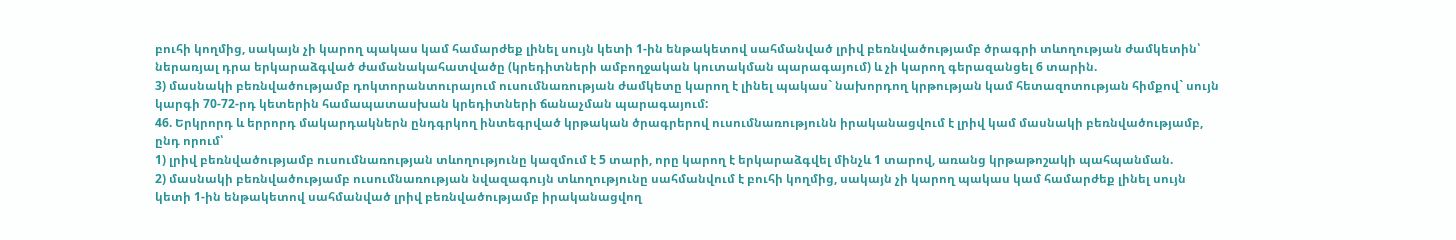բուհի կողմից, սակայն չի կարող պակաս կամ համարժեք լինել սույն կետի 1-ին ենթակետով սահմանված լրիվ բեռնվածությամբ ծրագրի տևողության ժամկետին՝ ներառյալ դրա երկարաձգված ժամանակահատվածը (կրեդիտների ամբողջական կուտակման պարագայում) և չի կարող գերազանցել 6 տարին.
3) մասնակի բեռնվածությամբ դոկտորանտուրայում ուսումնառության ժամկետը կարող է լինել պակաս` նախորդող կրթության կամ հետազոտության հիմքով` սույն կարգի 70-72-րդ կետերին համապատասխան կրեդիտների ճանաչման պարագայում:
46. Երկրորդ և երրորդ մակարդակներն ընդգրկող ինտեգրված կրթական ծրագրերով ուսումնառությունն իրականացվում է լրիվ կամ մասնակի բեռնվածությամբ, ընդ որում՝
1) լրիվ բեռնվածությամբ ուսումնառության տևողությունը կազմում է 5 տարի, որը կարող է երկարաձգվել մինչև 1 տարով, առանց կրթաթոշակի պահպանման.
2) մասնակի բեռնվածությամբ ուսումնառության նվազագույն տևողությունը սահմանվում է բուհի կողմից, սակայն չի կարող պակաս կամ համարժեք լինել սույն կետի 1-ին ենթակետով սահմանված լրիվ բեռնվածությամբ իրականացվող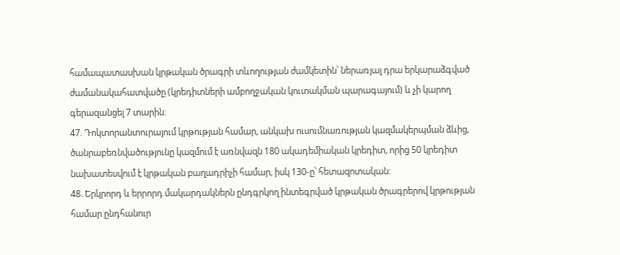համապատասխան կրթական ծրագրի տևողության ժամկետին՝ ներառյալ դրա երկարաձգված ժամանակահատվածը (կրեդիտների ամբողջական կուտակման պարագայում) և չի կարող գերազանցել 7 տարին:
47. Դոկտորանտուրայում կրթության համար, անկախ ուսումնառության կազմակերպման ձևից, ծանրաբեռնվածությունը կազմում է առնվազն 180 ակադեմիական կրեդիտ, որից 50 կրեդիտ նախատեսվում է կրթական բաղադրիչի համար, իսկ 130-ը՝ հետազոտական:
48. Երկրորդ և երրորդ մակարդակներն ընդգրկող ինտեգրված կրթական ծրագրերով կրթության համար ընդհանուր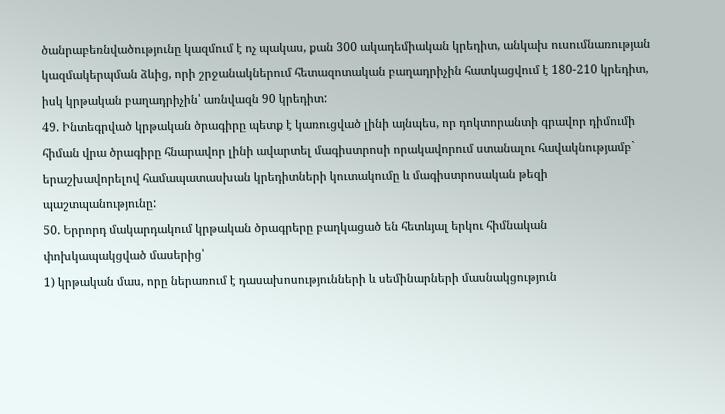ծանրաբեռնվածությունը կազմում է ոչ պակաս, քան 300 ակադեմիական կրեդիտ, անկախ ուսումնառության կազմակերպման ձևից, որի շրջանակներում հետազոտական բաղադրիչին հատկացվում է 180-210 կրեդիտ, իսկ կրթական բաղադրիչին՝ առնվազն 90 կրեդիտ:
49. Ինտեգրված կրթական ծրագիրը պետք է կառուցված լինի այնպես, որ դոկտորանտի գրավոր դիմումի հիման վրա ծրագիրը հնարավոր լինի ավարտել մագիստրոսի որակավորում ստանալու հավակնությամբ` երաշխավորելով համապատասխան կրեդիտների կուտակումը և մագիստրոսական թեզի պաշտպանությունը:
50. Երրորդ մակարդակում կրթական ծրագրերը բաղկացած են հետևյալ երկու հիմնական փոխկապակցված մասերից՝
1) կրթական մաս, որը ներառում է դասախոսությունների և սեմինարների մասնակցություն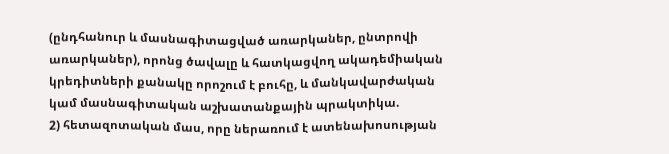(ընդհանուր և մասնագիտացված առարկաներ, ընտրովի առարկաներ), որոնց ծավալը և հատկացվող ակադեմիական կրեդիտների քանակը որոշում է բուհը, և մանկավարժական կամ մասնագիտական աշխատանքային պրակտիկա.
2) հետազոտական մաս, որը ներառում է ատենախոսության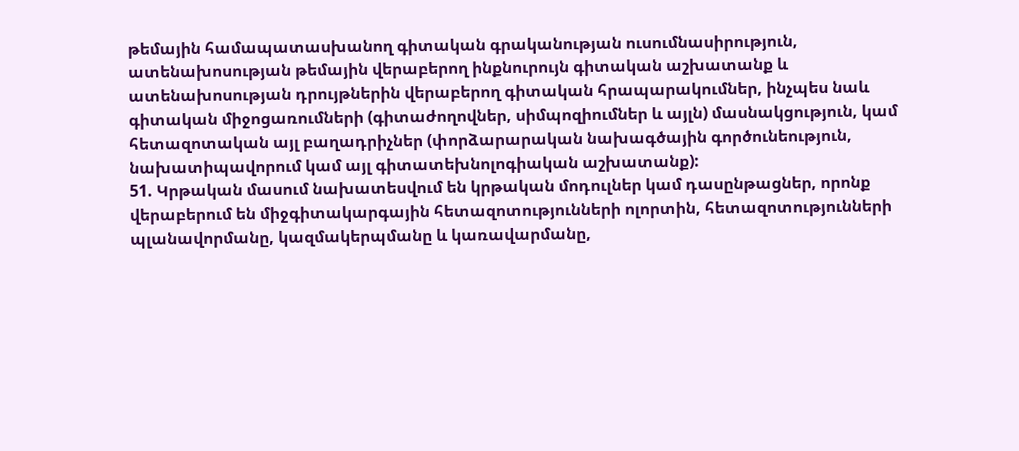թեմային համապատասխանող գիտական գրականության ուսումնասիրություն, ատենախոսության թեմային վերաբերող ինքնուրույն գիտական աշխատանք և ատենախոսության դրույթներին վերաբերող գիտական հրապարակումներ, ինչպես նաև գիտական միջոցառումների (գիտաժողովներ, սիմպոզիումներ և այլն) մասնակցություն, կամ հետազոտական այլ բաղադրիչներ (փորձարարական նախագծային գործունեություն, նախատիպավորում կամ այլ գիտատեխնոլոգիական աշխատանք):
51. Կրթական մասում նախատեսվում են կրթական մոդուլներ կամ դասընթացներ, որոնք վերաբերում են միջգիտակարգային հետազոտությունների ոլորտին, հետազոտությունների պլանավորմանը, կազմակերպմանը և կառավարմանը,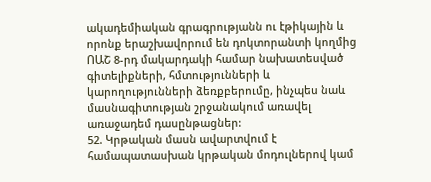ակադեմիական գրագրությանն ու էթիկային և որոնք երաշխավորում են դոկտորանտի կողմից ՈԱՇ 8-րդ մակարդակի համար նախատեսված գիտելիքների, հմտությունների և կարողությունների ձեռքբերումը, ինչպես նաև մասնագիտության շրջանակում առավել առաջադեմ դասընթացներ:
52. Կրթական մասն ավարտվում է համապատասխան կրթական մոդուլներով կամ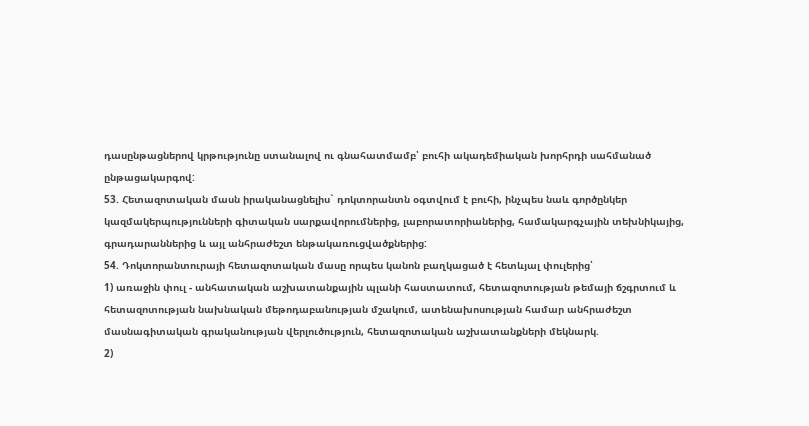դասընթացներով կրթությունը ստանալով ու գնահատմամբ՝ բուհի ակադեմիական խորհրդի սահմանած ընթացակարգով:
53. Հետազոտական մասն իրականացնելիս` դոկտորանտն օգտվում է բուհի, ինչպես նաև գործընկեր կազմակերպությունների գիտական սարքավորումներից, լաբորատորիաներից, համակարգչային տեխնիկայից, գրադարաններից և այլ անհրաժեշտ ենթակառուցվածքներից:
54. Դոկտորանտուրայի հետազոտական մասը որպես կանոն բաղկացած է հետևյալ փուլերից՝
1) առաջին փուլ - անհատական աշխատանքային պլանի հաստատում, հետազոտության թեմայի ճշգրտում և հետազոտության նախնական մեթոդաբանության մշակում, ատենախոսության համար անհրաժեշտ մասնագիտական գրականության վերլուծություն, հետազոտական աշխատանքների մեկնարկ.
2)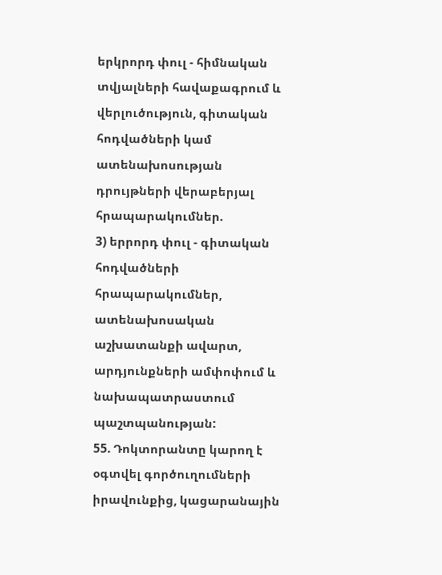երկրորդ փուլ - հիմնական տվյալների հավաքագրում և վերլուծություն, գիտական հոդվածների կամ ատենախոսության դրույթների վերաբերյալ հրապարակումներ.
3) երրորդ փուլ - գիտական հոդվածների հրապարակումներ, ատենախոսական աշխատանքի ավարտ, արդյունքների ամփոփում և նախապատրաստում պաշտպանության:
55. Դոկտորանտը կարող է օգտվել գործուղումների իրավունքից, կացարանային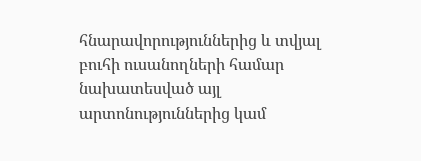հնարավորություններից և տվյալ բուհի ուսանողների համար նախատեսված այլ արտոնություններից կամ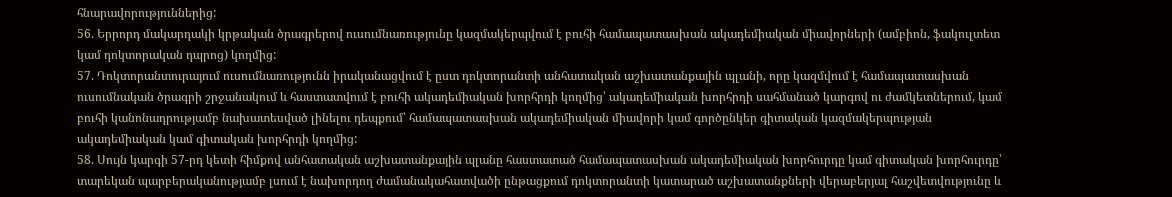հնարավորություններից:
56. Երրորդ մակարդակի կրթական ծրագրերով ուսումնառությունը կազմակերպվում է բուհի համապատասխան ակադեմիական միավորների (ամբիոն, ֆակուլտետ կամ դոկտորական դպրոց) կողմից:
57. Դոկտորանտուրայում ուսումնառությունն իրականացվում է ըստ դոկտորանտի անհատական աշխատանքային պլանի, որը կազմվում է համապատասխան ուսումնական ծրագրի շրջանակում և հաստատվում է բուհի ակադեմիական խորհրդի կողմից՝ ակադեմիական խորհրդի սահմանած կարգով ու ժամկետներում, կամ բուհի կանոնադրությամբ նախատեսված լինելու դեպքում՝ համապատասխան ակադեմիական միավորի կամ գործընկեր գիտական կազմակերպության ակադեմիական կամ գիտական խորհրդի կողմից:
58. Սույն կարգի 57-րդ կետի հիմքով անհատական աշխատանքային պլանը հաստատած համապատասխան ակադեմիական խորհուրդը կամ գիտական խորհուրդը՝ տարեկան պարբերականությամբ լսում է նախորդող ժամանակահատվածի ընթացքում դոկտորանտի կատարած աշխատանքների վերաբերյալ հաշվետվությունը և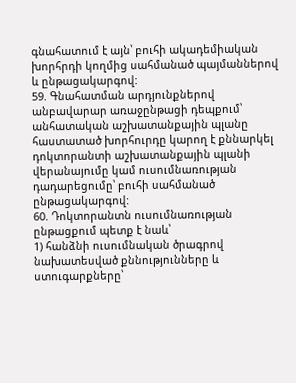գնահատում է այն՝ բուհի ակադեմիական խորհրդի կողմից սահմանած պայմաններով և ընթացակարգով:
59. Գնահատման արդյունքներով անբավարար առաջընթացի դեպքում՝ անհատական աշխատանքային պլանը հաստատած խորհուրդը կարող է քննարկել դոկտորանտի աշխատանքային պլանի վերանայումը կամ ուսումնառության դադարեցումը՝ բուհի սահմանած ընթացակարգով:
60. Դոկտորանտն ուսումնառության ընթացքում պետք է նաև՝
1) հանձնի ուսումնական ծրագրով նախատեսված քննությունները և ստուգարքները՝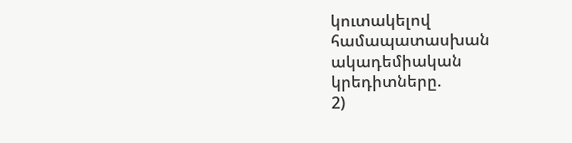կուտակելով համապատասխան ակադեմիական կրեդիտները.
2)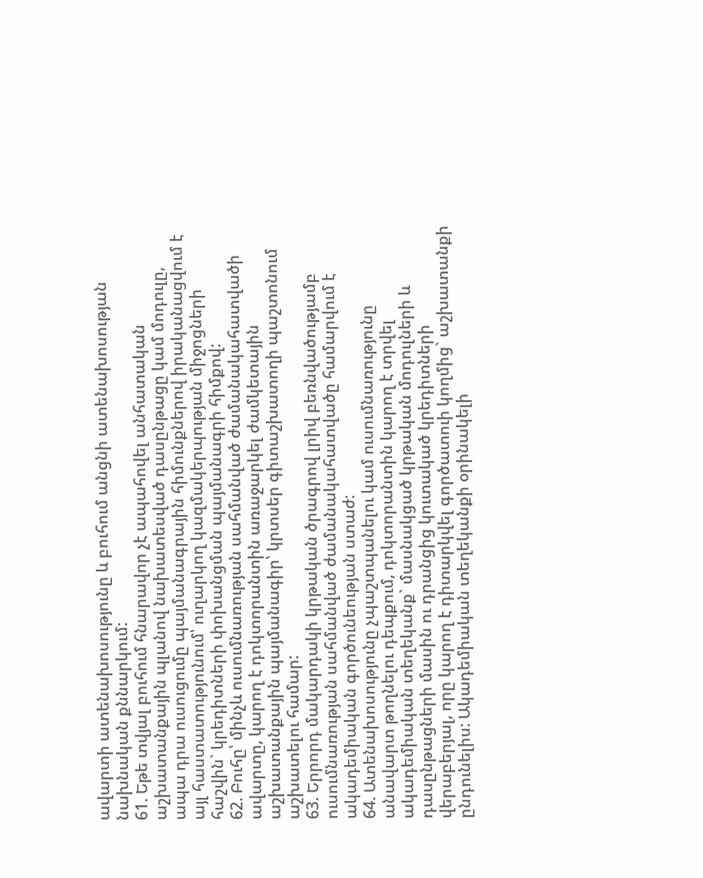ավարտի ատենախոսությունը և բուհում անցնի ատենախոսության նախնական քննարկում:
61. Եթե տվյալ բուհում հնարավոր չէ ապահովել անհատական աշխատանքային պլանով նախատեսված դասընթացը կամ մոդուլը, ապա դրա ուսուցումը պայմանագրային հիմունքներով իրականացվում է այլ հաստատությունում՝ ուղարկող կազմակերպության միջոցների հաշվին` կրեդիտների փոխանցման պայմանագրի հիմքով:
62. Բուհը՝ մինչև ուսումնառության սահմանված ժամանակահատվածի ավարտը, կարող է դոկտորանտին առաջարկել ժամկետային աշխատանքային պայմանագիր՝ կրտսեր գիտաշխատողի պաշտոնում աշխատելու համար:
63. Երրորդ մակարդակի կրթական ծրագրով լրիվ բեռնվածությամբ ուսումնառության սահմանված ժամանակահատվածը համարվում է ակադեմիական գործունեության ստաժ:
64. Ատենախոսությունը չպաշտպանելու կամ ուսումնառությունը անավարտ թողնելու դեպքում, դոկտորանտին կարող է տրվել ակադեմիական տեղեկանք` մասնակցած կրթական մոդուլների և դասընթացների մասին ու դրանցից կուտակած կրեդիտների վերաբերյալ, որը կարող է դիտարկվել գործատուի կողմից` աշխատանքի ընդունելիս: Ակադեմիական տեղեկանքի օրինակելի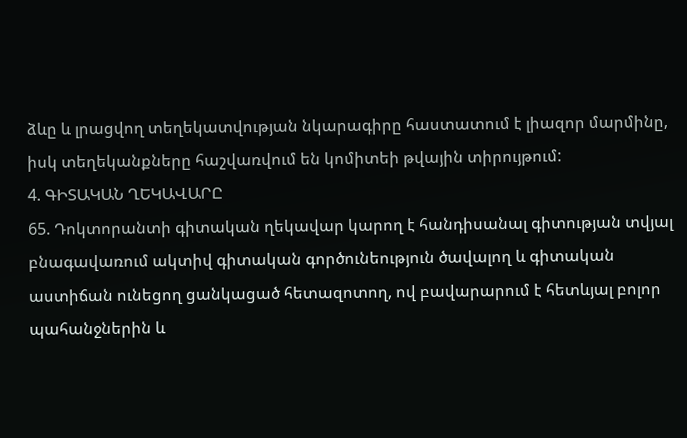ձևը և լրացվող տեղեկատվության նկարագիրը հաստատում է լիազոր մարմինը, իսկ տեղեկանքները հաշվառվում են կոմիտեի թվային տիրույթում:
4. ԳԻՏԱԿԱՆ ՂԵԿԱՎԱՐԸ
65. Դոկտորանտի գիտական ղեկավար կարող է հանդիսանալ գիտության տվյալ բնագավառում ակտիվ գիտական գործունեություն ծավալող և գիտական աստիճան ունեցող ցանկացած հետազոտող, ով բավարարում է հետևյալ բոլոր պահանջներին և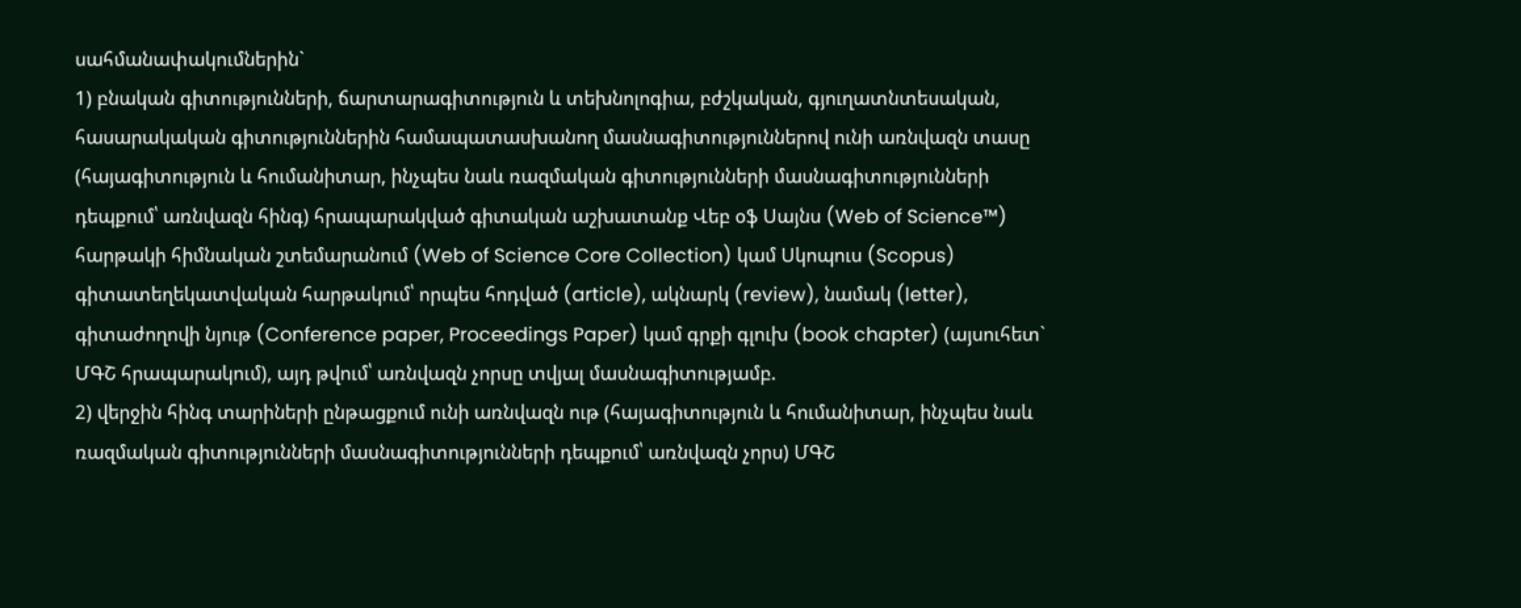սահմանափակումներին`
1) բնական գիտությունների, ճարտարագիտություն և տեխնոլոգիա, բժշկական, գյուղատնտեսական, հասարակական գիտություններին համապատասխանող մասնագիտություններով ունի առնվազն տասը (հայագիտություն և հումանիտար, ինչպես նաև ռազմական գիտությունների մասնագիտությունների դեպքում՝ առնվազն հինգ) հրապարակված գիտական աշխատանք Վեբ օֆ Սայնս (Web of Science™) հարթակի հիմնական շտեմարանում (Web of Science Core Collection) կամ Սկոպուս (Scopus) գիտատեղեկատվական հարթակում՝ որպես հոդված (article), ակնարկ (review), նամակ (letter), գիտաժողովի նյութ (Conference paper, Proceedings Paper) կամ գրքի գլուխ (book chapter) (այսուհետ` ՄԳՇ հրապարակում), այդ թվում՝ առնվազն չորսը տվյալ մասնագիտությամբ.
2) վերջին հինգ տարիների ընթացքում ունի առնվազն ութ (հայագիտություն և հումանիտար, ինչպես նաև ռազմական գիտությունների մասնագիտությունների դեպքում՝ առնվազն չորս) ՄԳՇ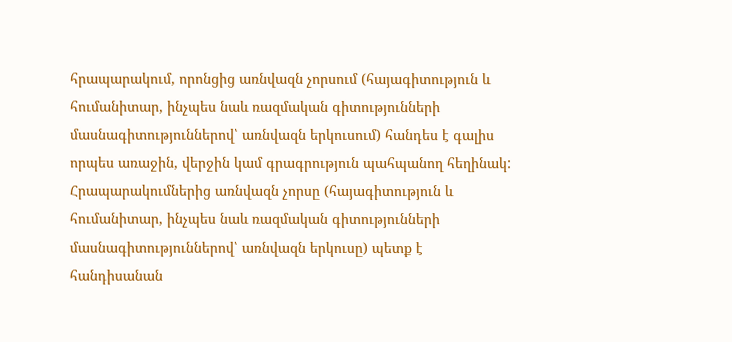հրապարակում, որոնցից առնվազն չորսում (հայագիտություն և հումանիտար, ինչպես նաև ռազմական գիտությունների մասնագիտություններով՝ առնվազն երկուսում) հանդես է գալիս որպես առաջին, վերջին կամ գրագրություն պահպանող հեղինակ: Հրապարակումներից առնվազն չորսը (հայագիտություն և հումանիտար, ինչպես նաև ռազմական գիտությունների մասնագիտություններով՝ առնվազն երկուսը) պետք է հանդիսանան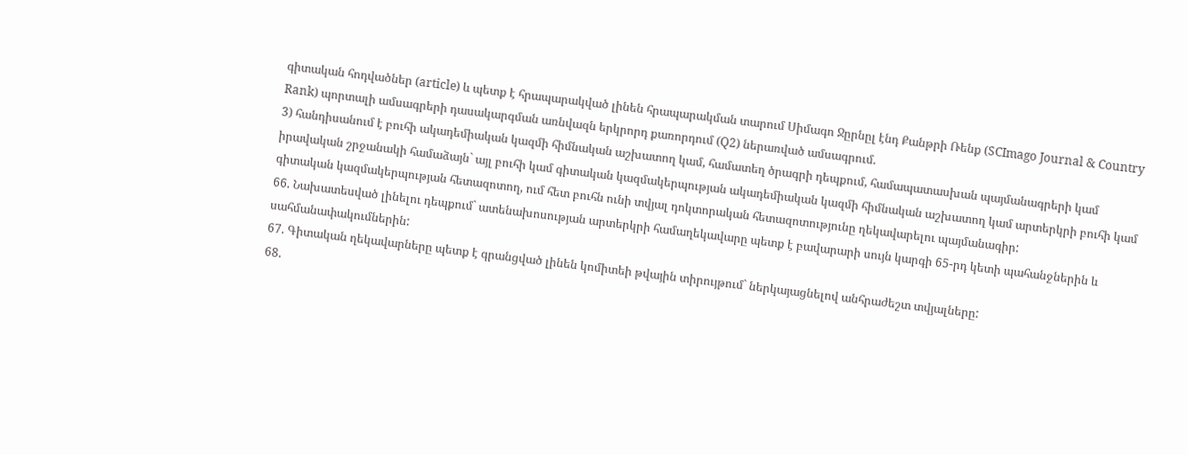գիտական հոդվածներ (article) և պետք է հրապարակված լինեն հրապարակման տարում Սիմագո Ջըրնըլ էնդ Քանթրի Ռենք (SCImago Journal & Country Rank) պորտալի ամսագրերի դասակարգման առնվազն երկրորդ քառորդում (Q2) ներառված ամսագրում.
3) հանդիսանում է բուհի ակադեմիական կազմի հիմնական աշխատող կամ, համատեղ ծրագրի դեպքում, համապատասխան պայմանագրերի կամ իրավական շրջանակի համաձայն` այլ բուհի կամ գիտական կազմակերպության ակադեմիական կազմի հիմնական աշխատող կամ արտերկրի բուհի կամ գիտական կազմակերպության հետազոտող, ում հետ բուհն ունի տվյալ դոկտորական հետազոտությունը ղեկավարելու պայմանագիր:
66. Նախատեսված լինելու դեպքում` ատենախոսության արտերկրի համաղեկավարը պետք է բավարարի սույն կարգի 65-րդ կետի պահանջներին և սահմանափակումներին:
67. Գիտական ղեկավարները պետք է գրանցված լինեն կոմիտեի թվային տիրույթում` ներկայացնելով անհրաժեշտ տվյալները:
68.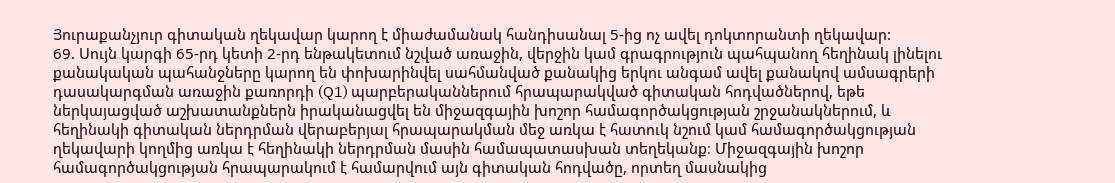Յուրաքանչյուր գիտական ղեկավար կարող է միաժամանակ հանդիսանալ 5-ից ոչ ավել դոկտորանտի ղեկավար:
69. Սույն կարգի 65-րդ կետի 2-րդ ենթակետում նշված առաջին, վերջին կամ գրագրություն պահպանող հեղինակ լինելու քանակական պահանջները կարող են փոխարինվել սահմանված քանակից երկու անգամ ավել քանակով ամսագրերի դասակարգման առաջին քառորդի (Q1) պարբերականներում հրապարակված գիտական հոդվածներով, եթե ներկայացված աշխատանքներն իրականացվել են միջազգային խոշոր համագործակցության շրջանակներում, և հեղինակի գիտական ներդրման վերաբերյալ հրապարակման մեջ առկա է հատուկ նշում կամ համագործակցության ղեկավարի կողմից առկա է հեղինակի ներդրման մասին համապատասխան տեղեկանք։ Միջազգային խոշոր համագործակցության հրապարակում է համարվում այն գիտական հոդվածը, որտեղ մասնակից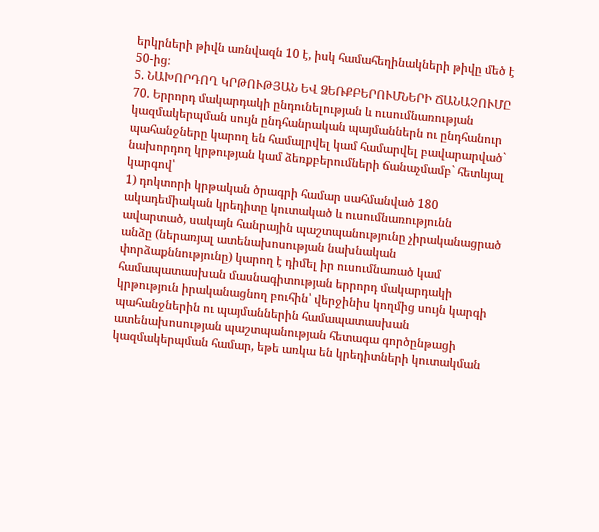երկրների թիվն առնվազն 10 է, իսկ համահեղինակների թիվը մեծ է 50-ից։
5. ՆԱԽՈՐԴՈՂ ԿՐԹՈՒԹՅԱՆ ԵՎ ՁԵՌՔԲԵՐՈՒՄՆԵՐԻ ՃԱՆԱՉՈՒՄԸ
70. Երրորդ մակարդակի ընդունելության և ուսումնառության կազմակերպման սույն ընդհանրական պայմաններն ու ընդհանուր պահանջները կարող են համալրվել կամ համարվել բավարարված` նախորդող կրթության կամ ձեռքբերումների ճանաչմամբ` հետևյալ կարգով՝
1) դոկտորի կրթական ծրագրի համար սահմանված 180 ակադեմիական կրեդիտը կուտակած և ուսումնառությունն ավարտած, սակայն հանրային պաշտպանությունը չիրականացրած անձը (ներառյալ ատենախոսության նախնական փորձաքննությունը) կարող է դիմել իր ուսումնառած կամ համապատասխան մասնագիտության երրորդ մակարդակի կրթություն իրականացնող բուհին՝ վերջինիս կողմից սույն կարգի պահանջներին ու պայմաններին համապատասխան ատենախոսության պաշտպանության հետագա գործընթացի կազմակերպման համար, եթե առկա են կրեդիտների կուտակման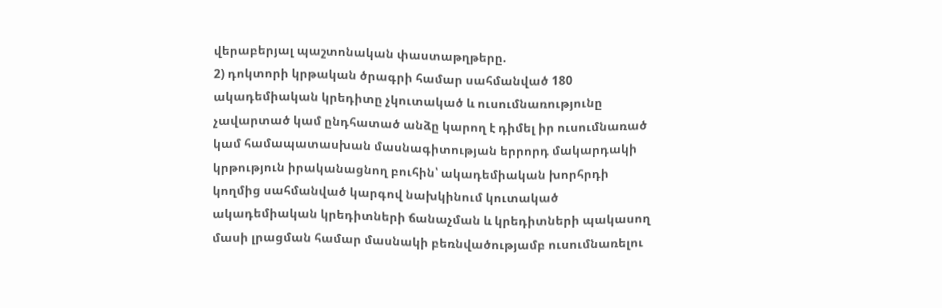վերաբերյալ պաշտոնական փաստաթղթերը.
2) դոկտորի կրթական ծրագրի համար սահմանված 180 ակադեմիական կրեդիտը չկուտակած և ուսումնառությունը չավարտած կամ ընդհատած անձը կարող է դիմել իր ուսումնառած կամ համապատասխան մասնագիտության երրորդ մակարդակի կրթություն իրականացնող բուհին՝ ակադեմիական խորհրդի կողմից սահմանված կարգով նախկինում կուտակած ակադեմիական կրեդիտների ճանաչման և կրեդիտների պակասող մասի լրացման համար մասնակի բեռնվածությամբ ուսումնառելու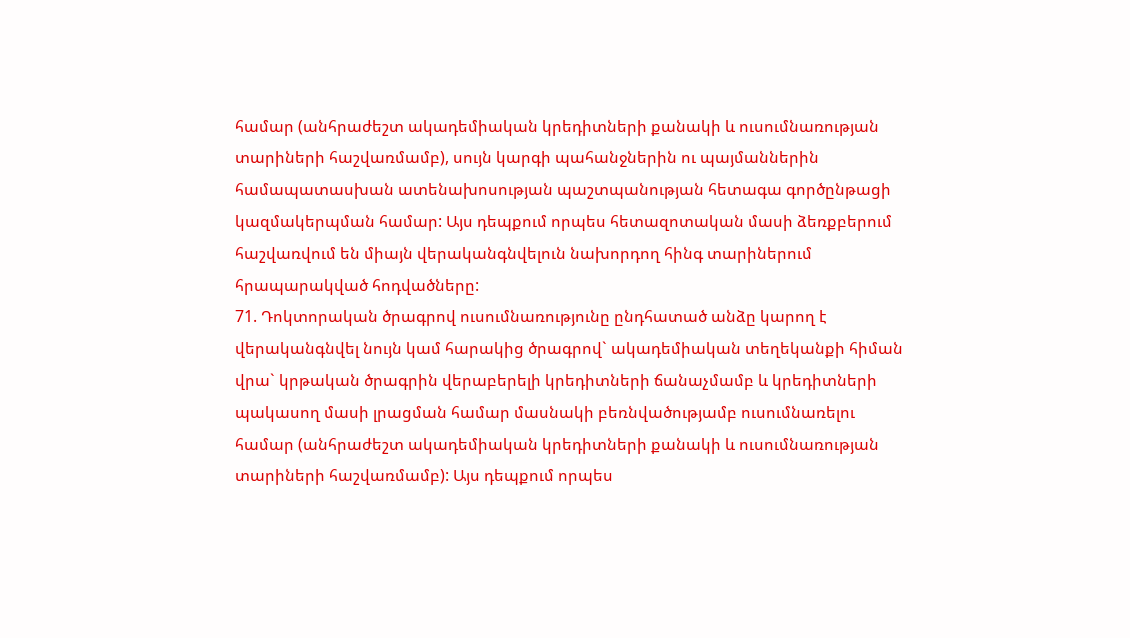համար (անհրաժեշտ ակադեմիական կրեդիտների քանակի և ուսումնառության տարիների հաշվառմամբ), սույն կարգի պահանջներին ու պայմաններին համապատասխան ատենախոսության պաշտպանության հետագա գործընթացի կազմակերպման համար: Այս դեպքում որպես հետազոտական մասի ձեռքբերում հաշվառվում են միայն վերականգնվելուն նախորդող հինգ տարիներում հրապարակված հոդվածները:
71. Դոկտորական ծրագրով ուսումնառությունը ընդհատած անձը կարող է վերականգնվել նույն կամ հարակից ծրագրով` ակադեմիական տեղեկանքի հիման վրա` կրթական ծրագրին վերաբերելի կրեդիտների ճանաչմամբ և կրեդիտների պակասող մասի լրացման համար մասնակի բեռնվածությամբ ուսումնառելու համար (անհրաժեշտ ակադեմիական կրեդիտների քանակի և ուսումնառության տարիների հաշվառմամբ): Այս դեպքում որպես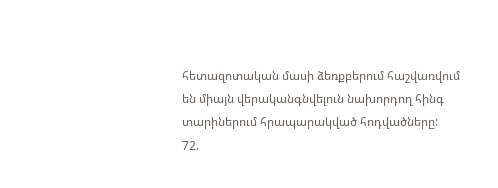հետազոտական մասի ձեռքբերում հաշվառվում են միայն վերականգնվելուն նախորդող հինգ տարիներում հրապարակված հոդվածները:
72.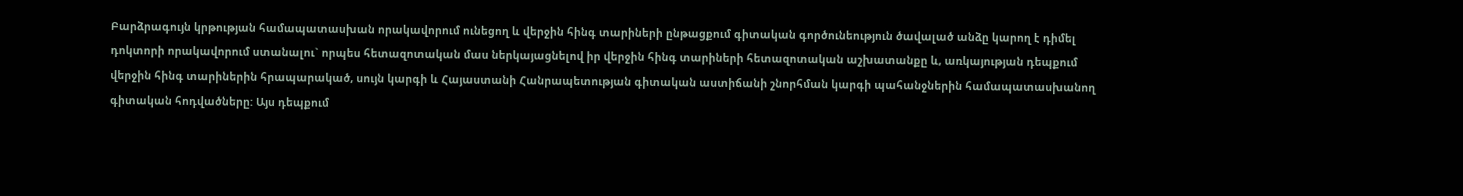Բարձրագույն կրթության համապատասխան որակավորում ունեցող և վերջին հինգ տարիների ընթացքում գիտական գործունեություն ծավալած անձը կարող է դիմել դոկտորի որակավորում ստանալու` որպես հետազոտական մաս ներկայացնելով իր վերջին հինգ տարիների հետազոտական աշխատանքը և, առկայության դեպքում վերջին հինգ տարիներին հրապարակած, սույն կարգի և Հայաստանի Հանրապետության գիտական աստիճանի շնորհման կարգի պահանջներին համապատասխանող գիտական հոդվածները: Այս դեպքում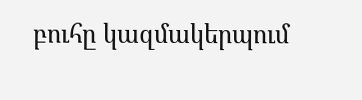բուհը կազմակերպում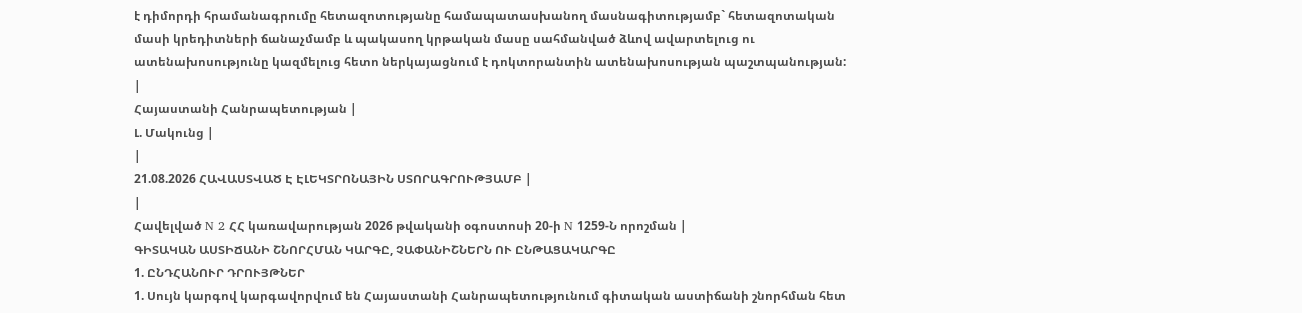է դիմորդի հրամանագրումը հետազոտությանը համապատասխանող մասնագիտությամբ` հետազոտական մասի կրեդիտների ճանաչմամբ և պակասող կրթական մասը սահմանված ձևով ավարտելուց ու ատենախոսությունը կազմելուց հետո ներկայացնում է դոկտորանտին ատենախոսության պաշտպանության:
|
Հայաստանի Հանրապետության |
Լ. Մակունց |
|
21.08.2026 ՀԱՎԱՍՏՎԱԾ Է ԷԼԵԿՏՐՈՆԱՅԻՆ ՍՏՈՐԱԳՐՈՒԹՅԱՄԲ |
|
Հավելված N 2 ՀՀ կառավարության 2026 թվականի օգոստոսի 20-ի N 1259-Ն որոշման |
ԳԻՏԱԿԱՆ ԱՍՏԻՃԱՆԻ ՇՆՈՐՀՄԱՆ ԿԱՐԳԸ, ՉԱՓԱՆԻՇՆԵՐՆ ՈՒ ԸՆԹԱՑԱԿԱՐԳԸ
1. ԸՆԴՀԱՆՈՒՐ ԴՐՈՒՅԹՆԵՐ
1. Սույն կարգով կարգավորվում են Հայաստանի Հանրապետությունում գիտական աստիճանի շնորհման հետ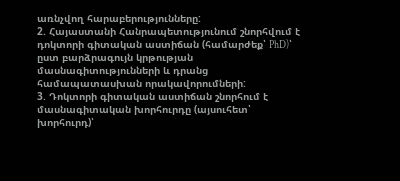առնչվող հարաբերությունները:
2. Հայաստանի Հանրապետությունում շնորհվում է դոկտորի գիտական աստիճան (համարժեք՝ PhD)՝ ըստ բարձրագույն կրթության մասնագիտությունների և դրանց համապատասխան որակավորումների:
3. Դոկտորի գիտական աստիճան շնորհում է մասնագիտական խորհուրդը (այսուհետ՝ խորհուրդ)՝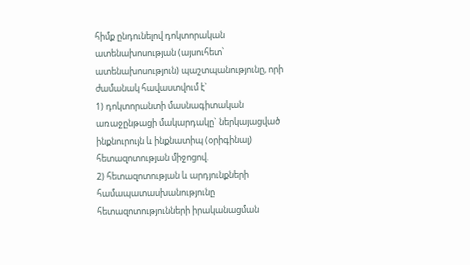հիմք ընդունելով դոկտորական ատենախոսության (այսուհետ՝ ատենախոսություն) պաշտպանությունը, որի ժամանակ հավաստվում է`
1) դոկտորանտի մասնագիտական առաջընթացի մակարդակը` ներկայացված ինքնուրույն և ինքնատիպ (օրիգինալ) հետազոտության միջոցով.
2) հետազոտության և արդյունքների համապատասխանությունը հետազոտությունների իրականացման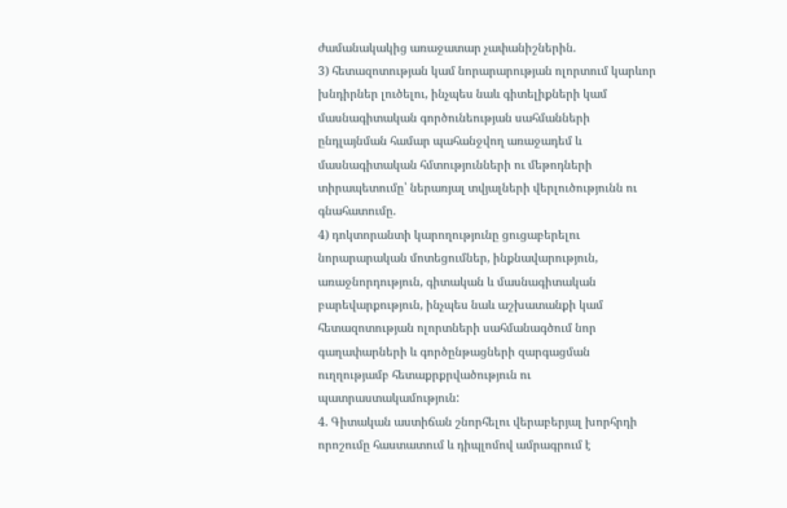ժամանակակից առաջատար չափանիշներին.
3) հետազոտության կամ նորարարության ոլորտում կարևոր խնդիրներ լուծելու, ինչպես նաև գիտելիքների կամ մասնագիտական գործունեության սահմանների ընդլայնման համար պահանջվող առաջադեմ և մասնագիտական հմտությունների ու մեթոդների տիրապետումը՝ ներառյալ տվյալների վերլուծությունն ու գնահատումը.
4) դոկտորանտի կարողությունը ցուցաբերելու նորարարական մոտեցումներ, ինքնավարություն, առաջնորդություն, գիտական և մասնագիտական բարեվարքություն, ինչպես նաև աշխատանքի կամ հետազոտության ոլորտների սահմանագծում նոր գաղափարների և գործընթացների զարգացման ուղղությամբ հետաքրքրվածություն ու պատրաստակամություն:
4. Գիտական աստիճան շնորհելու վերաբերյալ խորհրդի որոշումը հաստատում և դիպլոմով ամրագրում է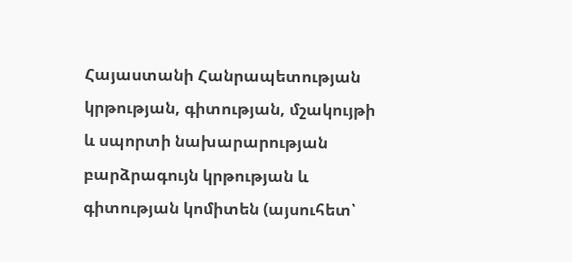Հայաստանի Հանրապետության կրթության, գիտության, մշակույթի և սպորտի նախարարության բարձրագույն կրթության և գիտության կոմիտեն (այսուհետ՝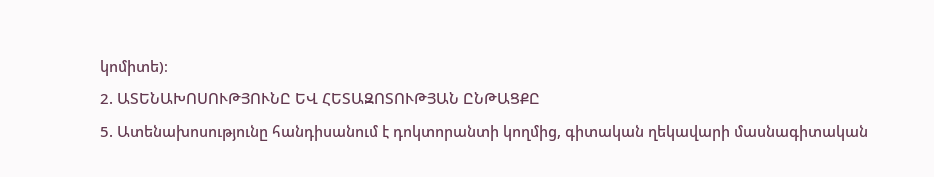կոմիտե)։
2. ԱՏԵՆԱԽՈՍՈՒԹՅՈՒՆԸ ԵՎ ՀԵՏԱԶՈՏՈՒԹՅԱՆ ԸՆԹԱՑՔԸ
5. Ատենախոսությունը հանդիսանում է դոկտորանտի կողմից, գիտական ղեկավարի մասնագիտական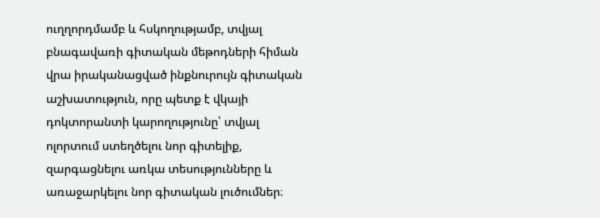ուղղորդմամբ և հսկողությամբ, տվյալ բնագավառի գիտական մեթոդների հիման վրա իրականացված ինքնուրույն գիտական աշխատություն, որը պետք է վկայի դոկտորանտի կարողությունը՝ տվյալ ոլորտում ստեղծելու նոր գիտելիք, զարգացնելու առկա տեսությունները և առաջարկելու նոր գիտական լուծումներ։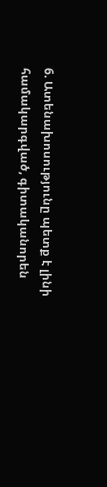6. Ատենախոսությունը պետք է լինի համակարգված, գիտականորեն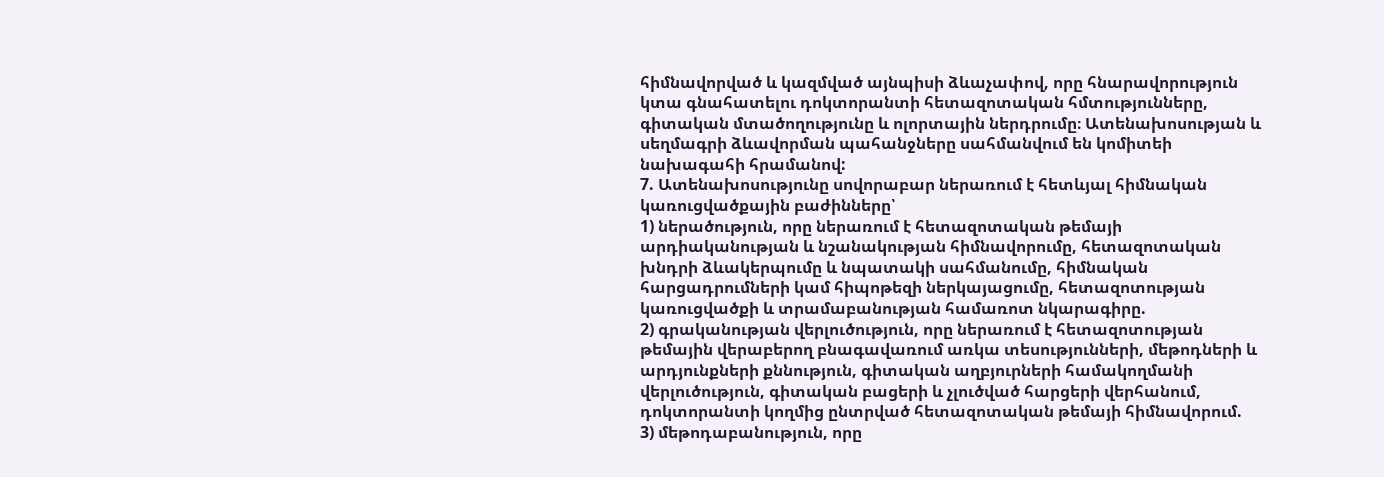հիմնավորված և կազմված այնպիսի ձևաչափով, որը հնարավորություն կտա գնահատելու դոկտորանտի հետազոտական հմտությունները, գիտական մտածողությունը և ոլորտային ներդրումը։ Ատենախոսության և սեղմագրի ձևավորման պահանջները սահմանվում են կոմիտեի նախագահի հրամանով:
7. Ատենախոսությունը սովորաբար ներառում է հետևյալ հիմնական կառուցվածքային բաժինները՝
1) ներածություն, որը ներառում է հետազոտական թեմայի արդիականության և նշանակության հիմնավորումը, հետազոտական խնդրի ձևակերպումը և նպատակի սահմանումը, հիմնական հարցադրումների կամ հիպոթեզի ներկայացումը, հետազոտության կառուցվածքի և տրամաբանության համառոտ նկարագիրը.
2) գրականության վերլուծություն, որը ներառում է հետազոտության թեմային վերաբերող բնագավառում առկա տեսությունների, մեթոդների և արդյունքների քննություն, գիտական աղբյուրների համակողմանի վերլուծություն, գիտական բացերի և չլուծված հարցերի վերհանում, դոկտորանտի կողմից ընտրված հետազոտական թեմայի հիմնավորում.
3) մեթոդաբանություն, որը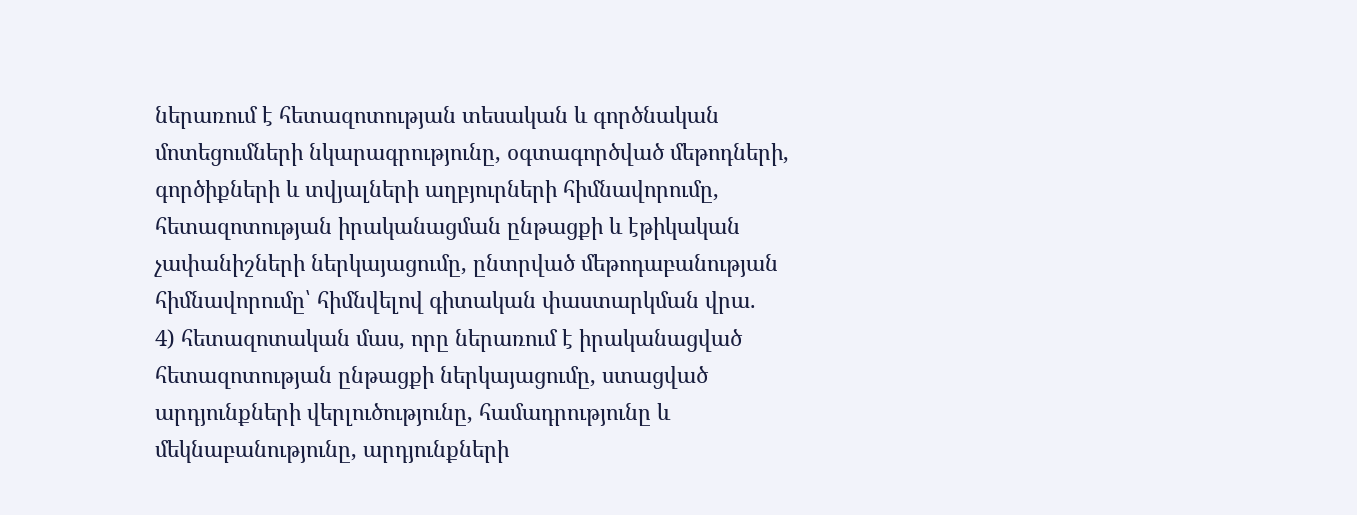ներառում է հետազոտության տեսական և գործնական մոտեցումների նկարագրությունը, օգտագործված մեթոդների, գործիքների և տվյալների աղբյուրների հիմնավորումը, հետազոտության իրականացման ընթացքի և էթիկական չափանիշների ներկայացումը, ընտրված մեթոդաբանության հիմնավորումը՝ հիմնվելով գիտական փաստարկման վրա.
4) հետազոտական մաս, որը ներառում է իրականացված հետազոտության ընթացքի ներկայացումը, ստացված արդյունքների վերլուծությունը, համադրությունը և մեկնաբանությունը, արդյունքների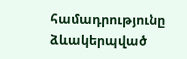համադրությունը ձևակերպված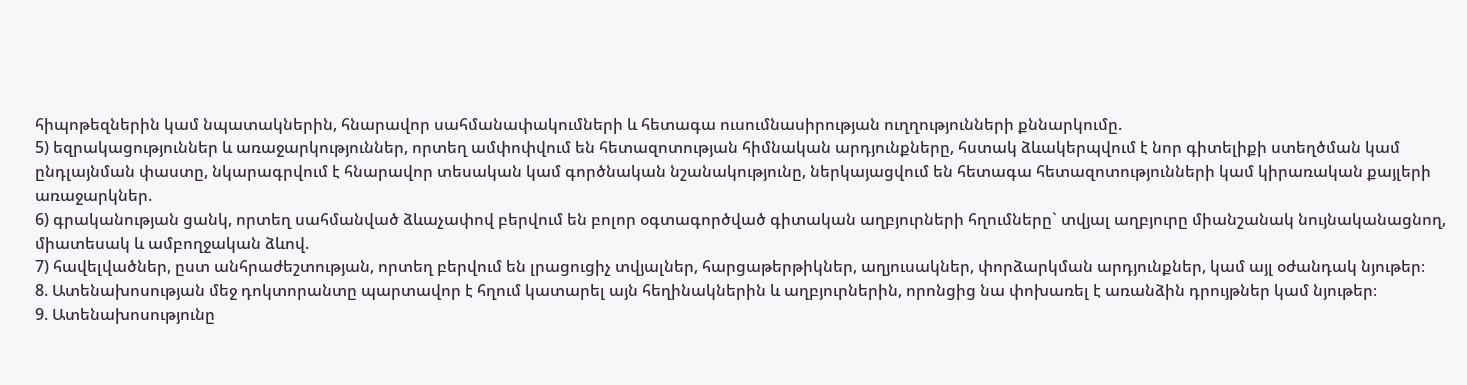հիպոթեզներին կամ նպատակներին, հնարավոր սահմանափակումների և հետագա ուսումնասիրության ուղղությունների քննարկումը.
5) եզրակացություններ և առաջարկություններ, որտեղ ամփոփվում են հետազոտության հիմնական արդյունքները, հստակ ձևակերպվում է նոր գիտելիքի ստեղծման կամ ընդլայնման փաստը, նկարագրվում է հնարավոր տեսական կամ գործնական նշանակությունը, ներկայացվում են հետագա հետազոտությունների կամ կիրառական քայլերի առաջարկներ.
6) գրականության ցանկ, որտեղ սահմանված ձևաչափով բերվում են բոլոր օգտագործված գիտական աղբյուրների հղումները` տվյալ աղբյուրը միանշանակ նույնականացնող, միատեսակ և ամբողջական ձևով.
7) հավելվածներ, ըստ անհրաժեշտության, որտեղ բերվում են լրացուցիչ տվյալներ, հարցաթերթիկներ, աղյուսակներ, փորձարկման արդյունքներ, կամ այլ օժանդակ նյութեր։
8. Ատենախոսության մեջ դոկտորանտը պարտավոր է հղում կատարել այն հեղինակներին և աղբյուրներին, որոնցից նա փոխառել է առանձին դրույթներ կամ նյութեր։
9. Ատենախոսությունը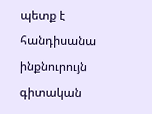պետք է հանդիսանա ինքնուրույն գիտական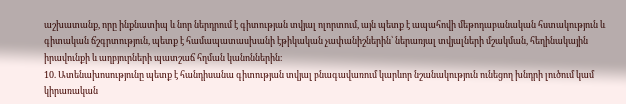աշխատանք, որը ինքնատիպ և նոր ներդրում է գիտության տվյալ ոլորտում, այն պետք է ապահովի մեթոդաբանական հստակություն և գիտական ճշգրտություն, պետք է համապատասխանի էթիկական չափանիշներին՝ ներառյալ տվյալների մշակման, հեղինակային իրավունքի և աղբյուրների պատշաճ հղման կանոններին։
10. Ատենախոսությունը պետք է հանդիսանա գիտության տվյալ բնագավառում կարևոր նշանակություն ունեցող խնդրի լուծում կամ կիրառական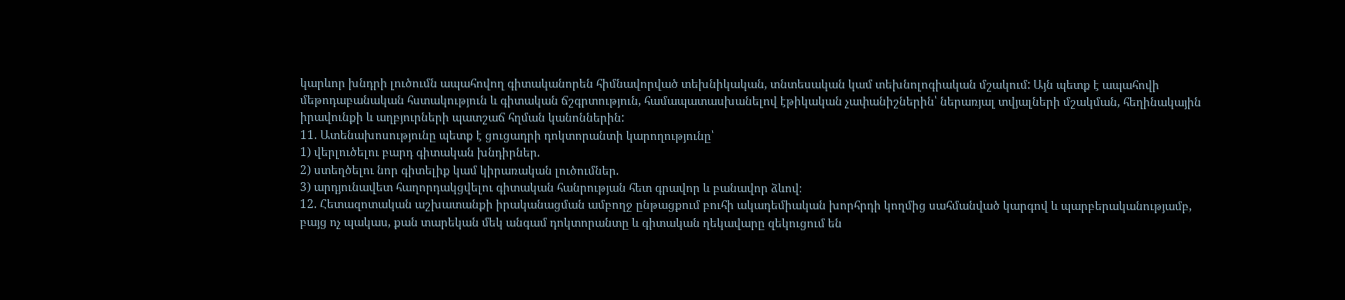կարևոր խնդրի լուծումն ապահովող գիտականորեն հիմնավորված տեխնիկական, տնտեսական կամ տեխնոլոգիական մշակում: Այն պետք է ապահովի մեթոդաբանական հստակություն և գիտական ճշգրտություն, համապատասխանելով էթիկական չափանիշներին՝ ներառյալ տվյալների մշակման, հեղինակային իրավունքի և աղբյուրների պատշաճ հղման կանոններին:
11. Ատենախոսությունը պետք է ցուցադրի դոկտորանտի կարողությունը՝
1) վերլուծելու բարդ գիտական խնդիրներ.
2) ստեղծելու նոր գիտելիք կամ կիրառական լուծումներ.
3) արդյունավետ հաղորդակցվելու գիտական հանրության հետ գրավոր և բանավոր ձևով։
12. Հետազոտական աշխատանքի իրականացման ամբողջ ընթացքում բուհի ակադեմիական խորհրդի կողմից սահմանված կարգով և պարբերականությամբ, բայց ոչ պակաս, քան տարեկան մեկ անգամ դոկտորանտը և գիտական ղեկավարը զեկուցում են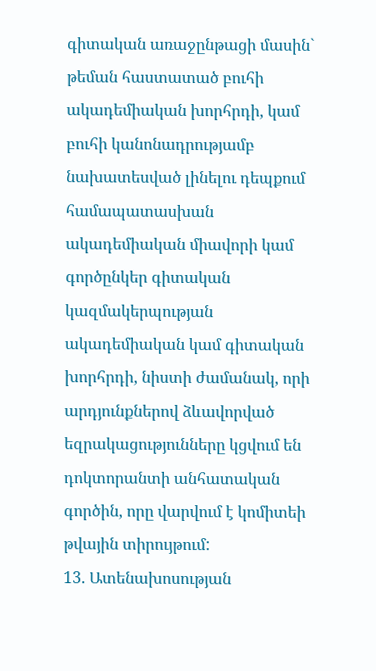գիտական առաջընթացի մասին` թեման հաստատած բուհի ակադեմիական խորհրդի, կամ բուհի կանոնադրությամբ նախատեսված լինելու դեպքում համապատասխան ակադեմիական միավորի կամ գործընկեր գիտական կազմակերպության ակադեմիական կամ գիտական խորհրդի, նիստի ժամանակ, որի արդյունքներով ձևավորված եզրակացությունները կցվում են դոկտորանտի անհատական գործին, որը վարվում է կոմիտեի թվային տիրույթում:
13. Ատենախոսության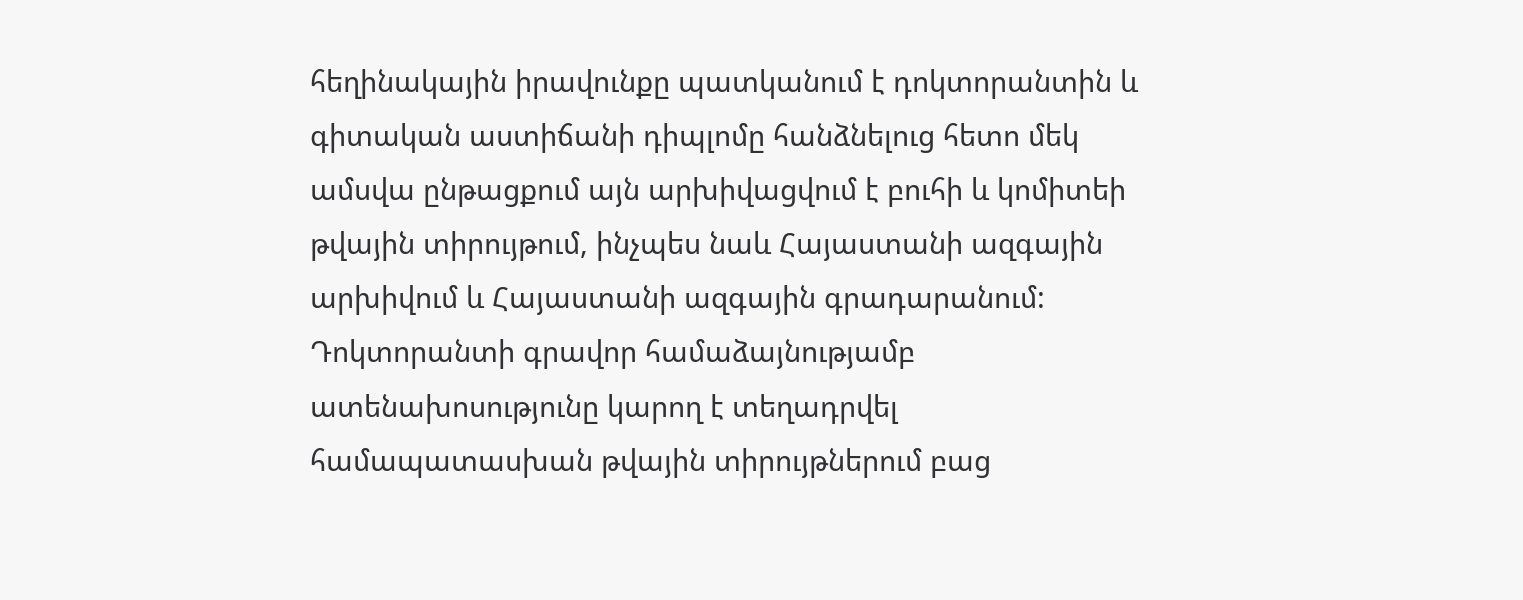հեղինակային իրավունքը պատկանում է դոկտորանտին և գիտական աստիճանի դիպլոմը հանձնելուց հետո մեկ ամսվա ընթացքում այն արխիվացվում է բուհի և կոմիտեի թվային տիրույթում, ինչպես նաև Հայաստանի ազգային արխիվում և Հայաստանի ազգային գրադարանում: Դոկտորանտի գրավոր համաձայնությամբ ատենախոսությունը կարող է տեղադրվել համապատասխան թվային տիրույթներում բաց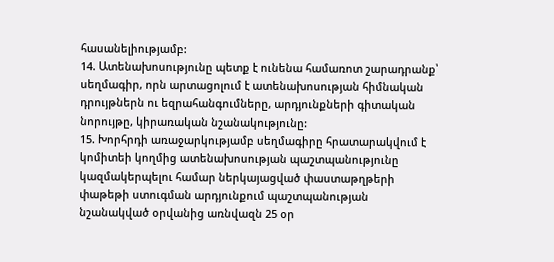հասանելիությամբ:
14. Ատենախոսությունը պետք է ունենա համառոտ շարադրանք՝ սեղմագիր, որն արտացոլում է ատենախոսության հիմնական դրույթներն ու եզրահանգումները, արդյունքների գիտական նորույթը, կիրառական նշանակությունը:
15. Խորհրդի առաջարկությամբ սեղմագիրը հրատարակվում է կոմիտեի կողմից ատենախոսության պաշտպանությունը կազմակերպելու համար ներկայացված փաստաթղթերի փաթեթի ստուգման արդյունքում պաշտպանության նշանակված օրվանից առնվազն 25 օր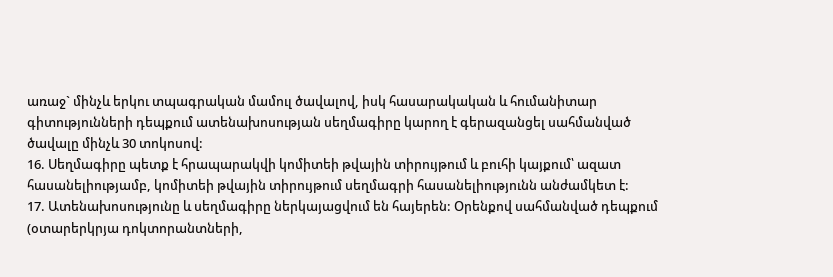առաջ` մինչև երկու տպագրական մամուլ ծավալով, իսկ հասարակական և հումանիտար գիտությունների դեպքում ատենախոսության սեղմագիրը կարող է գերազանցել սահմանված ծավալը մինչև 30 տոկոսով:
16. Սեղմագիրը պետք է հրապարակվի կոմիտեի թվային տիրույթում և բուհի կայքում՝ ազատ հասանելիությամբ, կոմիտեի թվային տիրույթում սեղմագրի հասանելիությունն անժամկետ է:
17. Ատենախոսությունը և սեղմագիրը ներկայացվում են հայերեն: Օրենքով սահմանված դեպքում (օտարերկրյա դոկտորանտների,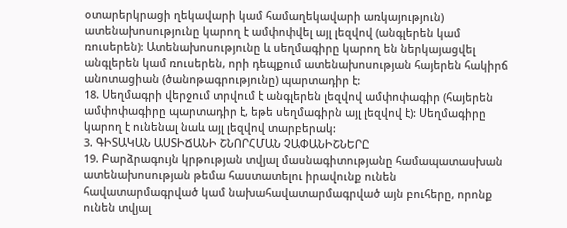օտարերկրացի ղեկավարի կամ համաղեկավարի առկայություն) ատենախոսությունը կարող է ամփոփվել այլ լեզվով (անգլերեն կամ ռուսերեն): Ատենախոսությունը և սեղմագիրը կարող են ներկայացվել անգլերեն կամ ռուսերեն, որի դեպքում ատենախոսության հայերեն հակիրճ անոտացիան (ծանոթագրությունը) պարտադիր է:
18. Սեղմագրի վերջում տրվում է անգլերեն լեզվով ամփոփագիր (հայերեն ամփոփագիրը պարտադիր է, եթե սեղմագիրն այլ լեզվով է): Սեղմագիրը կարող է ունենալ նաև այլ լեզվով տարբերակ:
3. ԳԻՏԱԿԱՆ ԱՍՏԻՃԱՆԻ ՇՆՈՐՀՄԱՆ ՉԱՓԱՆԻՇՆԵՐԸ
19. Բարձրագույն կրթության տվյալ մասնագիտությանը համապատասխան ատենախոսության թեմա հաստատելու իրավունք ունեն հավատարմագրված կամ նախահավատարմագրված այն բուհերը, որոնք ունեն տվյալ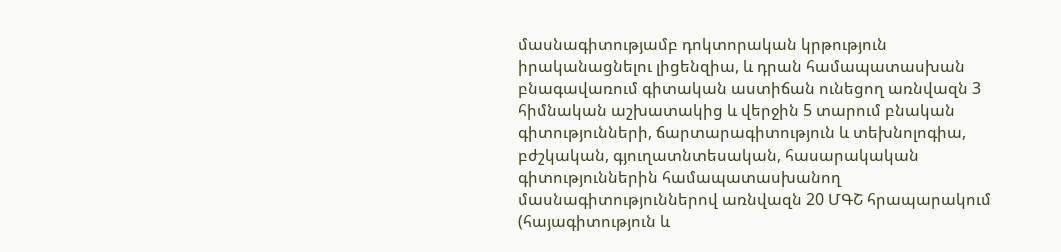մասնագիտությամբ դոկտորական կրթություն իրականացնելու լիցենզիա, և դրան համապատասխան բնագավառում գիտական աստիճան ունեցող առնվազն 3 հիմնական աշխատակից և վերջին 5 տարում բնական գիտությունների, ճարտարագիտություն և տեխնոլոգիա, բժշկական, գյուղատնտեսական, հասարակական գիտություններին համապատասխանող մասնագիտություններով առնվազն 20 ՄԳՇ հրապարակում (հայագիտություն և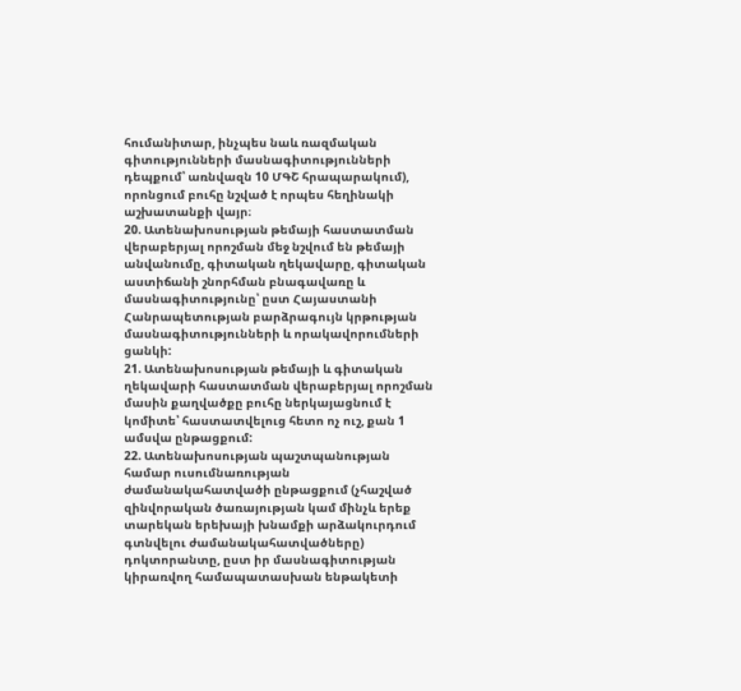հումանիտար, ինչպես նաև ռազմական գիտությունների մասնագիտությունների դեպքում՝ առնվազն 10 ՄԳՇ հրապարակում), որոնցում բուհը նշված է որպես հեղինակի աշխատանքի վայր։
20. Ատենախոսության թեմայի հաստատման վերաբերյալ որոշման մեջ նշվում են թեմայի անվանումը, գիտական ղեկավարը, գիտական աստիճանի շնորհման բնագավառը և մասնագիտությունը՝ ըստ Հայաստանի Հանրապետության բարձրագույն կրթության մասնագիտությունների և որակավորումների ցանկի:
21. Ատենախոսության թեմայի և գիտական ղեկավարի հաստատման վերաբերյալ որոշման մասին քաղվածքը բուհը ներկայացնում է կոմիտե՝ հաստատվելուց հետո ոչ ուշ, քան 1 ամսվա ընթացքում:
22. Ատենախոսության պաշտպանության համար ուսումնառության ժամանակահատվածի ընթացքում (չհաշված զինվորական ծառայության կամ մինչև երեք տարեկան երեխայի խնամքի արձակուրդում գտնվելու ժամանակահատվածները) դոկտորանտը, ըստ իր մասնագիտության կիրառվող համապատասխան ենթակետի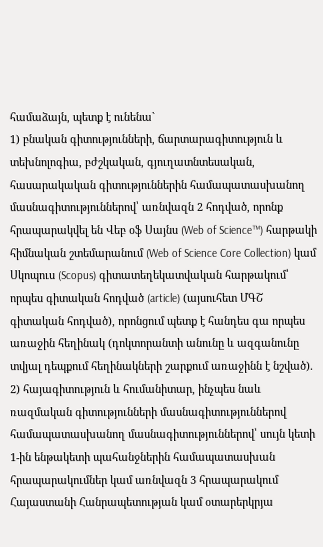համաձայն, պետք է ունենա`
1) բնական գիտությունների, ճարտարագիտություն և տեխնոլոգիա, բժշկական, գյուղատնտեսական, հասարակական գիտություններին համապատասխանող մասնագիտություններով՝ առնվազն 2 հոդված, որոնք հրապարակվել են Վեբ օֆ Սայնս (Web of Science™) հարթակի հիմնական շտեմարանում (Web of Science Core Collection) կամ Սկոպուս (Scopus) գիտատեղեկատվական հարթակում՝ որպես գիտական հոդված (article) (այսուհետ ՄԳՇ գիտական հոդված), որոնցում պետք է հանդես գա որպես առաջին հեղինակ (դոկտորանտի անունը և ազգանունը տվյալ դեպքում հեղինակների շարքում առաջինն է նշված).
2) հայագիտություն և հումանիտար, ինչպես նաև ռազմական գիտությունների մասնագիտություններով համապատասխանող մասնագիտություններով՝ սույն կետի 1-ին ենթակետի պահանջներին համապատասխան հրապարակումներ կամ առնվազն 3 հրապարակում Հայաստանի Հանրապետության կամ օտարերկրյա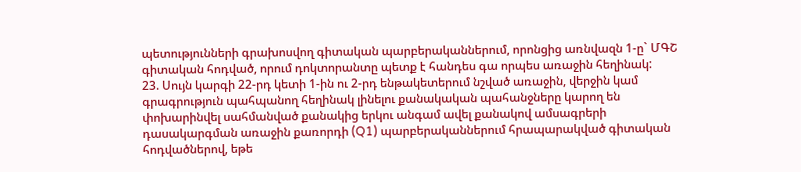պետությունների գրախոսվող գիտական պարբերականներում, որոնցից առնվազն 1-ը` ՄԳՇ գիտական հոդված, որում դոկտորանտը պետք է հանդես գա որպես առաջին հեղինակ:
23. Սույն կարգի 22-րդ կետի 1-ին ու 2-րդ ենթակետերում նշված առաջին, վերջին կամ գրագրություն պահպանող հեղինակ լինելու քանակական պահանջները կարող են փոխարինվել սահմանված քանակից երկու անգամ ավել քանակով ամսագրերի դասակարգման առաջին քառորդի (Q1) պարբերականներում հրապարակված գիտական հոդվածներով, եթե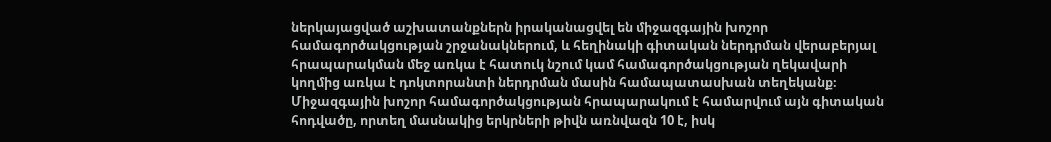ներկայացված աշխատանքներն իրականացվել են միջազգային խոշոր համագործակցության շրջանակներում, և հեղինակի գիտական ներդրման վերաբերյալ հրապարակման մեջ առկա է հատուկ նշում կամ համագործակցության ղեկավարի կողմից առկա է դոկտորանտի ներդրման մասին համապատասխան տեղեկանք։ Միջազգային խոշոր համագործակցության հրապարակում է համարվում այն գիտական հոդվածը, որտեղ մասնակից երկրների թիվն առնվազն 10 է, իսկ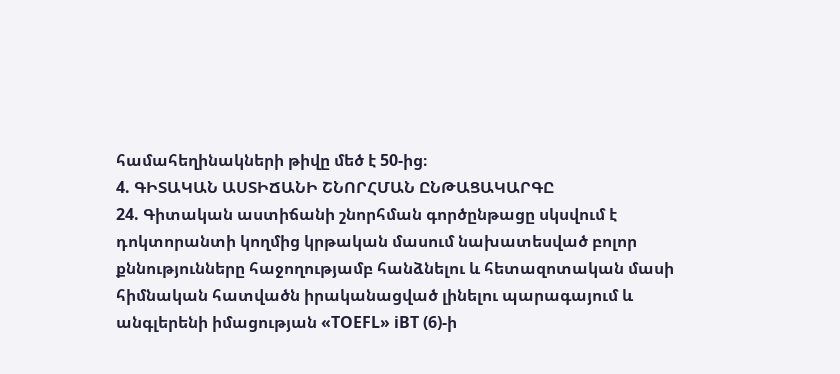համահեղինակների թիվը մեծ է 50-ից։
4. ԳԻՏԱԿԱՆ ԱՍՏԻՃԱՆԻ ՇՆՈՐՀՄԱՆ ԸՆԹԱՑԱԿԱՐԳԸ
24. Գիտական աստիճանի շնորհման գործընթացը սկսվում է դոկտորանտի կողմից կրթական մասում նախատեսված բոլոր քննությունները հաջողությամբ հանձնելու և հետազոտական մասի հիմնական հատվածն իրականացված լինելու պարագայում և անգլերենի իմացության «TOEFL» iBT (6)-ի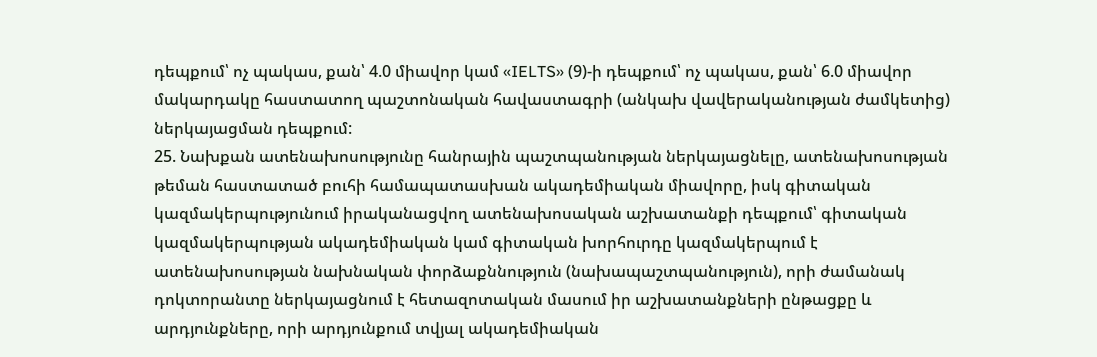դեպքում՝ ոչ պակաս, քան՝ 4.0 միավոր կամ «IELTS» (9)-ի դեպքում՝ ոչ պակաս, քան՝ 6.0 միավոր մակարդակը հաստատող պաշտոնական հավաստագրի (անկախ վավերականության ժամկետից) ներկայացման դեպքում:
25. Նախքան ատենախոսությունը հանրային պաշտպանության ներկայացնելը, ատենախոսության թեման հաստատած բուհի համապատասխան ակադեմիական միավորը, իսկ գիտական կազմակերպությունում իրականացվող ատենախոսական աշխատանքի դեպքում՝ գիտական կազմակերպության ակադեմիական կամ գիտական խորհուրդը կազմակերպում է ատենախոսության նախնական փորձաքննություն (նախապաշտպանություն), որի ժամանակ դոկտորանտը ներկայացնում է հետազոտական մասում իր աշխատանքների ընթացքը և արդյունքները, որի արդյունքում տվյալ ակադեմիական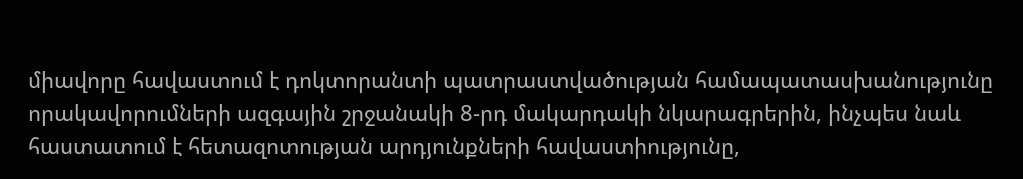միավորը հավաստում է դոկտորանտի պատրաստվածության համապատասխանությունը որակավորումների ազգային շրջանակի 8-րդ մակարդակի նկարագրերին, ինչպես նաև հաստատում է հետազոտության արդյունքների հավաստիությունը,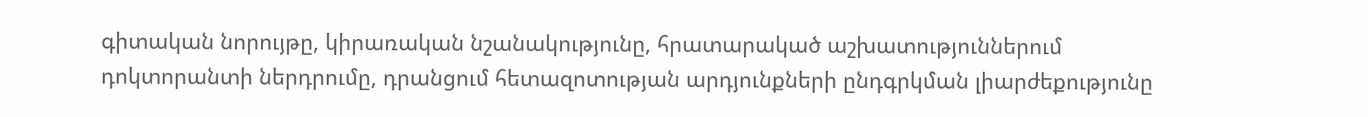գիտական նորույթը, կիրառական նշանակությունը, հրատարակած աշխատություններում դոկտորանտի ներդրումը, դրանցում հետազոտության արդյունքների ընդգրկման լիարժեքությունը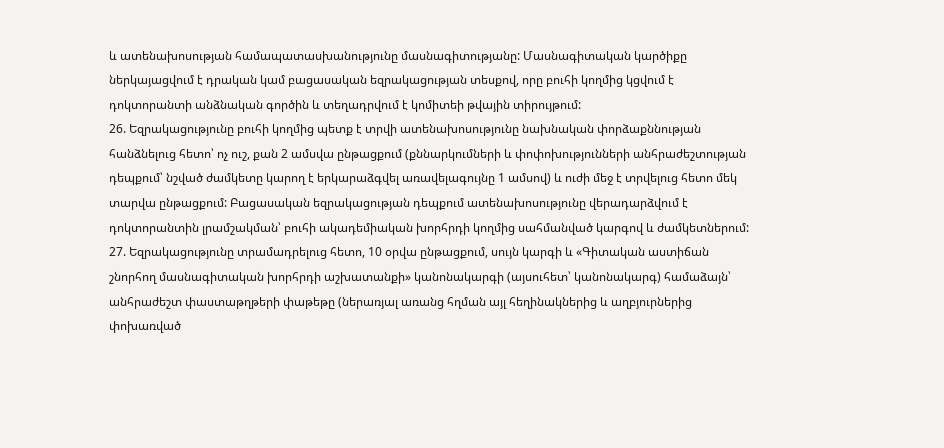և ատենախոսության համապատասխանությունը մասնագիտությանը: Մասնագիտական կարծիքը ներկայացվում է դրական կամ բացասական եզրակացության տեսքով, որը բուհի կողմից կցվում է դոկտորանտի անձնական գործին և տեղադրվում է կոմիտեի թվային տիրույթում:
26. Եզրակացությունը բուհի կողմից պետք է տրվի ատենախոսությունը նախնական փորձաքննության հանձնելուց հետո՝ ոչ ուշ, քան 2 ամսվա ընթացքում (քննարկումների և փոփոխությունների անհրաժեշտության դեպքում՝ նշված ժամկետը կարող է երկարաձգվել առավելագույնը 1 ամսով) և ուժի մեջ է տրվելուց հետո մեկ տարվա ընթացքում: Բացասական եզրակացության դեպքում ատենախոսությունը վերադարձվում է դոկտորանտին լրամշակման՝ բուհի ակադեմիական խորհրդի կողմից սահմանված կարգով և ժամկետներում:
27. Եզրակացությունը տրամադրելուց հետո, 10 օրվա ընթացքում, սույն կարգի և «Գիտական աստիճան շնորհող մասնագիտական խորհրդի աշխատանքի» կանոնակարգի (այսուհետ՝ կանոնակարգ) համաձայն՝ անհրաժեշտ փաստաթղթերի փաթեթը (ներառյալ առանց հղման այլ հեղինակներից և աղբյուրներից փոխառված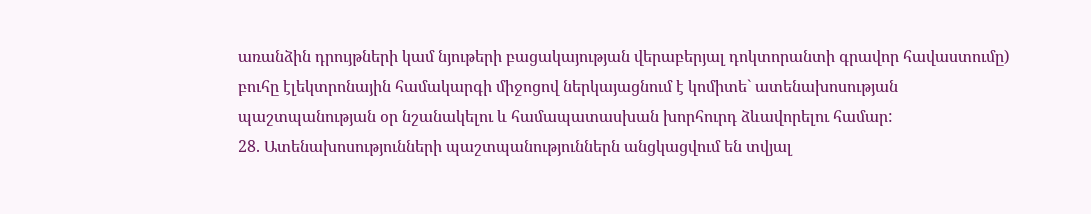առանձին դրույթների կամ նյութերի բացակայության վերաբերյալ դոկտորանտի գրավոր հավաստումը) բուհը էլեկտրոնային համակարգի միջոցով ներկայացնում է կոմիտե` ատենախոսության պաշտպանության օր նշանակելու և համապատասխան խորհուրդ ձևավորելու համար:
28. Ատենախոսությունների պաշտպանություններն անցկացվում են տվյալ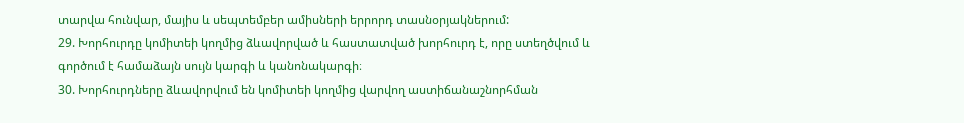տարվա հունվար, մայիս և սեպտեմբեր ամիսների երրորդ տասնօրյակներում:
29. Խորհուրդը կոմիտեի կողմից ձևավորված և հաստատված խորհուրդ է, որը ստեղծվում և գործում է համաձայն սույն կարգի և կանոնակարգի։
30. Խորհուրդները ձևավորվում են կոմիտեի կողմից վարվող աստիճանաշնորհման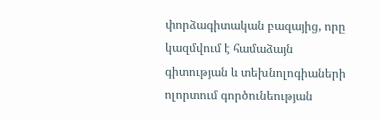փորձագիտական բազայից, որը կազմվում է համաձայն գիտության և տեխնոլոգիաների ոլորտում գործունեության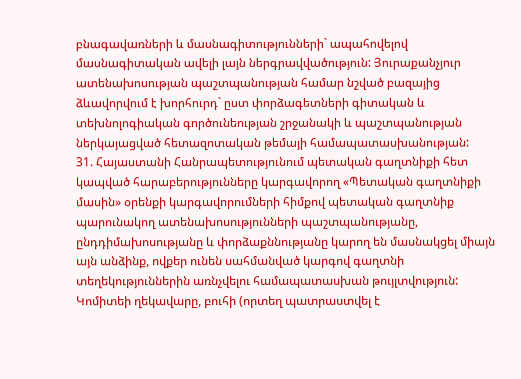բնագավառների և մասնագիտությունների` ապահովելով մասնագիտական ավելի լայն ներգրավվածություն: Յուրաքանչյուր ատենախոսության պաշտպանության համար նշված բազայից ձևավորվում է խորհուրդ` ըստ փորձագետների գիտական և տեխնոլոգիական գործունեության շրջանակի և պաշտպանության ներկայացված հետազոտական թեմայի համապատասխանության:
31. Հայաստանի Հանրապետությունում պետական գաղտնիքի հետ կապված հարաբերությունները կարգավորող «Պետական գաղտնիքի մասին» օրենքի կարգավորումների հիմքով պետական գաղտնիք պարունակող ատենախոսությունների պաշտպանությանը, ընդդիմախոսությանը և փորձաքննությանը կարող են մասնակցել միայն այն անձինք, ովքեր ունեն սահմանված կարգով գաղտնի տեղեկություններին առնչվելու համապատասխան թույլտվություն: Կոմիտեի ղեկավարը, բուհի (որտեղ պատրաստվել է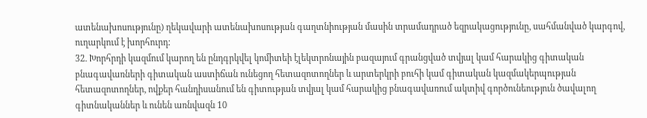ատենախոսությունը) ղեկավարի ատենախոսության գաղտնիության մասին տրամադրած եզրակացությունը, սահմանված կարգով, ուղարկում է խորհուրդ:
32. Խորհրդի կազմում կարող են ընդգրկվել կոմիտեի էլեկտրոնային բազայում գրանցված տվյալ կամ հարակից գիտական բնագավառների գիտական աստիճան ունեցող հետազոտողներ և արտերկրի բուհի կամ գիտական կազմակերպության հետազոտողներ, ովքեր հանդիսանում են գիտության տվյալ կամ հարակից բնագավառում ակտիվ գործունեություն ծավալող գիտնականներ և ունեն առնվազն 10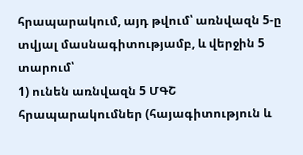հրապարակում, այդ թվում՝ առնվազն 5-ը տվյալ մասնագիտությամբ, և վերջին 5 տարում՝
1) ունեն առնվազն 5 ՄԳՇ հրապարակումներ (հայագիտություն և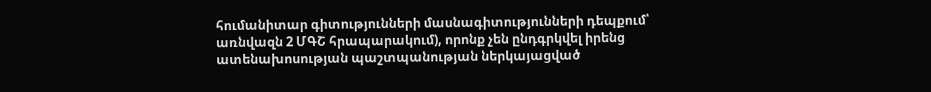հումանիտար գիտությունների մասնագիտությունների դեպքում՝ առնվազն 2 ՄԳՇ հրապարակում), որոնք չեն ընդգրկվել իրենց ատենախոսության պաշտպանության ներկայացված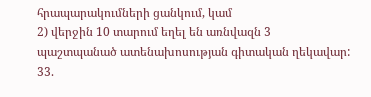հրապարակումների ցանկում, կամ
2) վերջին 10 տարում եղել են առնվազն 3 պաշտպանած ատենախոսության գիտական ղեկավար:
33.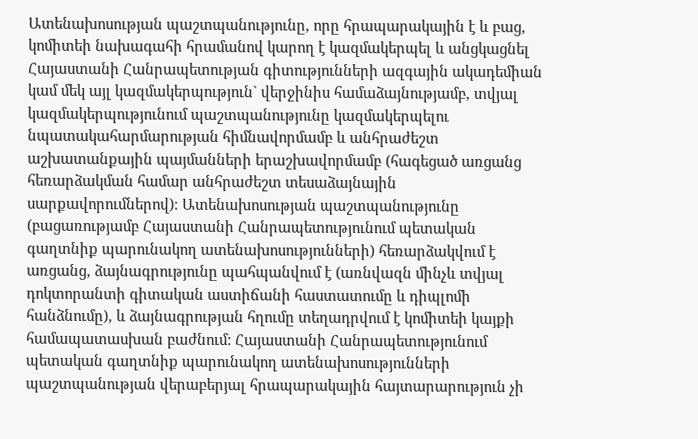Ատենախոսության պաշտպանությունը, որը հրապարակային է և բաց, կոմիտեի նախագահի հրամանով կարող է կազմակերպել և անցկացնել Հայաստանի Հանրապետության գիտությունների ազգային ակադեմիան կամ մեկ այլ կազմակերպություն` վերջինիս համաձայնությամբ, տվյալ կազմակերպությունում պաշտպանությունը կազմակերպելու նպատակահարմարության հիմնավորմամբ և անհրաժեշտ աշխատանքային պայմանների երաշխավորմամբ (հագեցած առցանց հեռարձակման համար անհրաժեշտ տեսաձայնային սարքավորումներով)։ Ատենախոսության պաշտպանությունը (բացառությամբ Հայաստանի Հանրապետությունում պետական գաղտնիք պարունակող ատենախոսությունների) հեռարձակվում է առցանց, ձայնագրությունը պահպանվում է (առնվազն մինչև տվյալ դոկտորանտի գիտական աստիճանի հաստատումը և դիպլոմի հանձնումը), և ձայնագրության հղումը տեղադրվում է կոմիտեի կայքի համապատասխան բաժնում: Հայաստանի Հանրապետությունում պետական գաղտնիք պարունակող ատենախոսությունների պաշտպանության վերաբերյալ հրապարակային հայտարարություն չի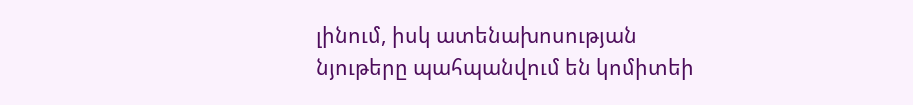լինում, իսկ ատենախոսության նյութերը պահպանվում են կոմիտեի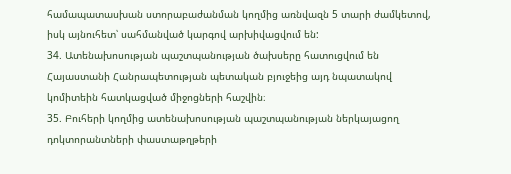համապատասխան ստորաբաժանման կողմից առնվազն 5 տարի ժամկետով, իսկ այնուհետ՝ սահմանված կարգով արխիվացվում են:
34. Ատենախոսության պաշտպանության ծախսերը հատուցվում են Հայաստանի Հանրապետության պետական բյուջեից այդ նպատակով կոմիտեին հատկացված միջոցների հաշվին։
35. Բուհերի կողմից ատենախոսության պաշտպանության ներկայացող դոկտորանտների փաստաթղթերի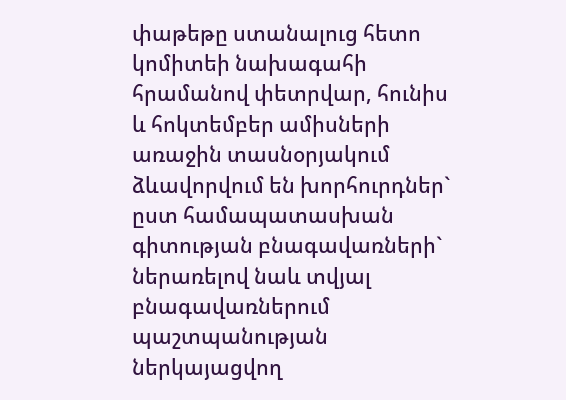փաթեթը ստանալուց հետո կոմիտեի նախագահի հրամանով փետրվար, հունիս և հոկտեմբեր ամիսների առաջին տասնօրյակում ձևավորվում են խորհուրդներ` ըստ համապատասխան գիտության բնագավառների` ներառելով նաև տվյալ բնագավառներում պաշտպանության ներկայացվող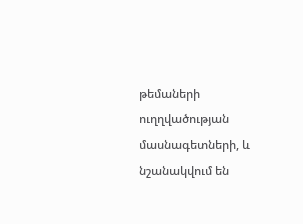թեմաների ուղղվածության մասնագետների, և նշանակվում են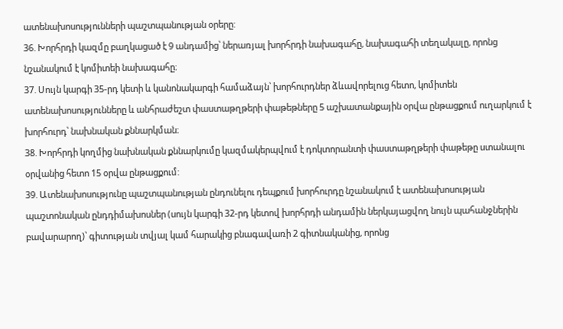ատենախոսությունների պաշտպանության օրերը:
36. Խորհրդի կազմը բաղկացած է 9 անդամից՝ ներառյալ խորհրդի նախագահը, նախագահի տեղակալը, որոնց նշանակում է կոմիտեի նախագահը։
37. Սույն կարգի 35-րդ կետի և կանոնակարգի համաձայն՝ խորհուրդներ ձևավորելուց հետո, կոմիտեն ատենախոսությունները և անհրաժեշտ փաստաթղթերի փաթեթները 5 աշխատանքային օրվա ընթացքում ուղարկում է խորհուրդ՝ նախնական քննարկման։
38. Խորհրդի կողմից նախնական քննարկումը կազմակերպվում է դոկտորանտի փաստաթղթերի փաթեթը ստանալու օրվանից հետո 15 օրվա ընթացքում:
39. Ատենախոսությունը պաշտպանության ընդունելու դեպքում խորհուրդը նշանակում է ատենախոսության պաշտոնական ընդդիմախոսներ (սույն կարգի 32-րդ կետով խորհրդի անդամին ներկայացվող նույն պահանջներին բավարարող)՝ գիտության տվյալ կամ հարակից բնագավառի 2 գիտնականից, որոնց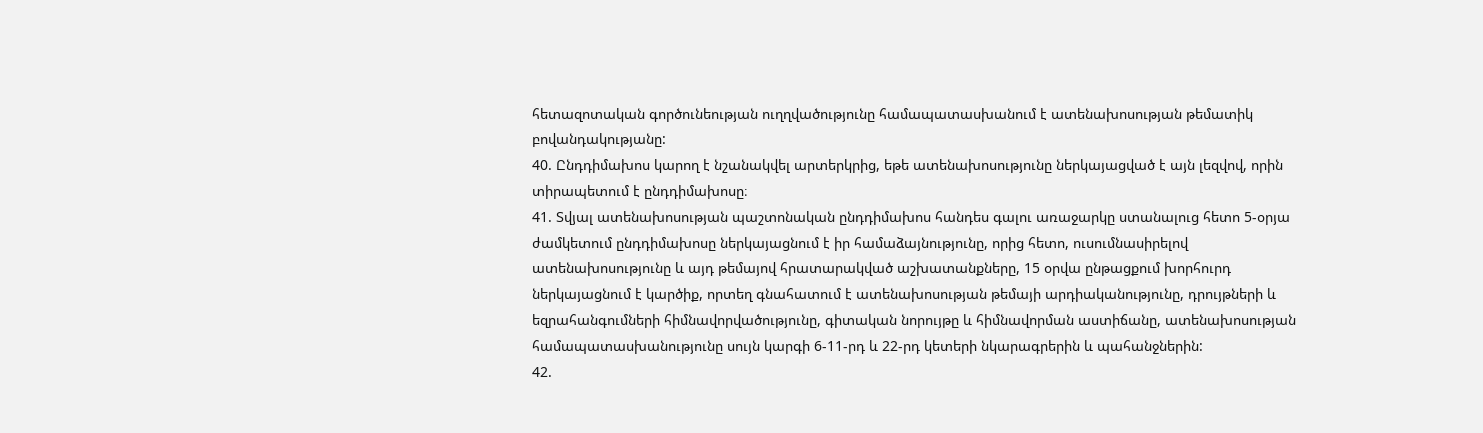հետազոտական գործունեության ուղղվածությունը համապատասխանում է ատենախոսության թեմատիկ բովանդակությանը:
40. Ընդդիմախոս կարող է նշանակվել արտերկրից, եթե ատենախոսությունը ներկայացված է այն լեզվով, որին տիրապետում է ընդդիմախոսը։
41. Տվյալ ատենախոսության պաշտոնական ընդդիմախոս հանդես գալու առաջարկը ստանալուց հետո 5-օրյա ժամկետում ընդդիմախոսը ներկայացնում է իր համաձայնությունը, որից հետո, ուսումնասիրելով ատենախոսությունը և այդ թեմայով հրատարակված աշխատանքները, 15 օրվա ընթացքում խորհուրդ ներկայացնում է կարծիք, որտեղ գնահատում է ատենախոսության թեմայի արդիականությունը, դրույթների և եզրահանգումների հիմնավորվածությունը, գիտական նորույթը և հիմնավորման աստիճանը, ատենախոսության համապատասխանությունը սույն կարգի 6-11-րդ և 22-րդ կետերի նկարագրերին և պահանջներին:
42.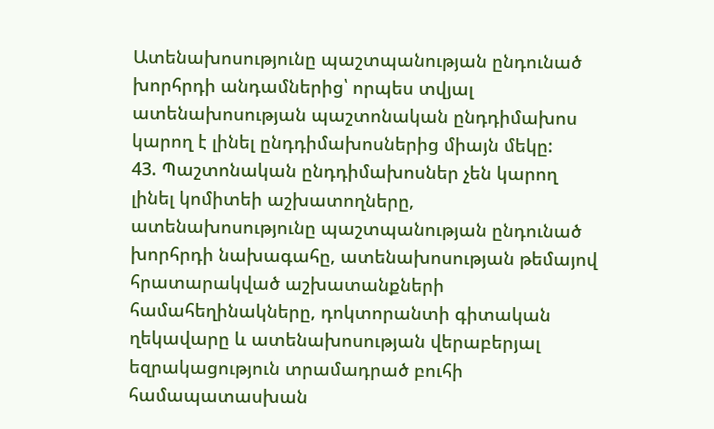Ատենախոսությունը պաշտպանության ընդունած խորհրդի անդամներից՝ որպես տվյալ ատենախոսության պաշտոնական ընդդիմախոս կարող է լինել ընդդիմախոսներից միայն մեկը:
43. Պաշտոնական ընդդիմախոսներ չեն կարող լինել կոմիտեի աշխատողները, ատենախոսությունը պաշտպանության ընդունած խորհրդի նախագահը, ատենախոսության թեմայով հրատարակված աշխատանքների համահեղինակները, դոկտորանտի գիտական ղեկավարը և ատենախոսության վերաբերյալ եզրակացություն տրամադրած բուհի համապատասխան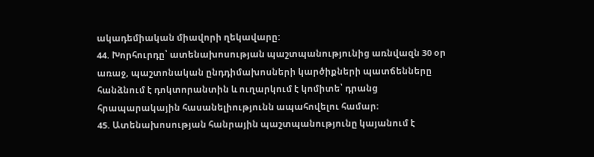ակադեմիական միավորի ղեկավարը:
44. Խորհուրդը՝ ատենախոսության պաշտպանությունից առնվազն 30 օր առաջ, պաշտոնական ընդդիմախոսների կարծիքների պատճենները հանձնում է դոկտորանտին և ուղարկում է կոմիտե՝ դրանց հրապարակային հասանելիությունն ապահովելու համար։
45. Ատենախոսության հանրային պաշտպանությունը կայանում է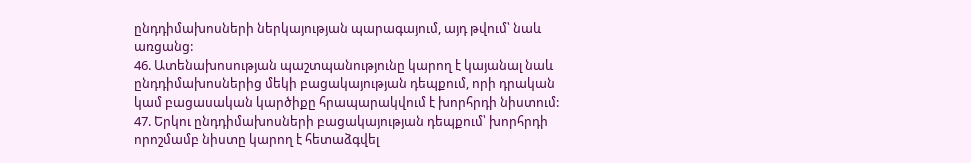ընդդիմախոսների ներկայության պարագայում, այդ թվում՝ նաև առցանց:
46. Ատենախոսության պաշտպանությունը կարող է կայանալ նաև ընդդիմախոսներից մեկի բացակայության դեպքում, որի դրական կամ բացասական կարծիքը հրապարակվում է խորհրդի նիստում:
47. Երկու ընդդիմախոսների բացակայության դեպքում՝ խորհրդի որոշմամբ նիստը կարող է հետաձգվել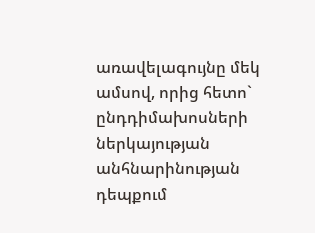առավելագույնը մեկ ամսով, որից հետո` ընդդիմախոսների ներկայության անհնարինության դեպքում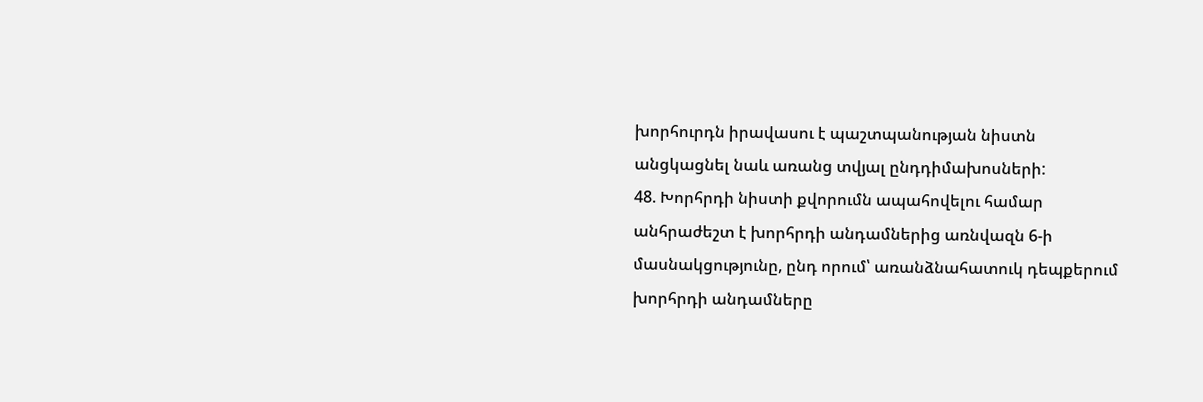խորհուրդն իրավասու է պաշտպանության նիստն անցկացնել նաև առանց տվյալ ընդդիմախոսների:
48. Խորհրդի նիստի քվորումն ապահովելու համար անհրաժեշտ է խորհրդի անդամներից առնվազն 6-ի մասնակցությունը, ընդ որում՝ առանձնահատուկ դեպքերում խորհրդի անդամները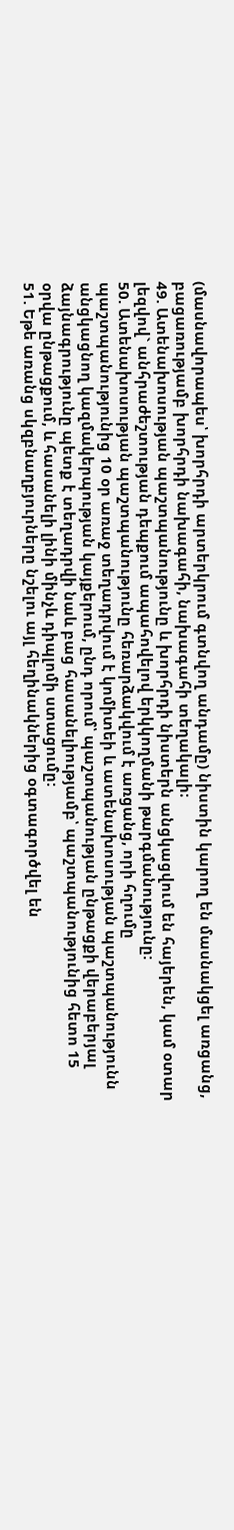(մասնավորապես՝ խորհրդի արտերկրում գտնվող անդամը) նիստին կարող են մասնակցել առցանց, բացառությամբ խորհրդի նախագահի, նախագահի տեղակալի։
49. Ատենախոսության պաշտպանությունը և խորհրդի նիստերն անցկացվում են հայերեն, կամ օտար լեզվով` անհրաժեշտության դեպքում ապահովելով երկկողմանի թարգմանությունը:
50. Ատենախոսության պաշտպանությունը հեռարձակվում է առցանց, որի հղումը պաշտպանությունից 10 օր առաջ տեղադրվում է կոմիտեի և ատենախոսության պաշտպանությունն անցկացնող կազմակերպության կայքերում, ընդ որում՝ պաշտպանության ընթացքի վերաբերյալ ձայնագրությունը պետք է տեղադրվի նաև բաց հասանելիությամբ՝ պաշտպանությունից հետո 15 օրվա ընթացքում, և հասանելի լինի մինչև դիպլոմի ստացումը:
51. Եթե առանց սկզբնաղբյուրները նշելու այլ հեղինակներից օգտագործվել են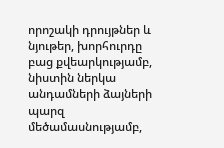որոշակի դրույթներ և նյութեր, խորհուրդը բաց քվեարկությամբ, նիստին ներկա անդամների ձայների պարզ մեծամասնությամբ,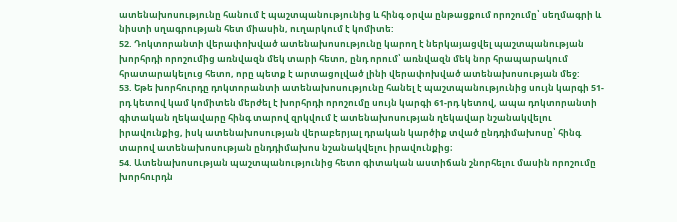ատենախոսությունը հանում է պաշտպանությունից և հինգ օրվա ընթացքում որոշումը՝ սեղմագրի և նիստի սղագրության հետ միասին, ուղարկում է կոմիտե:
52. Դոկտորանտի վերափոխված ատենախոսությունը կարող է ներկայացվել պաշտպանության խորհրդի որոշումից առնվազն մեկ տարի հետո, ընդ որում՝ առնվազն մեկ նոր հրապարակում հրատարակելուց հետո, որը պետք է արտացոլված լինի վերափոխված ատենախոսության մեջ:
53. Եթե խորհուրդը դոկտորանտի ատենախոսությունը հանել է պաշտպանությունից սույն կարգի 51-րդ կետով կամ կոմիտեն մերժել է խորհրդի որոշումը սույն կարգի 61-րդ կետով, ապա դոկտորանտի գիտական ղեկավարը հինգ տարով զրկվում է ատենախոսության ղեկավար նշանակվելու իրավունքից, իսկ ատենախոսության վերաբերյալ դրական կարծիք տված ընդդիմախոսը՝ հինգ տարով ատենախոսության ընդդիմախոս նշանակվելու իրավունքից։
54. Ատենախոսության պաշտպանությունից հետո գիտական աստիճան շնորհելու մասին որոշումը խորհուրդն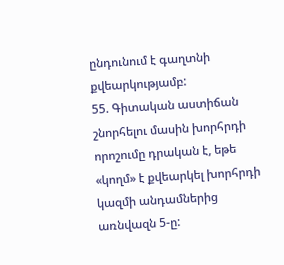ընդունում է գաղտնի քվեարկությամբ:
55. Գիտական աստիճան շնորհելու մասին խորհրդի որոշումը դրական է, եթե «կողմ» է քվեարկել խորհրդի կազմի անդամներից առնվազն 5-ը: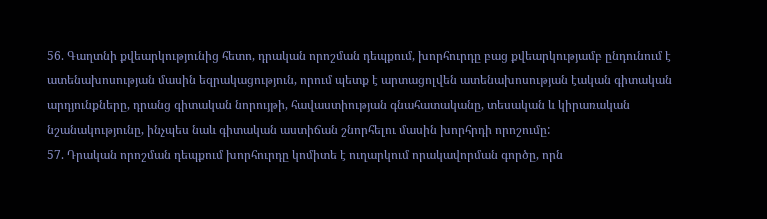56. Գաղտնի քվեարկությունից հետո, դրական որոշման դեպքում, խորհուրդը բաց քվեարկությամբ ընդունում է ատենախոսության մասին եզրակացություն, որում պետք է արտացոլվեն ատենախոսության էական գիտական արդյունքները, դրանց գիտական նորույթի, հավաստիության գնահատականը, տեսական և կիրառական նշանակությունը, ինչպես նաև գիտական աստիճան շնորհելու մասին խորհրդի որոշումը:
57. Դրական որոշման դեպքում խորհուրդը կոմիտե է ուղարկում որակավորման գործը, որն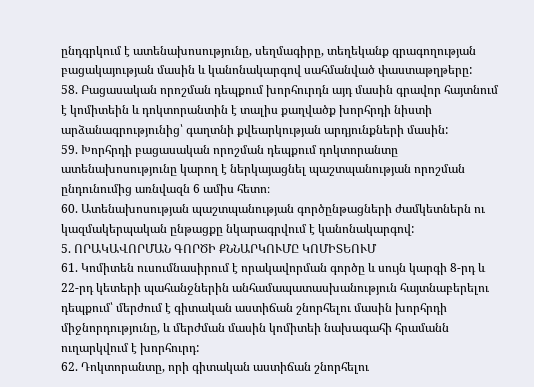ընդգրկում է ատենախոսությունը, սեղմագիրը, տեղեկանք գրագողության բացակայության մասին և կանոնակարգով սահմանված փաստաթղթերը:
58. Բացասական որոշման դեպքում խորհուրդն այդ մասին գրավոր հայտնում է կոմիտեին և դոկտորանտին է տալիս քաղվածք խորհրդի նիստի արձանագրությունից՝ գաղտնի քվեարկության արդյունքների մասին:
59. Խորհրդի բացասական որոշման դեպքում դոկտորանտը ատենախոսությունը կարող է ներկայացնել պաշտպանության որոշման ընդունումից առնվազն 6 ամիս հետո։
60. Ատենախոսության պաշտպանության գործընթացների ժամկետներն ու կազմակերպական ընթացքը նկարագրվում է կանոնակարգով:
5. ՈՐԱԿԱՎՈՐՄԱՆ ԳՈՐԾԻ ՔՆՆԱՐԿՈՒՄԸ ԿՈՄԻՏԵՈՒՄ
61. Կոմիտեն ուսումնասիրում է որակավորման գործը և սույն կարգի 8-րդ և 22-րդ կետերի պահանջներին անհամապատասխանություն հայտնաբերելու դեպքում՝ մերժում է գիտական աստիճան շնորհելու մասին խորհրդի միջնորդությունը, և մերժման մասին կոմիտեի նախագահի հրամանն ուղարկվում է խորհուրդ:
62. Դոկտորանտը, որի գիտական աստիճան շնորհելու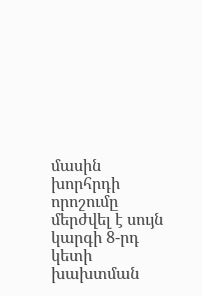մասին խորհրդի որոշումը մերժվել է սույն կարգի 8-րդ կետի խախտման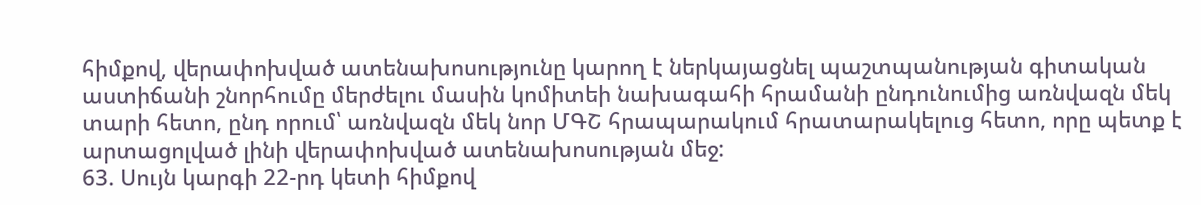հիմքով, վերափոխված ատենախոսությունը կարող է ներկայացնել պաշտպանության գիտական աստիճանի շնորհումը մերժելու մասին կոմիտեի նախագահի հրամանի ընդունումից առնվազն մեկ տարի հետո, ընդ որում՝ առնվազն մեկ նոր ՄԳՇ հրապարակում հրատարակելուց հետո, որը պետք է արտացոլված լինի վերափոխված ատենախոսության մեջ:
63. Սույն կարգի 22-րդ կետի հիմքով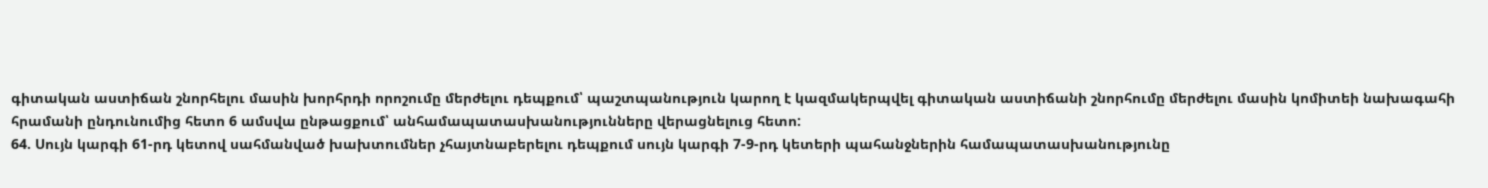գիտական աստիճան շնորհելու մասին խորհրդի որոշումը մերժելու դեպքում՝ պաշտպանություն կարող է կազմակերպվել գիտական աստիճանի շնորհումը մերժելու մասին կոմիտեի նախագահի հրամանի ընդունումից հետո 6 ամսվա ընթացքում՝ անհամապատասխանությունները վերացնելուց հետո:
64. Սույն կարգի 61-րդ կետով սահմանված խախտումներ չհայտնաբերելու դեպքում սույն կարգի 7-9-րդ կետերի պահանջներին համապատասխանությունը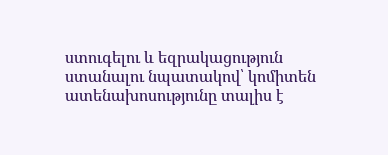ստուգելու և եզրակացություն ստանալու նպատակով՝ կոմիտեն ատենախոսությունը տալիս է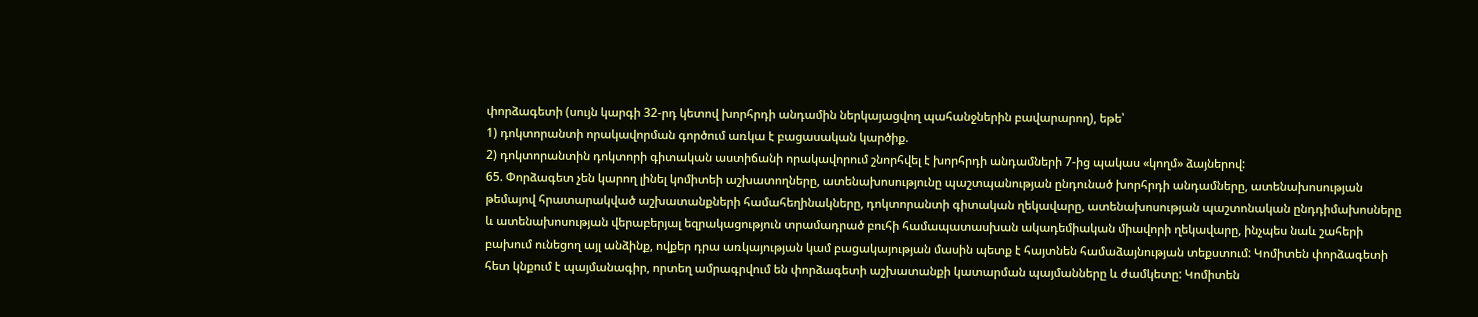փորձագետի (սույն կարգի 32-րդ կետով խորհրդի անդամին ներկայացվող պահանջներին բավարարող), եթե՝
1) դոկտորանտի որակավորման գործում առկա է բացասական կարծիք.
2) դոկտորանտին դոկտորի գիտական աստիճանի որակավորում շնորհվել է խորհրդի անդամների 7-ից պակաս «կողմ» ձայներով:
65. Փորձագետ չեն կարող լինել կոմիտեի աշխատողները, ատենախոսությունը պաշտպանության ընդունած խորհրդի անդամները, ատենախոսության թեմայով հրատարակված աշխատանքների համահեղինակները, դոկտորանտի գիտական ղեկավարը, ատենախոսության պաշտոնական ընդդիմախոսները և ատենախոսության վերաբերյալ եզրակացություն տրամադրած բուհի համապատասխան ակադեմիական միավորի ղեկավարը, ինչպես նաև շահերի բախում ունեցող այլ անձինք, ովքեր դրա առկայության կամ բացակայության մասին պետք է հայտնեն համաձայնության տեքստում: Կոմիտեն փորձագետի հետ կնքում է պայմանագիր, որտեղ ամրագրվում են փորձագետի աշխատանքի կատարման պայմանները և ժամկետը: Կոմիտեն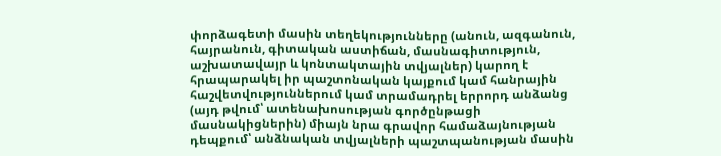փորձագետի մասին տեղեկությունները (անուն, ազգանուն, հայրանուն, գիտական աստիճան, մասնագիտություն, աշխատավայր և կոնտակտային տվյալներ) կարող է հրապարակել իր պաշտոնական կայքում կամ հանրային հաշվետվություններում կամ տրամադրել երրորդ անձանց (այդ թվում՝ ատենախոսության գործընթացի մասնակիցներին) միայն նրա գրավոր համաձայնության դեպքում՝ անձնական տվյալների պաշտպանության մասին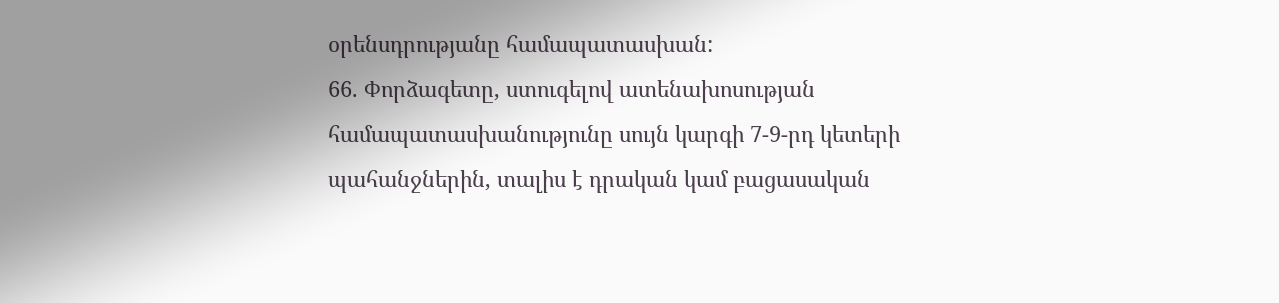օրենսդրությանը համապատասխան:
66. Փորձագետը, ստուգելով ատենախոսության համապատասխանությունը սույն կարգի 7-9-րդ կետերի պահանջներին, տալիս է դրական կամ բացասական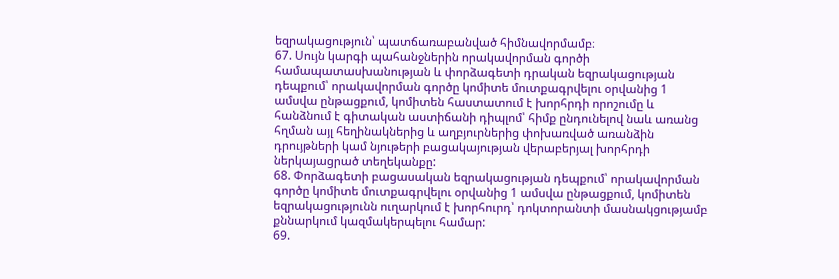եզրակացություն՝ պատճառաբանված հիմնավորմամբ։
67. Սույն կարգի պահանջներին որակավորման գործի համապատասխանության և փորձագետի դրական եզրակացության դեպքում՝ որակավորման գործը կոմիտե մուտքագրվելու օրվանից 1 ամսվա ընթացքում, կոմիտեն հաստատում է խորհրդի որոշումը և հանձնում է գիտական աստիճանի դիպլոմ՝ հիմք ընդունելով նաև առանց հղման այլ հեղինակներից և աղբյուրներից փոխառված առանձին դրույթների կամ նյութերի բացակայության վերաբերյալ խորհրդի ներկայացրած տեղեկանքը:
68. Փորձագետի բացասական եզրակացության դեպքում՝ որակավորման գործը կոմիտե մուտքագրվելու օրվանից 1 ամսվա ընթացքում, կոմիտեն եզրակացությունն ուղարկում է խորհուրդ՝ դոկտորանտի մասնակցությամբ քննարկում կազմակերպելու համար:
69.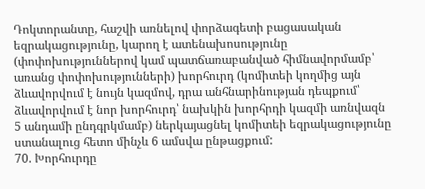Դոկտորանտը, հաշվի առնելով փորձագետի բացասական եզրակացությունը, կարող է ատենախոսությունը (փոփոխություններով կամ պատճառաբանված հիմնավորմամբ՝ առանց փոփոխությունների) խորհուրդ (կոմիտեի կողմից այն ձևավորվում է նույն կազմով, դրա անհնարինության դեպքում՝ ձևավորվում է նոր խորհուրդ՝ նախկին խորհրդի կազմի առնվազն 5 անդամի ընդգրկմամբ) ներկայացնել կոմիտեի եզրակացությունը ստանալուց հետո մինչև 6 ամսվա ընթացքում:
70. Խորհուրդը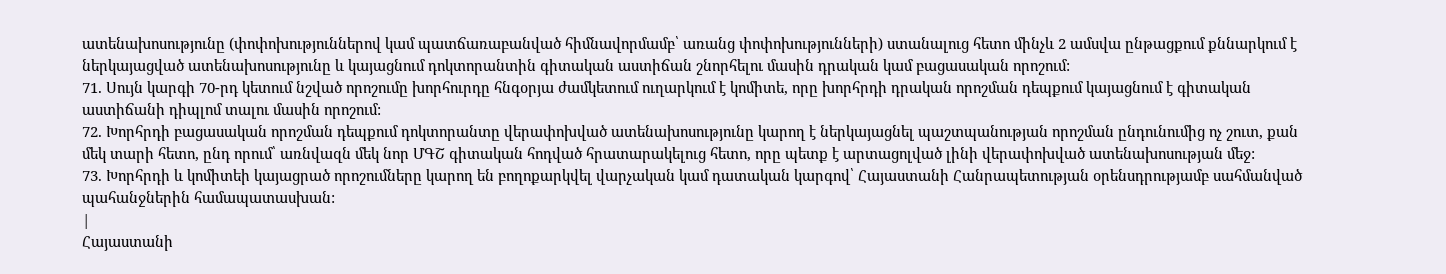ատենախոսությունը (փոփոխություններով կամ պատճառաբանված հիմնավորմամբ՝ առանց փոփոխությունների) ստանալուց հետո մինչև 2 ամսվա ընթացքում քննարկում է ներկայացված ատենախոսությունը և կայացնում դոկտորանտին գիտական աստիճան շնորհելու մասին դրական կամ բացասական որոշում:
71. Սույն կարգի 70-րդ կետում նշված որոշումը խորհուրդը հնգօրյա ժամկետում ուղարկում է կոմիտե, որը խորհրդի դրական որոշման դեպքում կայացնում է գիտական աստիճանի դիպլոմ տալու մասին որոշում:
72. Խորհրդի բացասական որոշման դեպքում դոկտորանտը վերափոխված ատենախոսությունը կարող է ներկայացնել պաշտպանության որոշման ընդունումից ոչ շուտ, քան մեկ տարի հետո, ընդ որում՝ առնվազն մեկ նոր ՄԳՇ գիտական հոդված հրատարակելուց հետո, որը պետք է արտացոլված լինի վերափոխված ատենախոսության մեջ:
73. Խորհրդի և կոմիտեի կայացրած որոշումները կարող են բողոքարկվել վարչական կամ դատական կարգով՝ Հայաստանի Հանրապետության օրենսդրությամբ սահմանված պահանջներին համապատասխան:
|
Հայաստանի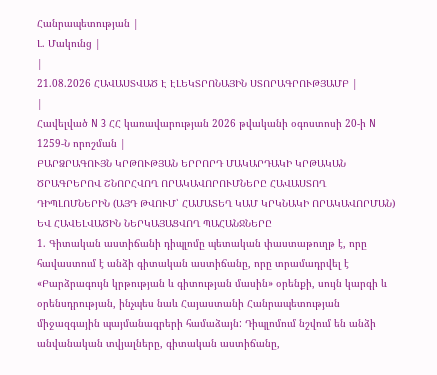Հանրապետության |
Լ. Մակունց |
|
21.08.2026 ՀԱՎԱՍՏՎԱԾ Է ԷԼԵԿՏՐՈՆԱՅԻՆ ՍՏՈՐԱԳՐՈՒԹՅԱՄԲ |
|
Հավելված N 3 ՀՀ կառավարության 2026 թվականի օգոստոսի 20-ի N 1259-Ն որոշման |
ԲԱՐՁՐԱԳՈՒՅՆ ԿՐԹՈՒԹՅԱՆ ԵՐՐՈՐԴ ՄԱԿԱՐԴԱԿԻ ԿՐԹԱԿԱՆ ԾՐԱԳՐԵՐՈՎ ՇՆՈՐՀՎՈՂ ՈՐԱԿԱՎՈՐՈՒՄՆԵՐԸ ՀԱՎԱՍՏՈՂ ԴԻՊԼՈՄՆԵՐԻՆ (ԱՅԴ ԹՎՈՒՄ՝ ՀԱՄԱՏԵՂ ԿԱՄ ԿՐԿՆԱԿԻ ՈՐԱԿԱՎՈՐՄԱՆ) ԵՎ ՀԱՎԵԼՎԱԾԻՆ ՆԵՐԿԱՅԱՑՎՈՂ ՊԱՀԱՆՋՆԵՐԸ
1. Գիտական աստիճանի դիպլոմը պետական փաստաթուղթ է, որը հավաստում է անձի գիտական աստիճանը, որը տրամադրվել է «Բարձրագույն կրթության և գիտության մասին» օրենքի, սույն կարգի և օրենսդրության, ինչպես նաև Հայաստանի Հանրապետության միջազգային պայմանագրերի համաձայն: Դիպլոմում նշվում են անձի անվանական տվյալները, գիտական աստիճանը,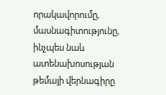որակավորումը, մասնագիտությունը, ինչպես նաև ատենախոսության թեմայի վերնագիրը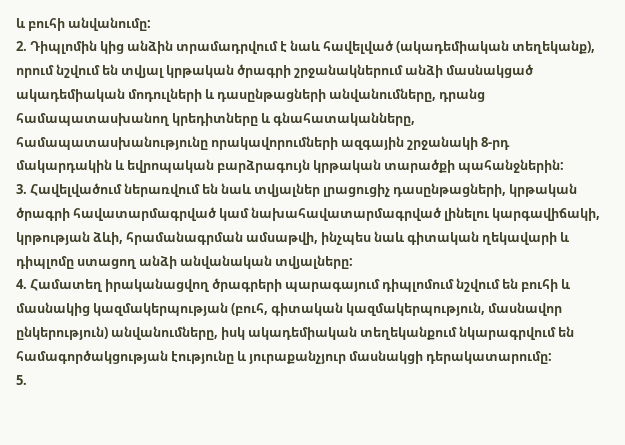և բուհի անվանումը:
2. Դիպլոմին կից անձին տրամադրվում է նաև հավելված (ակադեմիական տեղեկանք), որում նշվում են տվյալ կրթական ծրագրի շրջանակներում անձի մասնակցած ակադեմիական մոդուլների և դասընթացների անվանումները, դրանց համապատասխանող կրեդիտները և գնահատականները, համապատասխանությունը որակավորումների ազգային շրջանակի 8-րդ մակարդակին և եվրոպական բարձրագույն կրթական տարածքի պահանջներին:
3. Հավելվածում ներառվում են նաև տվյալներ լրացուցիչ դասընթացների, կրթական ծրագրի հավատարմագրված կամ նախահավատարմագրված լինելու կարգավիճակի, կրթության ձևի, հրամանագրման ամսաթվի, ինչպես նաև գիտական ղեկավարի և դիպլոմը ստացող անձի անվանական տվյալները:
4. Համատեղ իրականացվող ծրագրերի պարագայում դիպլոմում նշվում են բուհի և մասնակից կազմակերպության (բուհ, գիտական կազմակերպություն, մասնավոր ընկերություն) անվանումները, իսկ ակադեմիական տեղեկանքում նկարագրվում են համագործակցության էությունը և յուրաքանչյուր մասնակցի դերակատարումը:
5.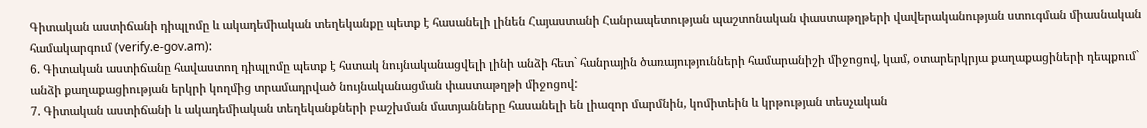Գիտական աստիճանի դիպլոմը և ակադեմիական տեղեկանքը պետք է հասանելի լինեն Հայաստանի Հանրապետության պաշտոնական փաստաթղթերի վավերականության ստուգման միասնական համակարգում (verify.e-gov.am):
6. Գիտական աստիճանը հավաստող դիպլոմը պետք է հստակ նույնականացվելի լինի անձի հետ` հանրային ծառայությունների համարանիշի միջոցով, կամ, օտարերկրյա քաղաքացիների դեպքում` անձի քաղաքացիության երկրի կողմից տրամադրված նույնականացման փաստաթղթի միջոցով:
7. Գիտական աստիճանի և ակադեմիական տեղեկանքների բաշխման մատյանները հասանելի են լիազոր մարմնին, կոմիտեին և կրթության տեսչական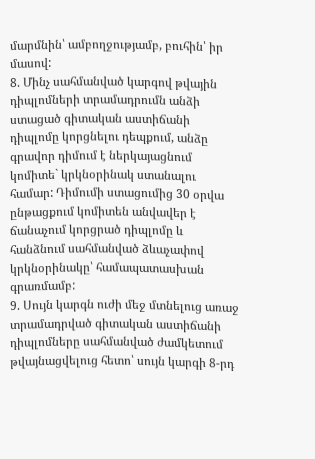մարմնին՝ ամբողջությամբ, բուհին՝ իր մասով:
8. Մինչ սահմանված կարգով թվային դիպլոմների տրամադրումն անձի ստացած գիտական աստիճանի դիպլոմը կորցնելու դեպքում, անձը գրավոր դիմում է ներկայացնում կոմիտե` կրկնօրինակ ստանալու համար: Դիմումի ստացումից 30 օրվա ընթացքում կոմիտեն անվավեր է ճանաչում կորցրած դիպլոմը և հանձնում սահմանված ձևաչափով կրկնօրինակը՝ համապատասխան գրառմամբ:
9. Սույն կարգն ուժի մեջ մտնելուց առաջ տրամադրված գիտական աստիճանի դիպլոմները սահմանված ժամկետում թվայնացվելուց հետո՝ սույն կարգի 8-րդ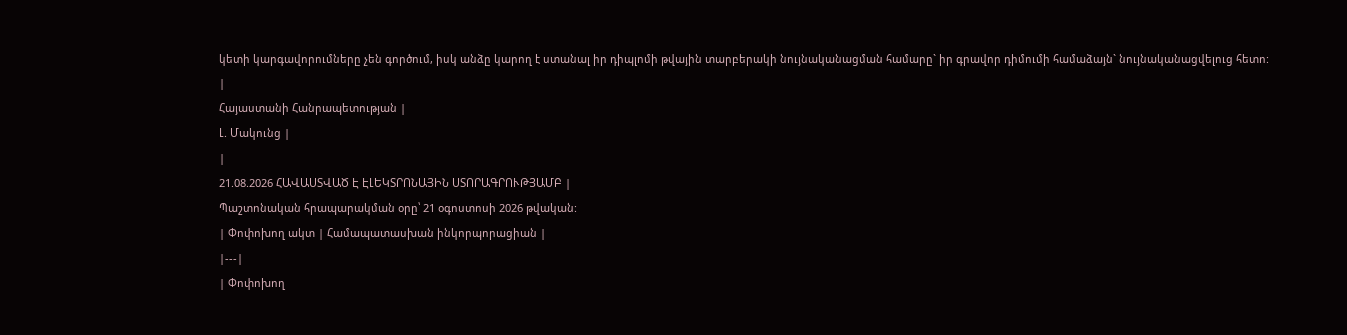կետի կարգավորումները չեն գործում, իսկ անձը կարող է ստանալ իր դիպլոմի թվային տարբերակի նույնականացման համարը` իր գրավոր դիմումի համաձայն` նույնականացվելուց հետո:
|
Հայաստանի Հանրապետության |
Լ. Մակունց |
|
21.08.2026 ՀԱՎԱՍՏՎԱԾ Է ԷԼԵԿՏՐՈՆԱՅԻՆ ՍՏՈՐԱԳՐՈՒԹՅԱՄԲ |
Պաշտոնական հրապարակման օրը՝ 21 օգոստոսի 2026 թվական:
| Փոփոխող ակտ | Համապատասխան ինկորպորացիան |
|---|
| Փոփոխող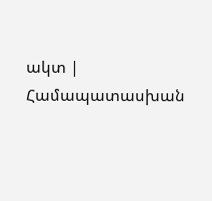ակտ | Համապատասխան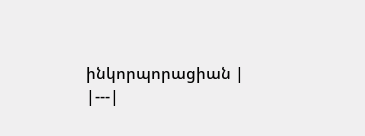ինկորպորացիան |
|---|